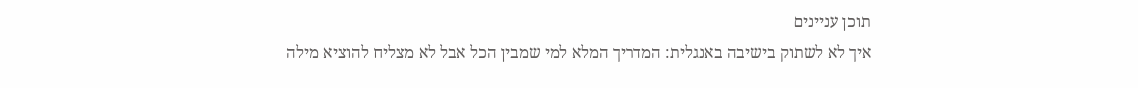תוכן עניינים
איך לא לשתוק בישיבה באנגלית: המדריך המלא למי שמבין הכל אבל לא מצליח להוציא מילה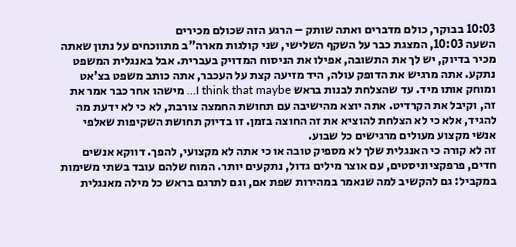10:03 בבוקר, כולם מדברים ואתה שותק – הרגע הזה שכולם מכירים
השעה 10:03, המצגת כבר על השקף השלישי, שני קולגות מארה"ב מתווכחים על נתון שאתה מכיר בדיוק, יש לך את התשובה, אפילו את הניסוח המדויק בעברית. אבל באנגלית המשפט נתקע. אתה מרגיש את הדופק עולה, היד מזיעה קצת על העכבר, אתה כותב משפט בצ'אט ומוחק אותו מיד. עד שהצלחת לבנות בראש I think that maybe… מישהו אחר כבר אמר את זה, וקיבל את הקרדיט. אתה יוצא מהישיבה עם תחושת החמצה צורבת, לא כי לא ידעת מה להגיד, אלא כי לא הצלחת להוציא את זה החוצה בזמן. זו בדיוק תחושת השקיפות שאלפי אנשי מקצוע מעולים מרגישים כל שבוע.
זה לא קורה כי האנגלית שלך לא מספיק טובה או כי אתה לא מקצועי, להפך. דווקא אנשים חדים, פרפקציוניסטים, עם אוצר מילים גדול, נתקעים יותר. המוח שלהם עובד בשתי משימות במקביל: גם להקשיב למה שנאמר במהירות שפת אם, וגם לתרגם בראש כל מילה מאנגלית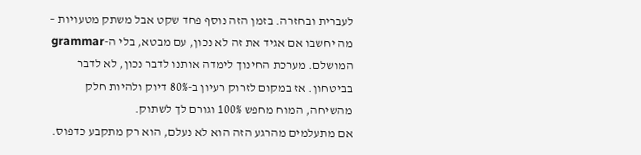לעברית ובחזרה. בזמן הזה נוסף פחד שקט אבל משתק מטעויות – מה יחשבו אם אגיד את זה לא נכון, עם מבטא, בלי ה-grammar המושלם. מערכת החינוך לימדה אותנו לדבר נכון, לא לדבר בביטחון. אז במקום לזרוק רעיון ב-80% דיוק ולהיות חלק מהשיחה, המוח מחפש 100% וגורם לך לשתוק.
אם מתעלמים מהרגע הזה הוא לא נעלם, הוא רק מתקבע כדפוס.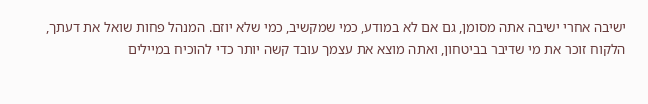ישיבה אחרי ישיבה אתה מסומן, גם אם לא במודע, כמי שמקשיב, כמי שלא יוזם. המנהל פחות שואל את דעתך, הלקוח זוכר את מי שדיבר בביטחון, ואתה מוצא את עצמך עובד קשה יותר כדי להוכיח במיילים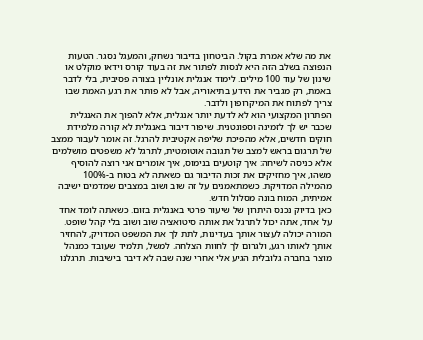את מה שלא אמרת בקול. הביטחון בדיבור נשחק, והמעגל נסגר. הטעות הנפוצה בשלב הזה היא לנסות לפתור את זה בעוד קורס וידאו מוקלט או שינון של עוד 100 מילים. לימוד אנגלית אונליין בצורה פסיבית, בלי לדבר באמת, רק מגביר את הידע בתיאוריה, אבל לא פותר את רגע האמת שבו צריך לפתוח את המיקרופון ולדבר.
הפתרון המקצועי הוא לא לדעת יותר אנגלית, אלא להפוך את האנגלית שכבר יש לך לזמינה וספונטנית. שיפור דיבור באנגלית לא קורה מלמידת חוקים חדשים, אלא מהפיכת שליפה אקטיבית להרגל. זה אומר לעבור ממצב של תרגום בראש למצב של תגובה אוטומטית, לתרגל לא משפטים מושלמים אלא כניסה לשיחה: איך קוטעים בנימוס, איך אומרים אני רוצה להוסיף משהו, איך מחזיקים את זכות הדיבור גם כשאתה לא בטוח ב-100% מהמילה המדויקת. כשמתאמנים על זה שוב ושוב במצבים שמדמים ישיבה אמיתית, המוח בונה מסלול חדש.
כאן בדיוק נכנס היתרון של שיעור פרטי באנגלית בזום. כשאתה לומד אחד על אחד, אתה יכול לתרגל את אותה סיטואציה שוב ושוב בלי קהל שופט. המורה יכולה לעצור אותך בעדינות, לתת לך את המשפט המדויק, להחזיר אותך לאותו רגע, ולגרום לך לחוות הצלחה. למשל, תלמיד שעובד כמנהל מוצר בחברה גלובלית הגיע אלי אחרי שנה שבה לא דיבר בישיבות. תרגלנו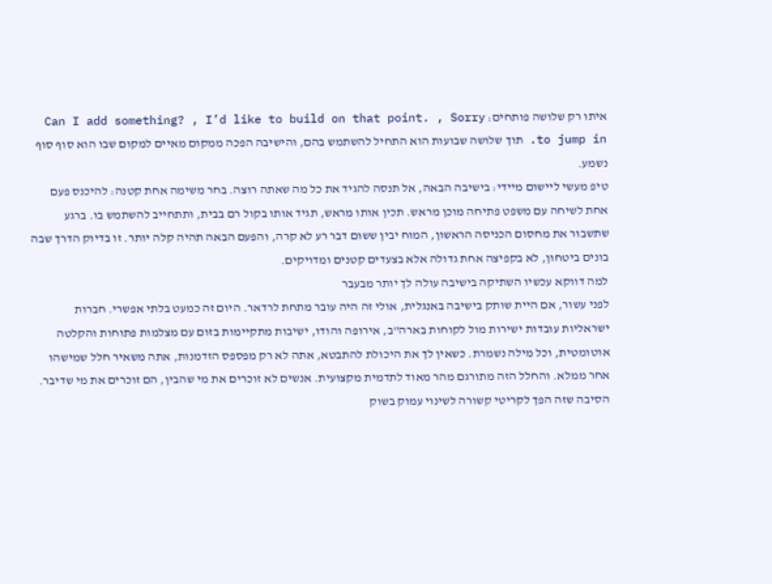איתו רק שלושה פותחים: Can I add something? , I’d like to build on that point. , Sorry to jump in. תוך שלושה שבועות הוא התחיל להשתמש בהם, והישיבה הפכה ממקום מאיים למקום שבו הוא סוף סוף נשמע.
טיפ מעשי ליישום מיידי: בישיבה הבאה, אל תנסה להגיד את כל מה שאתה רוצה. בחר משימה אחת קטנה: להיכנס פעם אחת לשיחה עם משפט פתיחה מוכן מראש. תכין אותו מראש, תגיד אותו בקול רם בבית, ותתחייב להשתמש בו. ברגע שתשבור את מחסום הכניסה הראשון, המוח יבין ששום דבר רע לא קרה, והפעם הבאה תהיה קלה יותר. זו בדיוק הדרך שבה בונים ביטחון, לא בקפיצה אחת גדולה אלא בצעדים קטנים ומדויקים.
למה דווקא עכשיו השתיקה בישיבה עולה לך יותר מבעבר
לפני עשור, אם היית שותק בישיבה באנגלית, אולי זה היה עובר מתחת לרדאר. היום זה כמעט בלתי אפשרי. חברות ישראליות עובדות ישירות מול לקוחות בארה"ב, אירופה והודו, ישיבות מתקיימות בזום עם מצלמות פתוחות והקלטה אוטומטית, וכל מילה נשמרת. כשאין לך את היכולת להתבטא, אתה לא רק מפספס הזדמנות, אתה משאיר חלל שמישהו אחר ממלא. והחלל הזה מתורגם מהר מאוד לתדמית מקצועית. אנשים לא זוכרים את מי שהבין, הם זוכרים את מי שדיבר.
הסיבה שזה הפך לקריטי קשורה לשינוי עמוק בשוק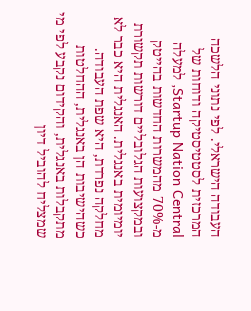העבודה הישראלי. לפי נתוני הלשכה המרכזית לסטטיסטיקה ודוחות של Startup Nation Central, למעלה מ-70% מהמשרות החדשות בהייטק ובמקצועות הגלובליים דורשות תקשורת יומיומית באנגלית. האנגלית היא כבר לא מחלקה נפרדת, היא שפת העבודה. כשהישיבות הן באנגלית, ההחלטות מתקבלות באנגלית, והקידום נקבע לפי מי שמצליח להוביל דיון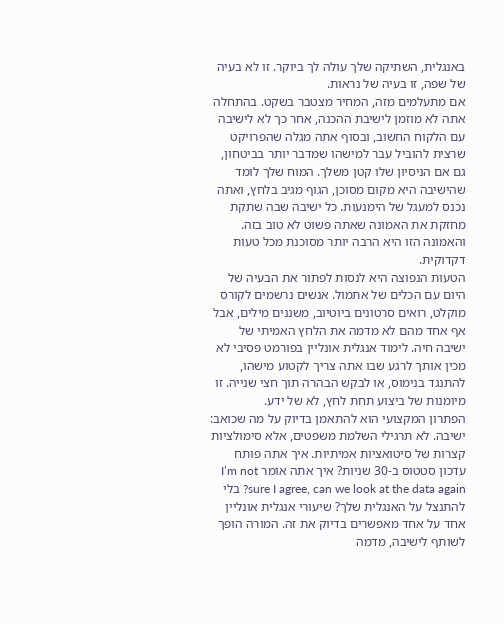באנגלית, השתיקה שלך עולה לך ביוקר. זו לא בעיה של שפה, זו בעיה של נראות.
אם מתעלמים מזה, המחיר מצטבר בשקט. בהתחלה אתה לא מוזמן לישיבת ההכנה, אחר כך לא לישיבה עם הלקוח החשוב, ובסוף אתה מגלה שהפרויקט שרצית להוביל עבר למישהו שמדבר יותר בביטחון, גם אם הניסיון שלו קטן משלך. המוח שלך לומד שהישיבה היא מקום מסוכן, הגוף מגיב בלחץ, ואתה נכנס למעגל של הימנעות. כל ישיבה שבה שתקת מחזקת את האמונה שאתה פשוט לא טוב בזה. והאמונה הזו היא הרבה יותר מסוכנת מכל טעות דקדוקית.
הטעות הנפוצה היא לנסות לפתור את הבעיה של היום עם הכלים של אתמול. אנשים נרשמים לקורס מוקלט, רואים סרטונים ביוטיוב, משננים מילים, אבל אף אחד מהם לא מדמה את הלחץ האמיתי של ישיבה חיה. לימוד אנגלית אונליין בפורמט פסיבי לא מכין אותך לרגע שבו אתה צריך לקטוע מישהו, להתנגד בנימוס, או לבקש הבהרה תוך חצי שנייה. זו מיומנות של ביצוע תחת לחץ, לא של ידע.
הפתרון המקצועי הוא להתאמן בדיוק על מה שכואב: ישיבה. לא תרגילי השלמת משפטים, אלא סימולציות קצרות של סיטואציות אמיתיות. איך אתה פותח עדכון סטטוס ב-30 שניות? איך אתה אומר I’m not sure I agree, can we look at the data again? בלי להתנצל על האנגלית שלך? שיעורי אנגלית אונליין אחד על אחד מאפשרים בדיוק את זה. המורה הופך לשותף לישיבה, מדמה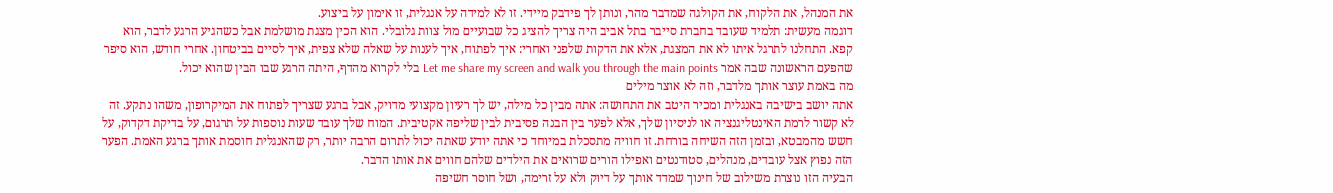את המנהל, את הלקוח, את הקולגה שמדבר מהר, ונותן לך פידבק מיידי. זו לא למידה על אנגלית, זו אימון על ביצוע.
דוגמה מעשית: תלמיד שעובד בחברת סייבר בתל אביב היה צריך להציג כל שבועיים מול צוות גלובלי. הוא הכין מצגת מושלמת אבל כשהגיע הרגע לדבר, הוא קפא. התחלנו לתרגל איתו לא את המצגת, אלא את הדקות שלפני ואחרי: איך לפתוח, איך לענות על שאלה שלא צפית, איך לסיים בביטחון. אחרי חודש, הוא סיפר שהפעם הראשונה שבה אמר Let me share my screen and walk you through the main points בלי לקרוא מהדף, היתה הרגע שבו הבין שהוא יכול.
מה באמת עוצר אותך מלדבר, וזה לא אוצר מילים
אתה יושב בישיבה באנגלית ומכיר היטב את התחושה: אתה מבין כל מילה, יש לך רעיון מקצועי מדויק, אבל ברגע שצריך לפתוח את המיקרופון, משהו נתקע. זה לא קשור לרמת האינטליגנציה או לניסיון שלך, אלא לפער בין הבנה פסיבית לבין שליפה אקטיבית. המוח שלך עובד שעות נוספות על תרגום, על בדיקת דקדוק, על חשש מהמבטא, ובזמן הזה השיחה בורחת. זו חוויה מתסכלת במיוחד כי אתה יודע שאתה יכול לתרום הרבה יותר, רק שהאנגלית חוסמת אותך ברגע האמת. הפער הזה נפוץ אצל עובדים, מנהלים, סטודנטים ואפילו הורים שרואים את הילדים שלהם חווים את אותו הדבר.
הבעיה הזו נוצרת משילוב של חינוך שמדד אותך על דיוק ולא על זרימה, ושל חוסר חשיפה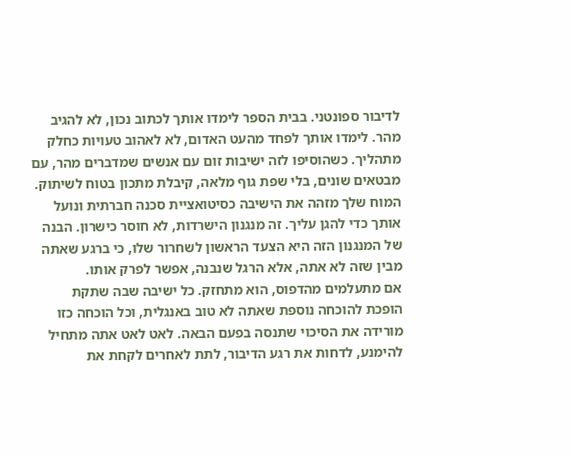לדיבור ספונטני. בבית הספר לימדו אותך לכתוב נכון, לא להגיב מהר. לימדו אותך לפחד מהעט האדום, לא לאהוב טעויות כחלק מתהליך. כשהוסיפו לזה ישיבות זום עם אנשים שמדברים מהר, עם מבטאים שונים, בלי שפת גוף מלאה, קיבלת מתכון בטוח לשיתוק. המוח שלך מזהה את הישיבה כסיטואציית סכנה חברתית ונועל אותך כדי להגן עליך. זה מנגנון הישרדות, לא חוסר כישרון. הבנה של המנגנון הזה היא הצעד הראשון לשחרור שלו, כי ברגע שאתה מבין שזה לא אתה, אלא הרגל שנבנה, אפשר לפרק אותו.
אם מתעלמים מהדפוס, הוא מתחזק. כל ישיבה שבה שתקת הופכת להוכחה נוספת שאתה לא טוב באנגלית, וכל הוכחה כזו מורידה את הסיכוי שתנסה בפעם הבאה. לאט לאט אתה מתחיל להימנע, לדחות את רגע הדיבור, לתת לאחרים לקחת את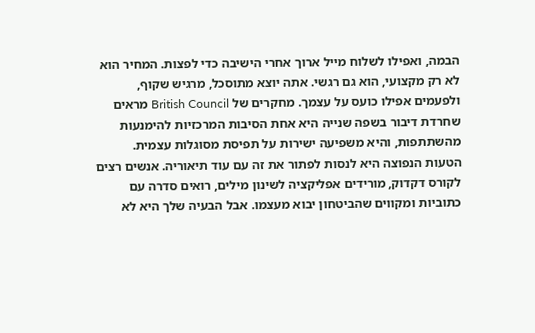הבמה, ואפילו לשלוח מייל ארוך אחרי הישיבה כדי לפצות. המחיר הוא לא רק מקצועי, הוא גם רגשי. אתה יוצא מתוסכל, מרגיש שקוף, ולפעמים אפילו כועס על עצמך. מחקרים של British Council מראים שחרדת דיבור בשפה שנייה היא אחת הסיבות המרכזיות להימנעות מהשתתפות, והיא משפיעה ישירות על תפיסת מסוגלות עצמית.
הטעות הנפוצה היא לנסות לפתור את זה עם עוד תיאוריה. אנשים רצים לקורס דקדוק, מורידים אפליקציה לשינון מילים, רואים סדרה עם כתוביות ומקווים שהביטחון יבוא מעצמו. אבל הבעיה שלך היא לא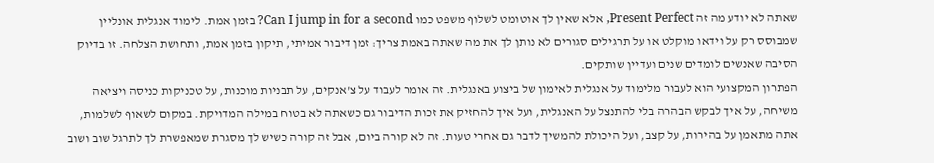שאתה לא יודע מה זה Present Perfect, אלא שאין לך אוטומט לשלוף משפט כמו Can I jump in for a second? בזמן אמת. לימוד אנגלית אונליין שמבוסס רק על וידאו מוקלט או על תרגילים סגורים לא נותן לך את מה שאתה באמת צריך: זמן דיבור אמיתי, תיקון בזמן אמת, ותחושת הצלחה. זו בדיוק הסיבה שאנשים לומדים שנים ועדיין שותקים.
הפתרון המקצועי הוא לעבור מלימוד על אנגלית לאימון של ביצוע באנגלית. זה אומר לעבוד על צ'אנקים, על תבניות מוכנות, על טכניקות כניסה ויציאה משיחה, על איך לבקש הבהרה בלי להתנצל על האנגלית, ועל איך להחזיק את זכות הדיבור גם כשאתה לא בטוח במילה המדויקת. במקום לשאוף לשלמות, אתה מתאמן על בהירות, על קצב, ועל היכולת להמשיך לדבר גם אחרי טעות. זה לא קורה ביום, אבל זה קורה כשיש לך מסגרת שמאפשרת לך לתרגל שוב ושוב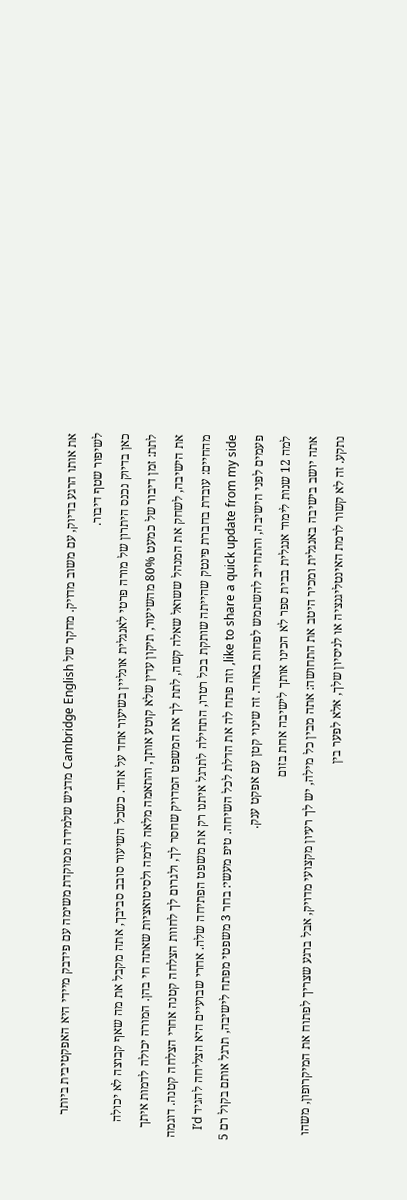את אותו הרגע בדיוק, עם משוב מדויק. מחקר של Cambridge English מדגיש שלמידה ממוקדת משימה עם פידבק מיידי היא האפקטיבית ביותר לשיפור שטף דיבור.
כאן בדיוק נכנס היתרון של מורה פרטי לאנגלית אונליין בשיעור אחד על אחד. כשכל השיעור סובב סביבך, אתה מקבל את מה שאף קבוצה לא יכולה לתת: זמן דיבור של כמעט 80% מהשיעור, תיקון עדין שלא קוטע אותך, והתאמה מלאה לרמה ולסיטואציות שאתה חי בהן. המורה יכולה לדמות איתך את הישיבה, לשחק את המנהל ששואל שאלה קשה, לתת לך את המשפט המדויק שחסר לך, ולגרום לך לחוות הצלחה קטנה אחרי הצלחה קטנה. דוגמה מהחיים: עובדת בחברת פינטק שהייתה שותקת בכל רטרו, התחילה לתרגל איתנו רק את משפט הפתיחה שלה. אחרי שבועיים היא הצליחה להגיד I’d like to share a quick update from my side, וזה פתח לה את הדלת לכל השיחה. טיפ מעשי: בחר 3 משפטי מפתח לישיבה, תרגל אותם בקול רם 5 פעמים לפני הישיבה, והתחייב להשתמש לפחות באחד. זה שינוי קטן עם אפקט ענק.
למה 12 שנות לימוד אנגלית בבית ספר לא הכינו אותך לישיבה אחת בזום
אתה יושב בישיבה באנגלית ומכיר היטב את התחושה: אתה מבין כל מילה, יש לך רעיון מקצועי מדויק, אבל ברגע שצריך לפתוח את המיקרופון, משהו נתקע. זה לא קשור לרמת האינטליגנציה או לניסיון שלך, אלא לפער בין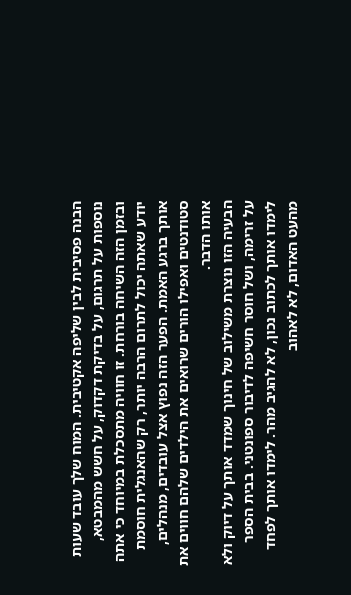הבנה פסיבית לבין שליפה אקטיבית. המוח שלך עובד שעות נוספות על תרגום, על בדיקת דקדוק, על חשש מהמבטא, ובזמן הזה השיחה בורחת. זו חוויה מתסכלת במיוחד כי אתה יודע שאתה יכול לתרום הרבה יותר, רק שהאנגלית חוסמת אותך ברגע האמת. הפער הזה נפוץ אצל עובדים, מנהלים, סטודנטים ואפילו הורים שרואים את הילדים שלהם חווים את אותו הדבר.
הבעיה הזו נוצרת משילוב של חינוך שמדד אותך על דיוק ולא על זרימה, ושל חוסר חשיפה לדיבור ספונטני. בבית הספר לימדו אותך לכתוב נכון, לא להגיב מהר. לימדו אותך לפחד מהעט האדום, לא לאהוב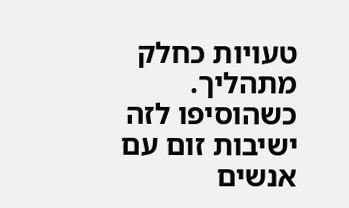טעויות כחלק מתהליך. כשהוסיפו לזה ישיבות זום עם אנשים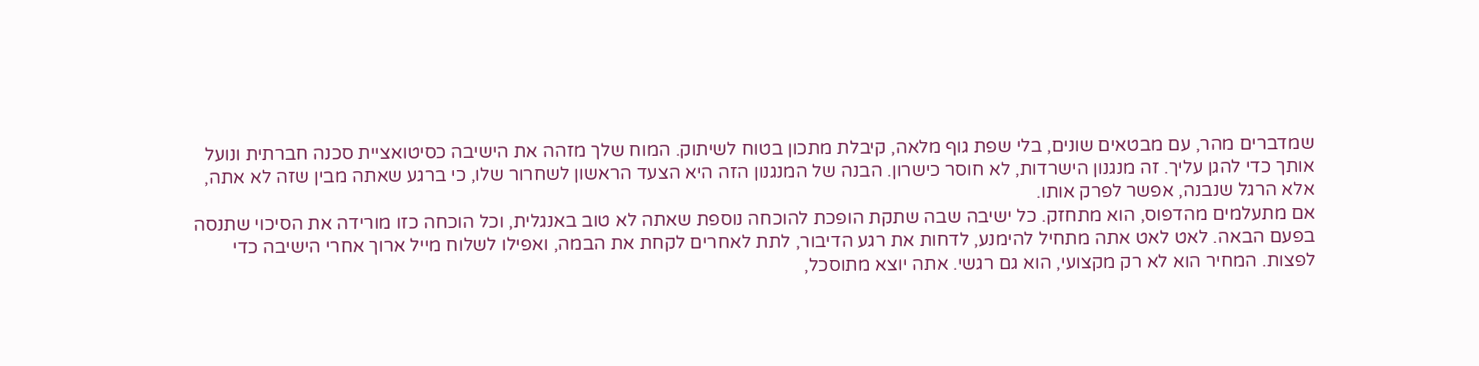שמדברים מהר, עם מבטאים שונים, בלי שפת גוף מלאה, קיבלת מתכון בטוח לשיתוק. המוח שלך מזהה את הישיבה כסיטואציית סכנה חברתית ונועל אותך כדי להגן עליך. זה מנגנון הישרדות, לא חוסר כישרון. הבנה של המנגנון הזה היא הצעד הראשון לשחרור שלו, כי ברגע שאתה מבין שזה לא אתה, אלא הרגל שנבנה, אפשר לפרק אותו.
אם מתעלמים מהדפוס, הוא מתחזק. כל ישיבה שבה שתקת הופכת להוכחה נוספת שאתה לא טוב באנגלית, וכל הוכחה כזו מורידה את הסיכוי שתנסה בפעם הבאה. לאט לאט אתה מתחיל להימנע, לדחות את רגע הדיבור, לתת לאחרים לקחת את הבמה, ואפילו לשלוח מייל ארוך אחרי הישיבה כדי לפצות. המחיר הוא לא רק מקצועי, הוא גם רגשי. אתה יוצא מתוסכל,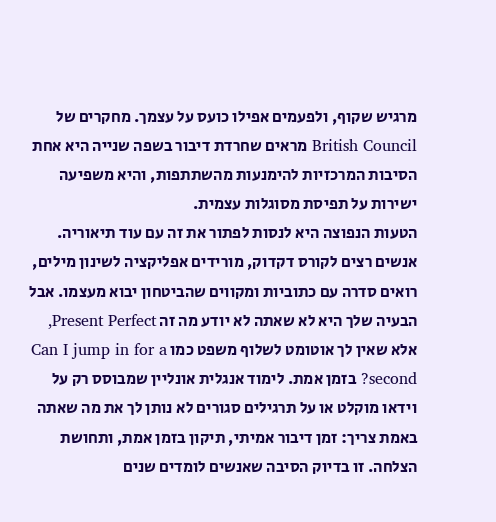מרגיש שקוף, ולפעמים אפילו כועס על עצמך. מחקרים של British Council מראים שחרדת דיבור בשפה שנייה היא אחת הסיבות המרכזיות להימנעות מהשתתפות, והיא משפיעה ישירות על תפיסת מסוגלות עצמית.
הטעות הנפוצה היא לנסות לפתור את זה עם עוד תיאוריה. אנשים רצים לקורס דקדוק, מורידים אפליקציה לשינון מילים, רואים סדרה עם כתוביות ומקווים שהביטחון יבוא מעצמו. אבל הבעיה שלך היא לא שאתה לא יודע מה זה Present Perfect, אלא שאין לך אוטומט לשלוף משפט כמו Can I jump in for a second? בזמן אמת. לימוד אנגלית אונליין שמבוסס רק על וידאו מוקלט או על תרגילים סגורים לא נותן לך את מה שאתה באמת צריך: זמן דיבור אמיתי, תיקון בזמן אמת, ותחושת הצלחה. זו בדיוק הסיבה שאנשים לומדים שנים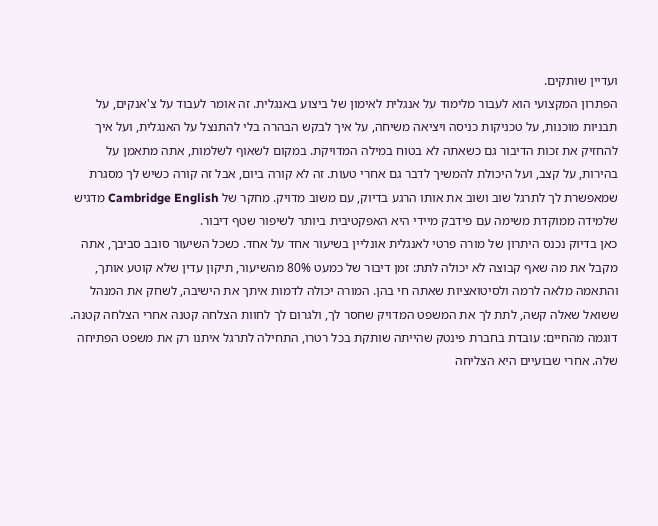ועדיין שותקים.
הפתרון המקצועי הוא לעבור מלימוד על אנגלית לאימון של ביצוע באנגלית. זה אומר לעבוד על צ'אנקים, על תבניות מוכנות, על טכניקות כניסה ויציאה משיחה, על איך לבקש הבהרה בלי להתנצל על האנגלית, ועל איך להחזיק את זכות הדיבור גם כשאתה לא בטוח במילה המדויקת. במקום לשאוף לשלמות, אתה מתאמן על בהירות, על קצב, ועל היכולת להמשיך לדבר גם אחרי טעות. זה לא קורה ביום, אבל זה קורה כשיש לך מסגרת שמאפשרת לך לתרגל שוב ושוב את אותו הרגע בדיוק, עם משוב מדויק. מחקר של Cambridge English מדגיש שלמידה ממוקדת משימה עם פידבק מיידי היא האפקטיבית ביותר לשיפור שטף דיבור.
כאן בדיוק נכנס היתרון של מורה פרטי לאנגלית אונליין בשיעור אחד על אחד. כשכל השיעור סובב סביבך, אתה מקבל את מה שאף קבוצה לא יכולה לתת: זמן דיבור של כמעט 80% מהשיעור, תיקון עדין שלא קוטע אותך, והתאמה מלאה לרמה ולסיטואציות שאתה חי בהן. המורה יכולה לדמות איתך את הישיבה, לשחק את המנהל ששואל שאלה קשה, לתת לך את המשפט המדויק שחסר לך, ולגרום לך לחוות הצלחה קטנה אחרי הצלחה קטנה. דוגמה מהחיים: עובדת בחברת פינטק שהייתה שותקת בכל רטרו, התחילה לתרגל איתנו רק את משפט הפתיחה שלה. אחרי שבועיים היא הצליחה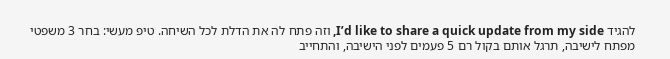להגיד I’d like to share a quick update from my side, וזה פתח לה את הדלת לכל השיחה. טיפ מעשי: בחר 3 משפטי מפתח לישיבה, תרגל אותם בקול רם 5 פעמים לפני הישיבה, והתחייב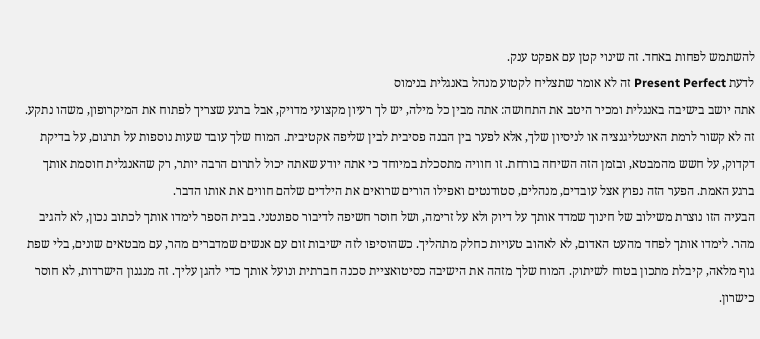להשתמש לפחות באחד. זה שינוי קטן עם אפקט ענק.
לדעת Present Perfect זה לא אומר שתצליח לקטוע מנהל באנגלית בנימוס
אתה יושב בישיבה באנגלית ומכיר היטב את התחושה: אתה מבין כל מילה, יש לך רעיון מקצועי מדויק, אבל ברגע שצריך לפתוח את המיקרופון, משהו נתקע. זה לא קשור לרמת האינטליגנציה או לניסיון שלך, אלא לפער בין הבנה פסיבית לבין שליפה אקטיבית. המוח שלך עובד שעות נוספות על תרגום, על בדיקת דקדוק, על חשש מהמבטא, ובזמן הזה השיחה בורחת. זו חוויה מתסכלת במיוחד כי אתה יודע שאתה יכול לתרום הרבה יותר, רק שהאנגלית חוסמת אותך ברגע האמת. הפער הזה נפוץ אצל עובדים, מנהלים, סטודנטים ואפילו הורים שרואים את הילדים שלהם חווים את אותו הדבר.
הבעיה הזו נוצרת משילוב של חינוך שמדד אותך על דיוק ולא על זרימה, ושל חוסר חשיפה לדיבור ספונטני. בבית הספר לימדו אותך לכתוב נכון, לא להגיב מהר. לימדו אותך לפחד מהעט האדום, לא לאהוב טעויות כחלק מתהליך. כשהוסיפו לזה ישיבות זום עם אנשים שמדברים מהר, עם מבטאים שונים, בלי שפת גוף מלאה, קיבלת מתכון בטוח לשיתוק. המוח שלך מזהה את הישיבה כסיטואציית סכנה חברתית ונועל אותך כדי להגן עליך. זה מנגנון הישרדות, לא חוסר כישרון.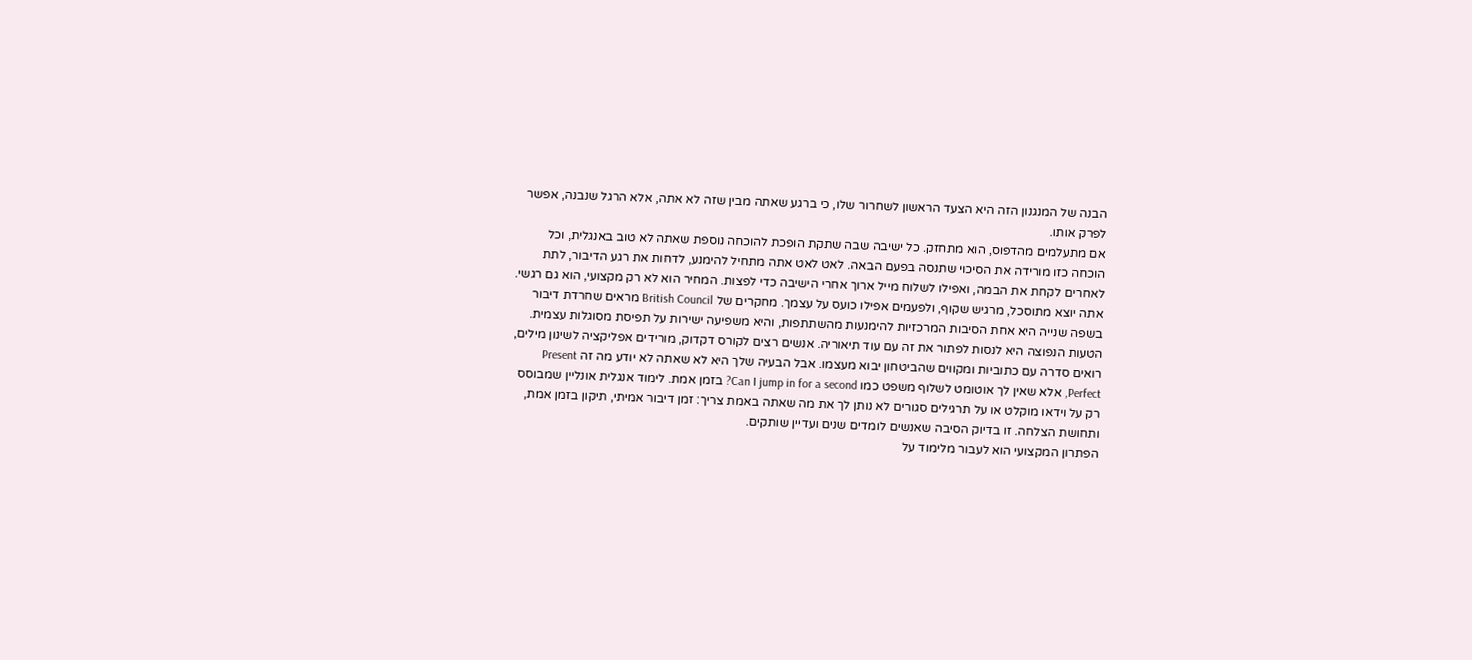הבנה של המנגנון הזה היא הצעד הראשון לשחרור שלו, כי ברגע שאתה מבין שזה לא אתה, אלא הרגל שנבנה, אפשר לפרק אותו.
אם מתעלמים מהדפוס, הוא מתחזק. כל ישיבה שבה שתקת הופכת להוכחה נוספת שאתה לא טוב באנגלית, וכל הוכחה כזו מורידה את הסיכוי שתנסה בפעם הבאה. לאט לאט אתה מתחיל להימנע, לדחות את רגע הדיבור, לתת לאחרים לקחת את הבמה, ואפילו לשלוח מייל ארוך אחרי הישיבה כדי לפצות. המחיר הוא לא רק מקצועי, הוא גם רגשי. אתה יוצא מתוסכל, מרגיש שקוף, ולפעמים אפילו כועס על עצמך. מחקרים של British Council מראים שחרדת דיבור בשפה שנייה היא אחת הסיבות המרכזיות להימנעות מהשתתפות, והיא משפיעה ישירות על תפיסת מסוגלות עצמית.
הטעות הנפוצה היא לנסות לפתור את זה עם עוד תיאוריה. אנשים רצים לקורס דקדוק, מורידים אפליקציה לשינון מילים, רואים סדרה עם כתוביות ומקווים שהביטחון יבוא מעצמו. אבל הבעיה שלך היא לא שאתה לא יודע מה זה Present Perfect, אלא שאין לך אוטומט לשלוף משפט כמו Can I jump in for a second? בזמן אמת. לימוד אנגלית אונליין שמבוסס רק על וידאו מוקלט או על תרגילים סגורים לא נותן לך את מה שאתה באמת צריך: זמן דיבור אמיתי, תיקון בזמן אמת, ותחושת הצלחה. זו בדיוק הסיבה שאנשים לומדים שנים ועדיין שותקים.
הפתרון המקצועי הוא לעבור מלימוד על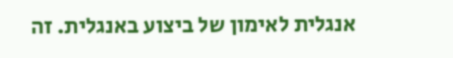אנגלית לאימון של ביצוע באנגלית. זה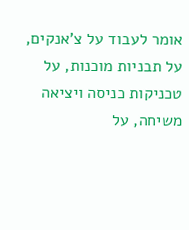אומר לעבוד על צ'אנקים, על תבניות מוכנות, על טכניקות כניסה ויציאה משיחה, על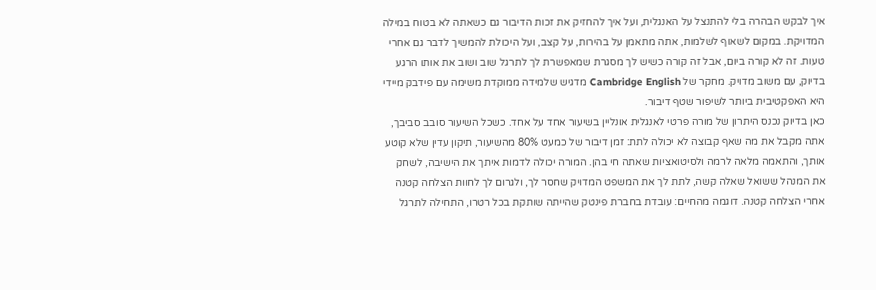איך לבקש הבהרה בלי להתנצל על האנגלית, ועל איך להחזיק את זכות הדיבור גם כשאתה לא בטוח במילה המדויקת. במקום לשאוף לשלמות, אתה מתאמן על בהירות, על קצב, ועל היכולת להמשיך לדבר גם אחרי טעות. זה לא קורה ביום, אבל זה קורה כשיש לך מסגרת שמאפשרת לך לתרגל שוב ושוב את אותו הרגע בדיוק, עם משוב מדויק. מחקר של Cambridge English מדגיש שלמידה ממוקדת משימה עם פידבק מיידי היא האפקטיבית ביותר לשיפור שטף דיבור.
כאן בדיוק נכנס היתרון של מורה פרטי לאנגלית אונליין בשיעור אחד על אחד. כשכל השיעור סובב סביבך, אתה מקבל את מה שאף קבוצה לא יכולה לתת: זמן דיבור של כמעט 80% מהשיעור, תיקון עדין שלא קוטע אותך, והתאמה מלאה לרמה ולסיטואציות שאתה חי בהן. המורה יכולה לדמות איתך את הישיבה, לשחק את המנהל ששואל שאלה קשה, לתת לך את המשפט המדויק שחסר לך, ולגרום לך לחוות הצלחה קטנה אחרי הצלחה קטנה. דוגמה מהחיים: עובדת בחברת פינטק שהייתה שותקת בכל רטרו, התחילה לתרגל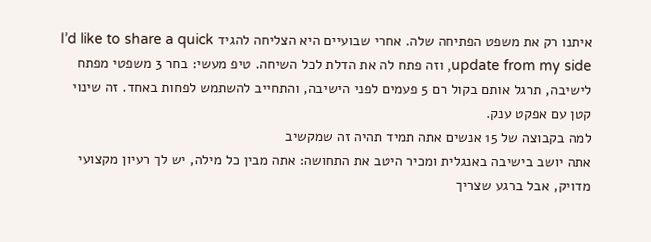איתנו רק את משפט הפתיחה שלה. אחרי שבועיים היא הצליחה להגיד I’d like to share a quick update from my side, וזה פתח לה את הדלת לכל השיחה. טיפ מעשי: בחר 3 משפטי מפתח לישיבה, תרגל אותם בקול רם 5 פעמים לפני הישיבה, והתחייב להשתמש לפחות באחד. זה שינוי קטן עם אפקט ענק.
למה בקבוצה של 15 אנשים אתה תמיד תהיה זה שמקשיב
אתה יושב בישיבה באנגלית ומכיר היטב את התחושה: אתה מבין כל מילה, יש לך רעיון מקצועי מדויק, אבל ברגע שצריך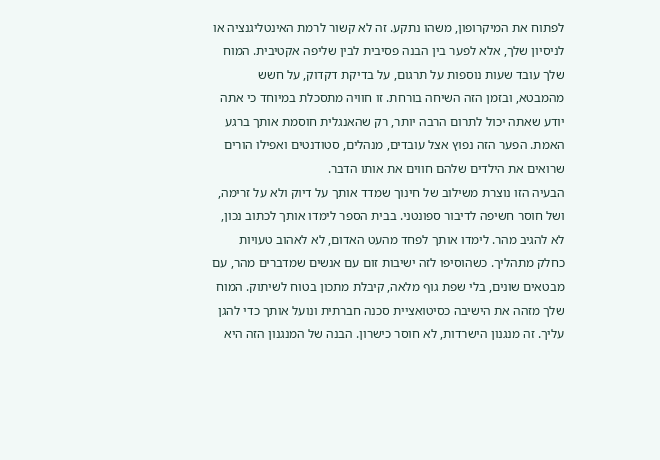לפתוח את המיקרופון, משהו נתקע. זה לא קשור לרמת האינטליגנציה או לניסיון שלך, אלא לפער בין הבנה פסיבית לבין שליפה אקטיבית. המוח שלך עובד שעות נוספות על תרגום, על בדיקת דקדוק, על חשש מהמבטא, ובזמן הזה השיחה בורחת. זו חוויה מתסכלת במיוחד כי אתה יודע שאתה יכול לתרום הרבה יותר, רק שהאנגלית חוסמת אותך ברגע האמת. הפער הזה נפוץ אצל עובדים, מנהלים, סטודנטים ואפילו הורים שרואים את הילדים שלהם חווים את אותו הדבר.
הבעיה הזו נוצרת משילוב של חינוך שמדד אותך על דיוק ולא על זרימה, ושל חוסר חשיפה לדיבור ספונטני. בבית הספר לימדו אותך לכתוב נכון, לא להגיב מהר. לימדו אותך לפחד מהעט האדום, לא לאהוב טעויות כחלק מתהליך. כשהוסיפו לזה ישיבות זום עם אנשים שמדברים מהר, עם מבטאים שונים, בלי שפת גוף מלאה, קיבלת מתכון בטוח לשיתוק. המוח שלך מזהה את הישיבה כסיטואציית סכנה חברתית ונועל אותך כדי להגן עליך. זה מנגנון הישרדות, לא חוסר כישרון. הבנה של המנגנון הזה היא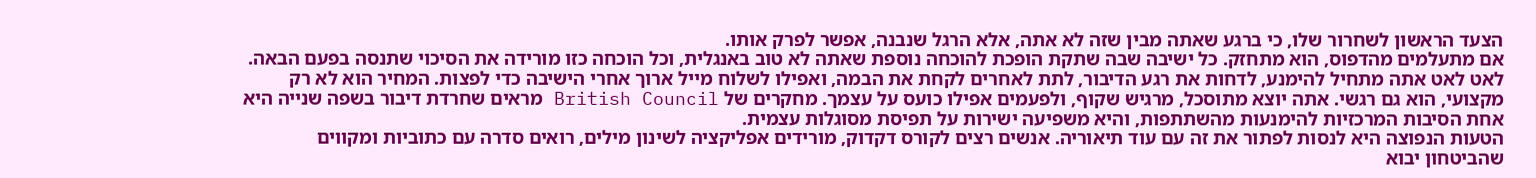הצעד הראשון לשחרור שלו, כי ברגע שאתה מבין שזה לא אתה, אלא הרגל שנבנה, אפשר לפרק אותו.
אם מתעלמים מהדפוס, הוא מתחזק. כל ישיבה שבה שתקת הופכת להוכחה נוספת שאתה לא טוב באנגלית, וכל הוכחה כזו מורידה את הסיכוי שתנסה בפעם הבאה. לאט לאט אתה מתחיל להימנע, לדחות את רגע הדיבור, לתת לאחרים לקחת את הבמה, ואפילו לשלוח מייל ארוך אחרי הישיבה כדי לפצות. המחיר הוא לא רק מקצועי, הוא גם רגשי. אתה יוצא מתוסכל, מרגיש שקוף, ולפעמים אפילו כועס על עצמך. מחקרים של British Council מראים שחרדת דיבור בשפה שנייה היא אחת הסיבות המרכזיות להימנעות מהשתתפות, והיא משפיעה ישירות על תפיסת מסוגלות עצמית.
הטעות הנפוצה היא לנסות לפתור את זה עם עוד תיאוריה. אנשים רצים לקורס דקדוק, מורידים אפליקציה לשינון מילים, רואים סדרה עם כתוביות ומקווים שהביטחון יבוא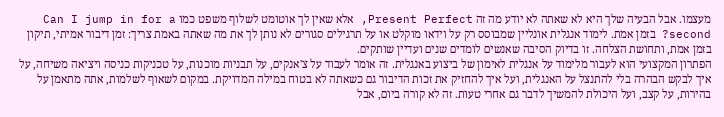מעצמו. אבל הבעיה שלך היא לא שאתה לא יודע מה זה Present Perfect, אלא שאין לך אוטומט לשלוף משפט כמו Can I jump in for a second? בזמן אמת. לימוד אנגלית אונליין שמבוסס רק על וידאו מוקלט או על תרגילים סגורים לא נותן לך את מה שאתה באמת צריך: זמן דיבור אמיתי, תיקון בזמן אמת, ותחושת הצלחה. זו בדיוק הסיבה שאנשים לומדים שנים ועדיין שותקים.
הפתרון המקצועי הוא לעבור מלימוד על אנגלית לאימון של ביצוע באנגלית. זה אומר לעבוד על צ'אנקים, על תבניות מוכנות, על טכניקות כניסה ויציאה משיחה, על איך לבקש הבהרה בלי להתנצל על האנגלית, ועל איך להחזיק את זכות הדיבור גם כשאתה לא בטוח במילה המדויקת. במקום לשאוף לשלמות, אתה מתאמן על בהירות, על קצב, ועל היכולת להמשיך לדבר גם אחרי טעות. זה לא קורה ביום, אבל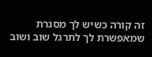זה קורה כשיש לך מסגרת שמאפשרת לך לתרגל שוב ושוב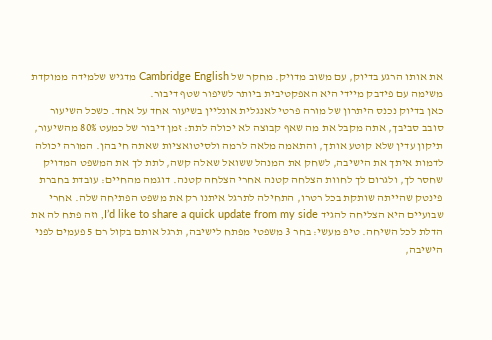את אותו הרגע בדיוק, עם משוב מדויק. מחקר של Cambridge English מדגיש שלמידה ממוקדת משימה עם פידבק מיידי היא האפקטיבית ביותר לשיפור שטף דיבור.
כאן בדיוק נכנס היתרון של מורה פרטי לאנגלית אונליין בשיעור אחד על אחד. כשכל השיעור סובב סביבך, אתה מקבל את מה שאף קבוצה לא יכולה לתת: זמן דיבור של כמעט 80% מהשיעור, תיקון עדין שלא קוטע אותך, והתאמה מלאה לרמה ולסיטואציות שאתה חי בהן. המורה יכולה לדמות איתך את הישיבה, לשחק את המנהל ששואל שאלה קשה, לתת לך את המשפט המדויק שחסר לך, ולגרום לך לחוות הצלחה קטנה אחרי הצלחה קטנה. דוגמה מהחיים: עובדת בחברת פינטק שהייתה שותקת בכל רטרו, התחילה לתרגל איתנו רק את משפט הפתיחה שלה. אחרי שבועיים היא הצליחה להגיד I’d like to share a quick update from my side, וזה פתח לה את הדלת לכל השיחה. טיפ מעשי: בחר 3 משפטי מפתח לישיבה, תרגל אותם בקול רם 5 פעמים לפני הישיבה,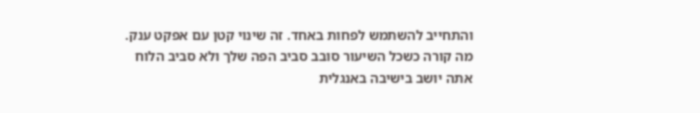והתחייב להשתמש לפחות באחד. זה שינוי קטן עם אפקט ענק.
מה קורה כשכל השיעור סובב סביב הפה שלך ולא סביב הלוח
אתה יושב בישיבה באנגלית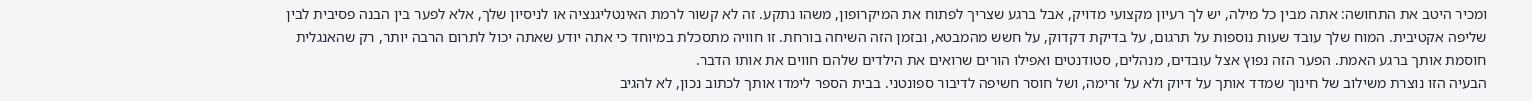ומכיר היטב את התחושה: אתה מבין כל מילה, יש לך רעיון מקצועי מדויק, אבל ברגע שצריך לפתוח את המיקרופון, משהו נתקע. זה לא קשור לרמת האינטליגנציה או לניסיון שלך, אלא לפער בין הבנה פסיבית לבין שליפה אקטיבית. המוח שלך עובד שעות נוספות על תרגום, על בדיקת דקדוק, על חשש מהמבטא, ובזמן הזה השיחה בורחת. זו חוויה מתסכלת במיוחד כי אתה יודע שאתה יכול לתרום הרבה יותר, רק שהאנגלית חוסמת אותך ברגע האמת. הפער הזה נפוץ אצל עובדים, מנהלים, סטודנטים ואפילו הורים שרואים את הילדים שלהם חווים את אותו הדבר.
הבעיה הזו נוצרת משילוב של חינוך שמדד אותך על דיוק ולא על זרימה, ושל חוסר חשיפה לדיבור ספונטני. בבית הספר לימדו אותך לכתוב נכון, לא להגיב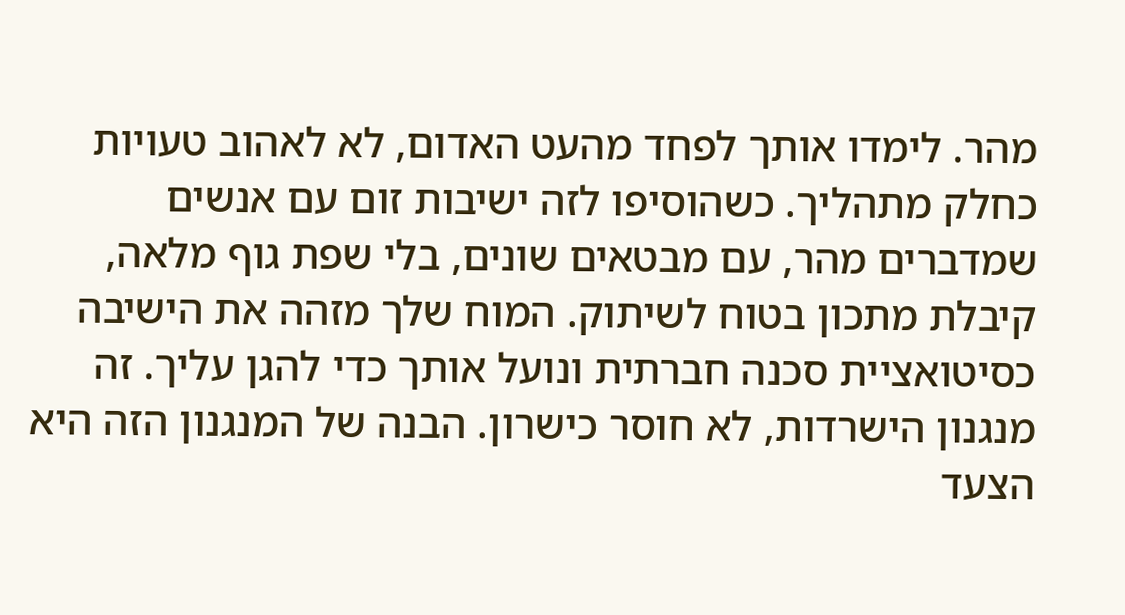מהר. לימדו אותך לפחד מהעט האדום, לא לאהוב טעויות כחלק מתהליך. כשהוסיפו לזה ישיבות זום עם אנשים שמדברים מהר, עם מבטאים שונים, בלי שפת גוף מלאה, קיבלת מתכון בטוח לשיתוק. המוח שלך מזהה את הישיבה כסיטואציית סכנה חברתית ונועל אותך כדי להגן עליך. זה מנגנון הישרדות, לא חוסר כישרון. הבנה של המנגנון הזה היא הצעד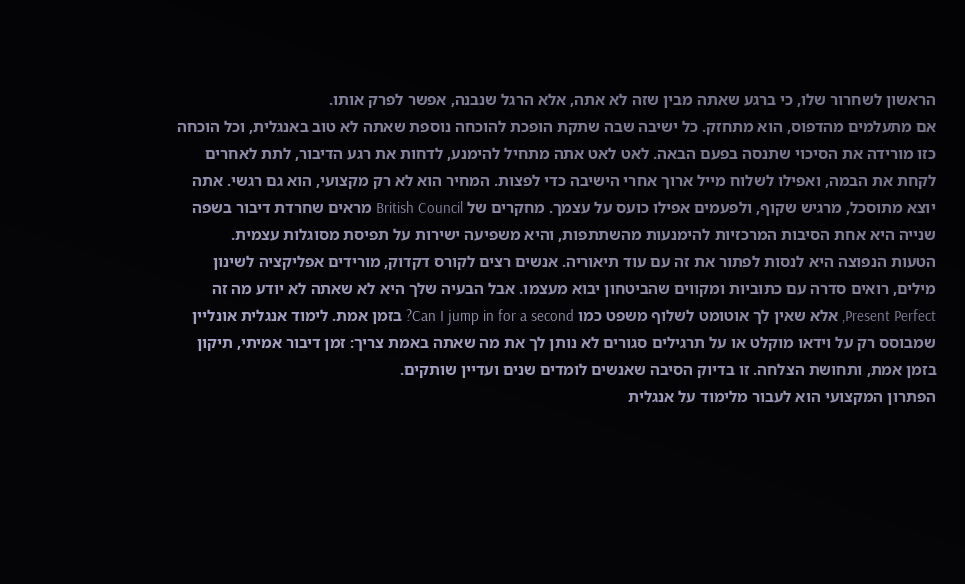הראשון לשחרור שלו, כי ברגע שאתה מבין שזה לא אתה, אלא הרגל שנבנה, אפשר לפרק אותו.
אם מתעלמים מהדפוס, הוא מתחזק. כל ישיבה שבה שתקת הופכת להוכחה נוספת שאתה לא טוב באנגלית, וכל הוכחה כזו מורידה את הסיכוי שתנסה בפעם הבאה. לאט לאט אתה מתחיל להימנע, לדחות את רגע הדיבור, לתת לאחרים לקחת את הבמה, ואפילו לשלוח מייל ארוך אחרי הישיבה כדי לפצות. המחיר הוא לא רק מקצועי, הוא גם רגשי. אתה יוצא מתוסכל, מרגיש שקוף, ולפעמים אפילו כועס על עצמך. מחקרים של British Council מראים שחרדת דיבור בשפה שנייה היא אחת הסיבות המרכזיות להימנעות מהשתתפות, והיא משפיעה ישירות על תפיסת מסוגלות עצמית.
הטעות הנפוצה היא לנסות לפתור את זה עם עוד תיאוריה. אנשים רצים לקורס דקדוק, מורידים אפליקציה לשינון מילים, רואים סדרה עם כתוביות ומקווים שהביטחון יבוא מעצמו. אבל הבעיה שלך היא לא שאתה לא יודע מה זה Present Perfect, אלא שאין לך אוטומט לשלוף משפט כמו Can I jump in for a second? בזמן אמת. לימוד אנגלית אונליין שמבוסס רק על וידאו מוקלט או על תרגילים סגורים לא נותן לך את מה שאתה באמת צריך: זמן דיבור אמיתי, תיקון בזמן אמת, ותחושת הצלחה. זו בדיוק הסיבה שאנשים לומדים שנים ועדיין שותקים.
הפתרון המקצועי הוא לעבור מלימוד על אנגלית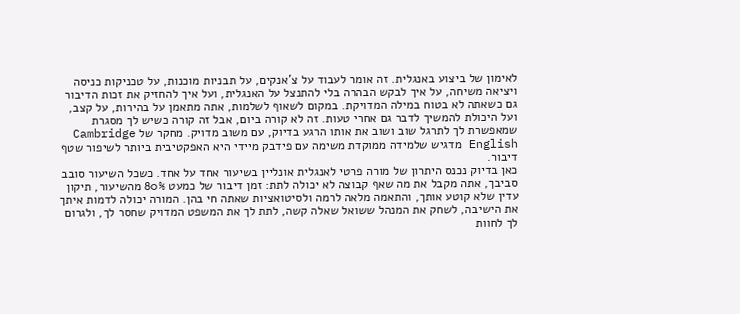לאימון של ביצוע באנגלית. זה אומר לעבוד על צ'אנקים, על תבניות מוכנות, על טכניקות כניסה ויציאה משיחה, על איך לבקש הבהרה בלי להתנצל על האנגלית, ועל איך להחזיק את זכות הדיבור גם כשאתה לא בטוח במילה המדויקת. במקום לשאוף לשלמות, אתה מתאמן על בהירות, על קצב, ועל היכולת להמשיך לדבר גם אחרי טעות. זה לא קורה ביום, אבל זה קורה כשיש לך מסגרת שמאפשרת לך לתרגל שוב ושוב את אותו הרגע בדיוק, עם משוב מדויק. מחקר של Cambridge English מדגיש שלמידה ממוקדת משימה עם פידבק מיידי היא האפקטיבית ביותר לשיפור שטף דיבור.
כאן בדיוק נכנס היתרון של מורה פרטי לאנגלית אונליין בשיעור אחד על אחד. כשכל השיעור סובב סביבך, אתה מקבל את מה שאף קבוצה לא יכולה לתת: זמן דיבור של כמעט 80% מהשיעור, תיקון עדין שלא קוטע אותך, והתאמה מלאה לרמה ולסיטואציות שאתה חי בהן. המורה יכולה לדמות איתך את הישיבה, לשחק את המנהל ששואל שאלה קשה, לתת לך את המשפט המדויק שחסר לך, ולגרום לך לחוות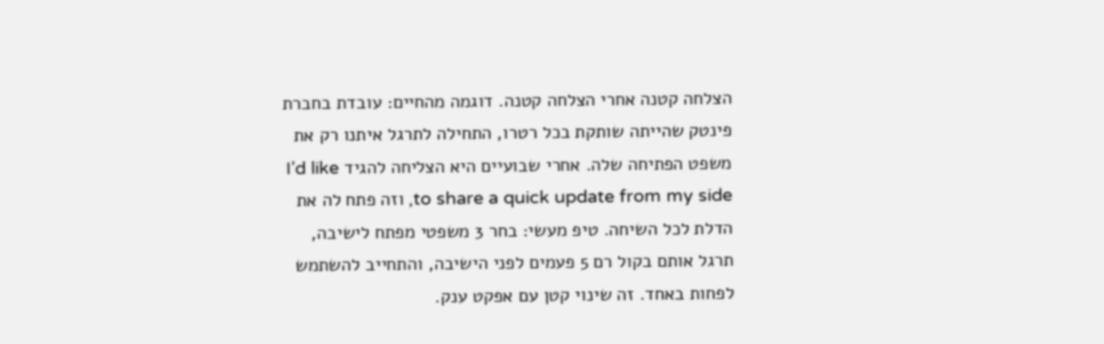הצלחה קטנה אחרי הצלחה קטנה. דוגמה מהחיים: עובדת בחברת פינטק שהייתה שותקת בכל רטרו, התחילה לתרגל איתנו רק את משפט הפתיחה שלה. אחרי שבועיים היא הצליחה להגיד I’d like to share a quick update from my side, וזה פתח לה את הדלת לכל השיחה. טיפ מעשי: בחר 3 משפטי מפתח לישיבה, תרגל אותם בקול רם 5 פעמים לפני הישיבה, והתחייב להשתמש לפחות באחד. זה שינוי קטן עם אפקט ענק.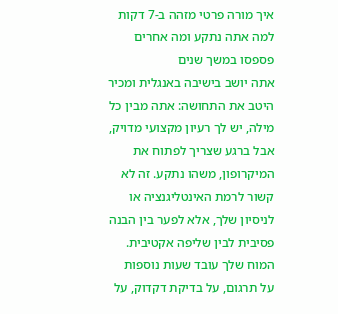איך מורה פרטי מזהה ב-7 דקות למה אתה נתקע ומה אחרים פספסו במשך שנים
אתה יושב בישיבה באנגלית ומכיר היטב את התחושה: אתה מבין כל מילה, יש לך רעיון מקצועי מדויק, אבל ברגע שצריך לפתוח את המיקרופון, משהו נתקע. זה לא קשור לרמת האינטליגנציה או לניסיון שלך, אלא לפער בין הבנה פסיבית לבין שליפה אקטיבית. המוח שלך עובד שעות נוספות על תרגום, על בדיקת דקדוק, על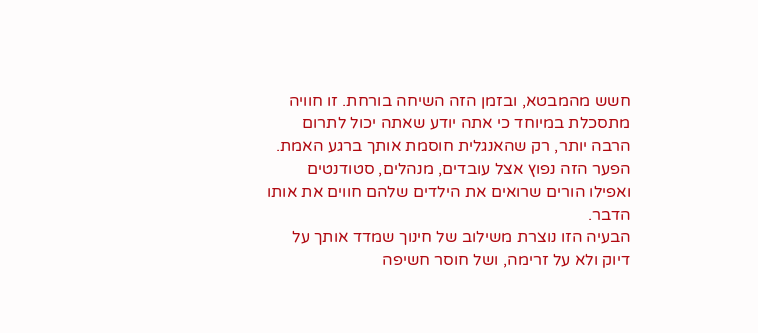חשש מהמבטא, ובזמן הזה השיחה בורחת. זו חוויה מתסכלת במיוחד כי אתה יודע שאתה יכול לתרום הרבה יותר, רק שהאנגלית חוסמת אותך ברגע האמת. הפער הזה נפוץ אצל עובדים, מנהלים, סטודנטים ואפילו הורים שרואים את הילדים שלהם חווים את אותו הדבר.
הבעיה הזו נוצרת משילוב של חינוך שמדד אותך על דיוק ולא על זרימה, ושל חוסר חשיפה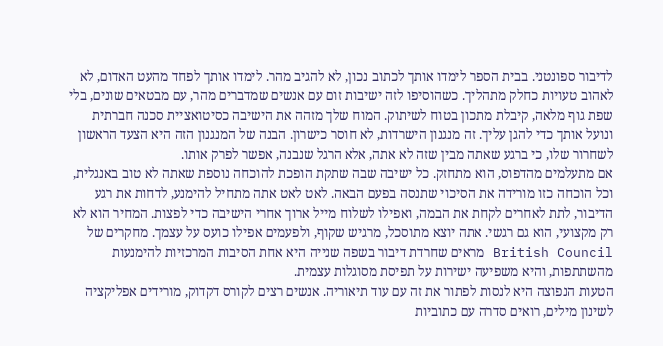לדיבור ספונטני. בבית הספר לימדו אותך לכתוב נכון, לא להגיב מהר. לימדו אותך לפחד מהעט האדום, לא לאהוב טעויות כחלק מתהליך. כשהוסיפו לזה ישיבות זום עם אנשים שמדברים מהר, עם מבטאים שונים, בלי שפת גוף מלאה, קיבלת מתכון בטוח לשיתוק. המוח שלך מזהה את הישיבה כסיטואציית סכנה חברתית ונועל אותך כדי להגן עליך. זה מנגנון הישרדות, לא חוסר כישרון. הבנה של המנגנון הזה היא הצעד הראשון לשחרור שלו, כי ברגע שאתה מבין שזה לא אתה, אלא הרגל שנבנה, אפשר לפרק אותו.
אם מתעלמים מהדפוס, הוא מתחזק. כל ישיבה שבה שתקת הופכת להוכחה נוספת שאתה לא טוב באנגלית, וכל הוכחה כזו מורידה את הסיכוי שתנסה בפעם הבאה. לאט לאט אתה מתחיל להימנע, לדחות את רגע הדיבור, לתת לאחרים לקחת את הבמה, ואפילו לשלוח מייל ארוך אחרי הישיבה כדי לפצות. המחיר הוא לא רק מקצועי, הוא גם רגשי. אתה יוצא מתוסכל, מרגיש שקוף, ולפעמים אפילו כועס על עצמך. מחקרים של British Council מראים שחרדת דיבור בשפה שנייה היא אחת הסיבות המרכזיות להימנעות מהשתתפות, והיא משפיעה ישירות על תפיסת מסוגלות עצמית.
הטעות הנפוצה היא לנסות לפתור את זה עם עוד תיאוריה. אנשים רצים לקורס דקדוק, מורידים אפליקציה לשינון מילים, רואים סדרה עם כתוביות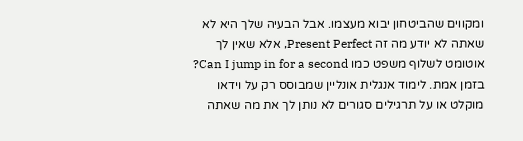ומקווים שהביטחון יבוא מעצמו. אבל הבעיה שלך היא לא שאתה לא יודע מה זה Present Perfect, אלא שאין לך אוטומט לשלוף משפט כמו Can I jump in for a second? בזמן אמת. לימוד אנגלית אונליין שמבוסס רק על וידאו מוקלט או על תרגילים סגורים לא נותן לך את מה שאתה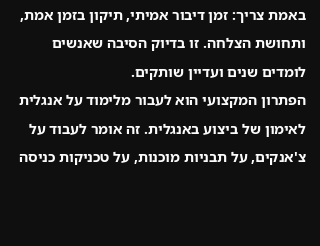באמת צריך: זמן דיבור אמיתי, תיקון בזמן אמת, ותחושת הצלחה. זו בדיוק הסיבה שאנשים לומדים שנים ועדיין שותקים.
הפתרון המקצועי הוא לעבור מלימוד על אנגלית לאימון של ביצוע באנגלית. זה אומר לעבוד על צ'אנקים, על תבניות מוכנות, על טכניקות כניסה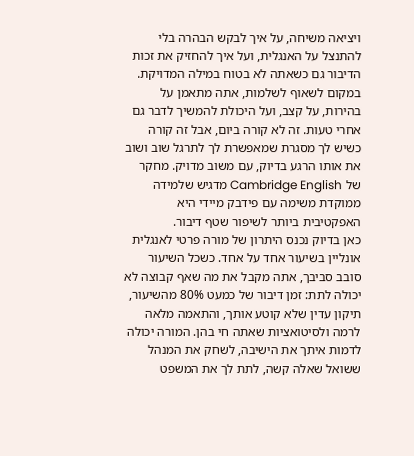ויציאה משיחה, על איך לבקש הבהרה בלי להתנצל על האנגלית, ועל איך להחזיק את זכות הדיבור גם כשאתה לא בטוח במילה המדויקת. במקום לשאוף לשלמות, אתה מתאמן על בהירות, על קצב, ועל היכולת להמשיך לדבר גם אחרי טעות. זה לא קורה ביום, אבל זה קורה כשיש לך מסגרת שמאפשרת לך לתרגל שוב ושוב את אותו הרגע בדיוק, עם משוב מדויק. מחקר של Cambridge English מדגיש שלמידה ממוקדת משימה עם פידבק מיידי היא האפקטיבית ביותר לשיפור שטף דיבור.
כאן בדיוק נכנס היתרון של מורה פרטי לאנגלית אונליין בשיעור אחד על אחד. כשכל השיעור סובב סביבך, אתה מקבל את מה שאף קבוצה לא יכולה לתת: זמן דיבור של כמעט 80% מהשיעור, תיקון עדין שלא קוטע אותך, והתאמה מלאה לרמה ולסיטואציות שאתה חי בהן. המורה יכולה לדמות איתך את הישיבה, לשחק את המנהל ששואל שאלה קשה, לתת לך את המשפט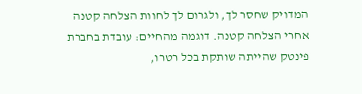המדויק שחסר לך, ולגרום לך לחוות הצלחה קטנה אחרי הצלחה קטנה. דוגמה מהחיים: עובדת בחברת פינטק שהייתה שותקת בכל רטרו,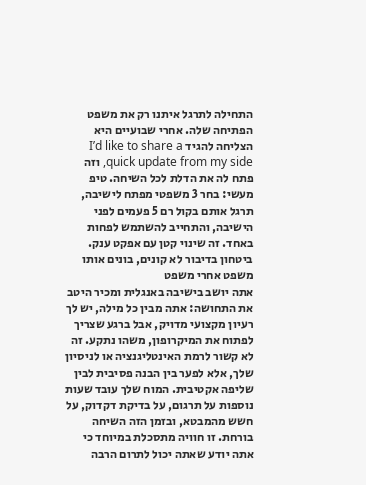התחילה לתרגל איתנו רק את משפט הפתיחה שלה. אחרי שבועיים היא הצליחה להגיד I’d like to share a quick update from my side, וזה פתח לה את הדלת לכל השיחה. טיפ מעשי: בחר 3 משפטי מפתח לישיבה, תרגל אותם בקול רם 5 פעמים לפני הישיבה, והתחייב להשתמש לפחות באחד. זה שינוי קטן עם אפקט ענק.
ביטחון בדיבור לא קונים, בונים אותו משפט אחרי משפט
אתה יושב בישיבה באנגלית ומכיר היטב את התחושה: אתה מבין כל מילה, יש לך רעיון מקצועי מדויק, אבל ברגע שצריך לפתוח את המיקרופון, משהו נתקע. זה לא קשור לרמת האינטליגנציה או לניסיון שלך, אלא לפער בין הבנה פסיבית לבין שליפה אקטיבית. המוח שלך עובד שעות נוספות על תרגום, על בדיקת דקדוק, על חשש מהמבטא, ובזמן הזה השיחה בורחת. זו חוויה מתסכלת במיוחד כי אתה יודע שאתה יכול לתרום הרבה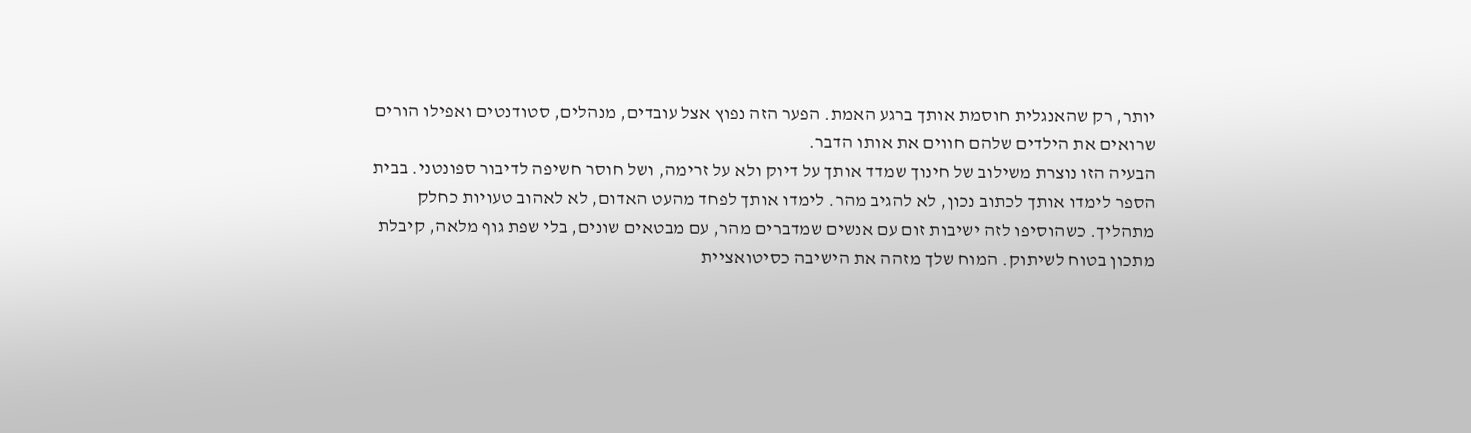יותר, רק שהאנגלית חוסמת אותך ברגע האמת. הפער הזה נפוץ אצל עובדים, מנהלים, סטודנטים ואפילו הורים שרואים את הילדים שלהם חווים את אותו הדבר.
הבעיה הזו נוצרת משילוב של חינוך שמדד אותך על דיוק ולא על זרימה, ושל חוסר חשיפה לדיבור ספונטני. בבית הספר לימדו אותך לכתוב נכון, לא להגיב מהר. לימדו אותך לפחד מהעט האדום, לא לאהוב טעויות כחלק מתהליך. כשהוסיפו לזה ישיבות זום עם אנשים שמדברים מהר, עם מבטאים שונים, בלי שפת גוף מלאה, קיבלת מתכון בטוח לשיתוק. המוח שלך מזהה את הישיבה כסיטואציית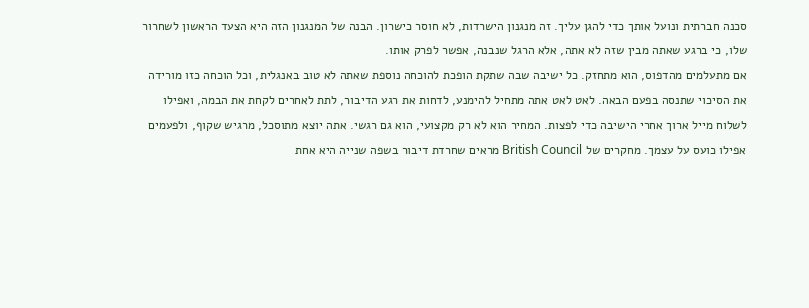סכנה חברתית ונועל אותך כדי להגן עליך. זה מנגנון הישרדות, לא חוסר כישרון. הבנה של המנגנון הזה היא הצעד הראשון לשחרור שלו, כי ברגע שאתה מבין שזה לא אתה, אלא הרגל שנבנה, אפשר לפרק אותו.
אם מתעלמים מהדפוס, הוא מתחזק. כל ישיבה שבה שתקת הופכת להוכחה נוספת שאתה לא טוב באנגלית, וכל הוכחה כזו מורידה את הסיכוי שתנסה בפעם הבאה. לאט לאט אתה מתחיל להימנע, לדחות את רגע הדיבור, לתת לאחרים לקחת את הבמה, ואפילו לשלוח מייל ארוך אחרי הישיבה כדי לפצות. המחיר הוא לא רק מקצועי, הוא גם רגשי. אתה יוצא מתוסכל, מרגיש שקוף, ולפעמים אפילו כועס על עצמך. מחקרים של British Council מראים שחרדת דיבור בשפה שנייה היא אחת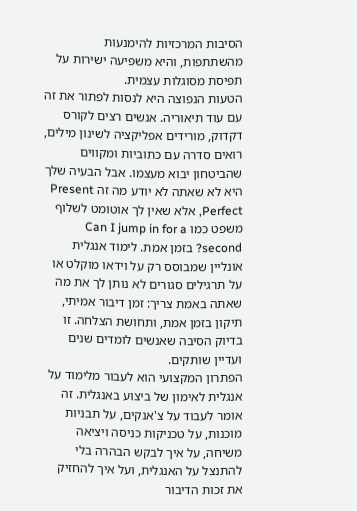הסיבות המרכזיות להימנעות מהשתתפות, והיא משפיעה ישירות על תפיסת מסוגלות עצמית.
הטעות הנפוצה היא לנסות לפתור את זה עם עוד תיאוריה. אנשים רצים לקורס דקדוק, מורידים אפליקציה לשינון מילים, רואים סדרה עם כתוביות ומקווים שהביטחון יבוא מעצמו. אבל הבעיה שלך היא לא שאתה לא יודע מה זה Present Perfect, אלא שאין לך אוטומט לשלוף משפט כמו Can I jump in for a second? בזמן אמת. לימוד אנגלית אונליין שמבוסס רק על וידאו מוקלט או על תרגילים סגורים לא נותן לך את מה שאתה באמת צריך: זמן דיבור אמיתי, תיקון בזמן אמת, ותחושת הצלחה. זו בדיוק הסיבה שאנשים לומדים שנים ועדיין שותקים.
הפתרון המקצועי הוא לעבור מלימוד על אנגלית לאימון של ביצוע באנגלית. זה אומר לעבוד על צ'אנקים, על תבניות מוכנות, על טכניקות כניסה ויציאה משיחה, על איך לבקש הבהרה בלי להתנצל על האנגלית, ועל איך להחזיק את זכות הדיבור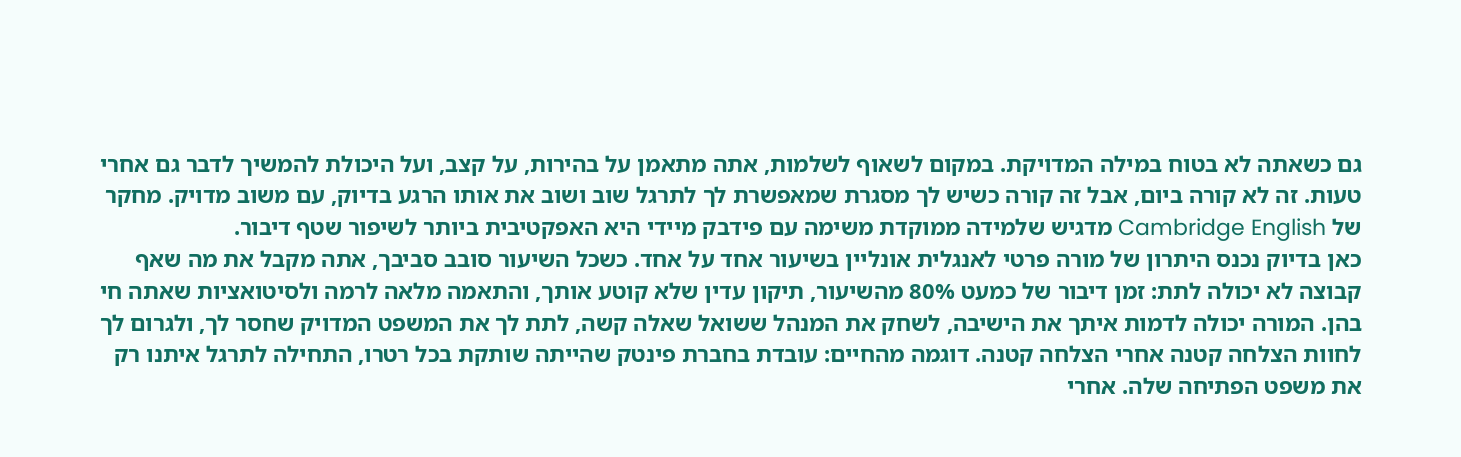גם כשאתה לא בטוח במילה המדויקת. במקום לשאוף לשלמות, אתה מתאמן על בהירות, על קצב, ועל היכולת להמשיך לדבר גם אחרי טעות. זה לא קורה ביום, אבל זה קורה כשיש לך מסגרת שמאפשרת לך לתרגל שוב ושוב את אותו הרגע בדיוק, עם משוב מדויק. מחקר של Cambridge English מדגיש שלמידה ממוקדת משימה עם פידבק מיידי היא האפקטיבית ביותר לשיפור שטף דיבור.
כאן בדיוק נכנס היתרון של מורה פרטי לאנגלית אונליין בשיעור אחד על אחד. כשכל השיעור סובב סביבך, אתה מקבל את מה שאף קבוצה לא יכולה לתת: זמן דיבור של כמעט 80% מהשיעור, תיקון עדין שלא קוטע אותך, והתאמה מלאה לרמה ולסיטואציות שאתה חי בהן. המורה יכולה לדמות איתך את הישיבה, לשחק את המנהל ששואל שאלה קשה, לתת לך את המשפט המדויק שחסר לך, ולגרום לך לחוות הצלחה קטנה אחרי הצלחה קטנה. דוגמה מהחיים: עובדת בחברת פינטק שהייתה שותקת בכל רטרו, התחילה לתרגל איתנו רק את משפט הפתיחה שלה. אחרי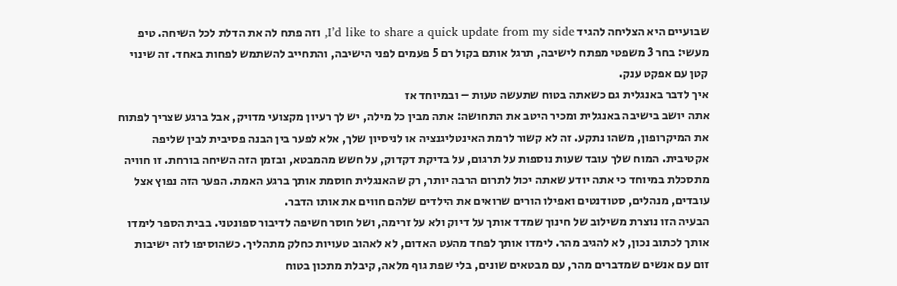שבועיים היא הצליחה להגיד I’d like to share a quick update from my side, וזה פתח לה את הדלת לכל השיחה. טיפ מעשי: בחר 3 משפטי מפתח לישיבה, תרגל אותם בקול רם 5 פעמים לפני הישיבה, והתחייב להשתמש לפחות באחד. זה שינוי קטן עם אפקט ענק.
איך לדבר באנגלית גם כשאתה בטוח שתעשה טעות – ובמיוחד אז
אתה יושב בישיבה באנגלית ומכיר היטב את התחושה: אתה מבין כל מילה, יש לך רעיון מקצועי מדויק, אבל ברגע שצריך לפתוח את המיקרופון, משהו נתקע. זה לא קשור לרמת האינטליגנציה או לניסיון שלך, אלא לפער בין הבנה פסיבית לבין שליפה אקטיבית. המוח שלך עובד שעות נוספות על תרגום, על בדיקת דקדוק, על חשש מהמבטא, ובזמן הזה השיחה בורחת. זו חוויה מתסכלת במיוחד כי אתה יודע שאתה יכול לתרום הרבה יותר, רק שהאנגלית חוסמת אותך ברגע האמת. הפער הזה נפוץ אצל עובדים, מנהלים, סטודנטים ואפילו הורים שרואים את הילדים שלהם חווים את אותו הדבר.
הבעיה הזו נוצרת משילוב של חינוך שמדד אותך על דיוק ולא על זרימה, ושל חוסר חשיפה לדיבור ספונטני. בבית הספר לימדו אותך לכתוב נכון, לא להגיב מהר. לימדו אותך לפחד מהעט האדום, לא לאהוב טעויות כחלק מתהליך. כשהוסיפו לזה ישיבות זום עם אנשים שמדברים מהר, עם מבטאים שונים, בלי שפת גוף מלאה, קיבלת מתכון בטוח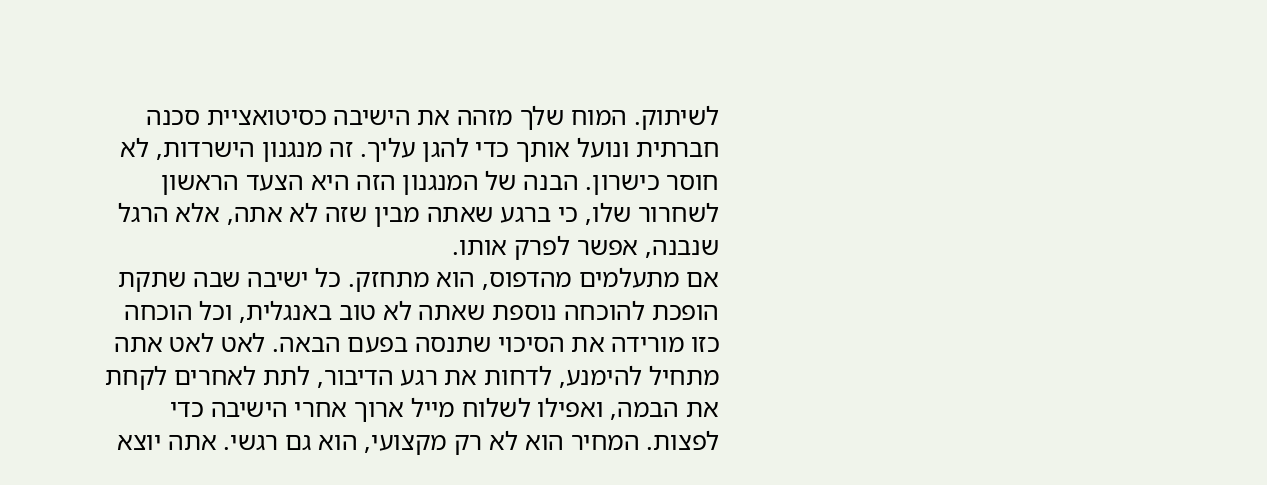לשיתוק. המוח שלך מזהה את הישיבה כסיטואציית סכנה חברתית ונועל אותך כדי להגן עליך. זה מנגנון הישרדות, לא חוסר כישרון. הבנה של המנגנון הזה היא הצעד הראשון לשחרור שלו, כי ברגע שאתה מבין שזה לא אתה, אלא הרגל שנבנה, אפשר לפרק אותו.
אם מתעלמים מהדפוס, הוא מתחזק. כל ישיבה שבה שתקת הופכת להוכחה נוספת שאתה לא טוב באנגלית, וכל הוכחה כזו מורידה את הסיכוי שתנסה בפעם הבאה. לאט לאט אתה מתחיל להימנע, לדחות את רגע הדיבור, לתת לאחרים לקחת את הבמה, ואפילו לשלוח מייל ארוך אחרי הישיבה כדי לפצות. המחיר הוא לא רק מקצועי, הוא גם רגשי. אתה יוצא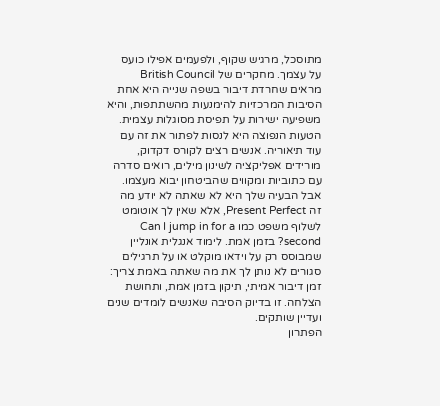מתוסכל, מרגיש שקוף, ולפעמים אפילו כועס על עצמך. מחקרים של British Council מראים שחרדת דיבור בשפה שנייה היא אחת הסיבות המרכזיות להימנעות מהשתתפות, והיא משפיעה ישירות על תפיסת מסוגלות עצמית.
הטעות הנפוצה היא לנסות לפתור את זה עם עוד תיאוריה. אנשים רצים לקורס דקדוק, מורידים אפליקציה לשינון מילים, רואים סדרה עם כתוביות ומקווים שהביטחון יבוא מעצמו. אבל הבעיה שלך היא לא שאתה לא יודע מה זה Present Perfect, אלא שאין לך אוטומט לשלוף משפט כמו Can I jump in for a second? בזמן אמת. לימוד אנגלית אונליין שמבוסס רק על וידאו מוקלט או על תרגילים סגורים לא נותן לך את מה שאתה באמת צריך: זמן דיבור אמיתי, תיקון בזמן אמת, ותחושת הצלחה. זו בדיוק הסיבה שאנשים לומדים שנים ועדיין שותקים.
הפתרון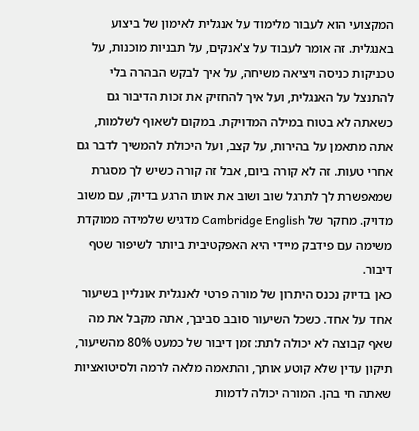המקצועי הוא לעבור מלימוד על אנגלית לאימון של ביצוע באנגלית. זה אומר לעבוד על צ'אנקים, על תבניות מוכנות, על טכניקות כניסה ויציאה משיחה, על איך לבקש הבהרה בלי להתנצל על האנגלית, ועל איך להחזיק את זכות הדיבור גם כשאתה לא בטוח במילה המדויקת. במקום לשאוף לשלמות, אתה מתאמן על בהירות, על קצב, ועל היכולת להמשיך לדבר גם אחרי טעות. זה לא קורה ביום, אבל זה קורה כשיש לך מסגרת שמאפשרת לך לתרגל שוב ושוב את אותו הרגע בדיוק, עם משוב מדויק. מחקר של Cambridge English מדגיש שלמידה ממוקדת משימה עם פידבק מיידי היא האפקטיבית ביותר לשיפור שטף דיבור.
כאן בדיוק נכנס היתרון של מורה פרטי לאנגלית אונליין בשיעור אחד על אחד. כשכל השיעור סובב סביבך, אתה מקבל את מה שאף קבוצה לא יכולה לתת: זמן דיבור של כמעט 80% מהשיעור, תיקון עדין שלא קוטע אותך, והתאמה מלאה לרמה ולסיטואציות שאתה חי בהן. המורה יכולה לדמות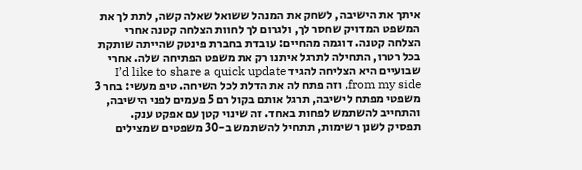איתך את הישיבה, לשחק את המנהל ששואל שאלה קשה, לתת לך את המשפט המדויק שחסר לך, ולגרום לך לחוות הצלחה קטנה אחרי הצלחה קטנה. דוגמה מהחיים: עובדת בחברת פינטק שהייתה שותקת בכל רטרו, התחילה לתרגל איתנו רק את משפט הפתיחה שלה. אחרי שבועיים היא הצליחה להגיד I’d like to share a quick update from my side, וזה פתח לה את הדלת לכל השיחה. טיפ מעשי: בחר 3 משפטי מפתח לישיבה, תרגל אותם בקול רם 5 פעמים לפני הישיבה, והתחייב להשתמש לפחות באחד. זה שינוי קטן עם אפקט ענק.
תפסיק לשנן רשימות, תתחיל להשתמש ב-30 משפטים שמצילים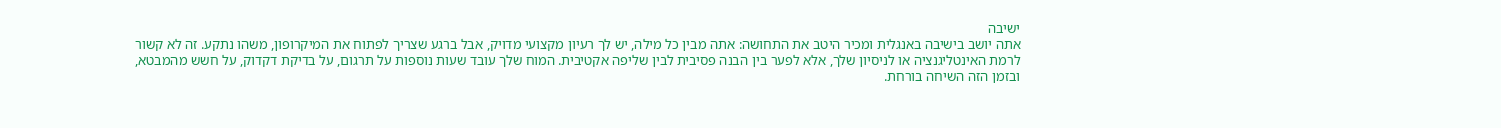ישיבה
אתה יושב בישיבה באנגלית ומכיר היטב את התחושה: אתה מבין כל מילה, יש לך רעיון מקצועי מדויק, אבל ברגע שצריך לפתוח את המיקרופון, משהו נתקע. זה לא קשור לרמת האינטליגנציה או לניסיון שלך, אלא לפער בין הבנה פסיבית לבין שליפה אקטיבית. המוח שלך עובד שעות נוספות על תרגום, על בדיקת דקדוק, על חשש מהמבטא, ובזמן הזה השיחה בורחת.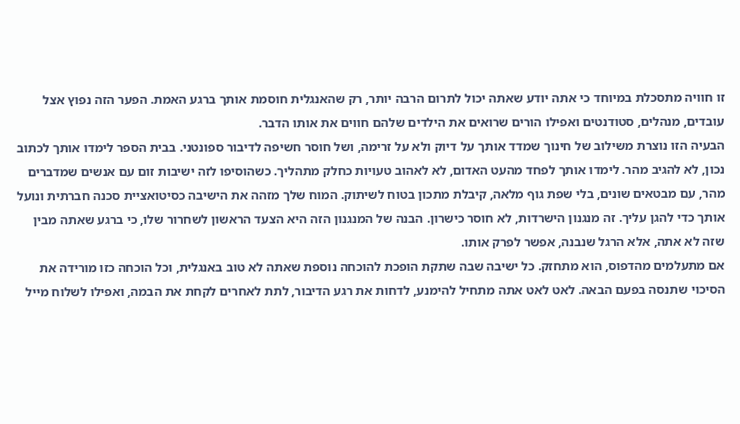זו חוויה מתסכלת במיוחד כי אתה יודע שאתה יכול לתרום הרבה יותר, רק שהאנגלית חוסמת אותך ברגע האמת. הפער הזה נפוץ אצל עובדים, מנהלים, סטודנטים ואפילו הורים שרואים את הילדים שלהם חווים את אותו הדבר.
הבעיה הזו נוצרת משילוב של חינוך שמדד אותך על דיוק ולא על זרימה, ושל חוסר חשיפה לדיבור ספונטני. בבית הספר לימדו אותך לכתוב נכון, לא להגיב מהר. לימדו אותך לפחד מהעט האדום, לא לאהוב טעויות כחלק מתהליך. כשהוסיפו לזה ישיבות זום עם אנשים שמדברים מהר, עם מבטאים שונים, בלי שפת גוף מלאה, קיבלת מתכון בטוח לשיתוק. המוח שלך מזהה את הישיבה כסיטואציית סכנה חברתית ונועל אותך כדי להגן עליך. זה מנגנון הישרדות, לא חוסר כישרון. הבנה של המנגנון הזה היא הצעד הראשון לשחרור שלו, כי ברגע שאתה מבין שזה לא אתה, אלא הרגל שנבנה, אפשר לפרק אותו.
אם מתעלמים מהדפוס, הוא מתחזק. כל ישיבה שבה שתקת הופכת להוכחה נוספת שאתה לא טוב באנגלית, וכל הוכחה כזו מורידה את הסיכוי שתנסה בפעם הבאה. לאט לאט אתה מתחיל להימנע, לדחות את רגע הדיבור, לתת לאחרים לקחת את הבמה, ואפילו לשלוח מייל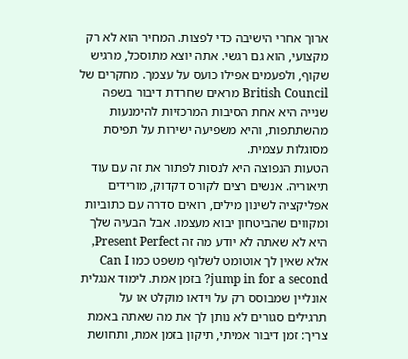ארוך אחרי הישיבה כדי לפצות. המחיר הוא לא רק מקצועי, הוא גם רגשי. אתה יוצא מתוסכל, מרגיש שקוף, ולפעמים אפילו כועס על עצמך. מחקרים של British Council מראים שחרדת דיבור בשפה שנייה היא אחת הסיבות המרכזיות להימנעות מהשתתפות, והיא משפיעה ישירות על תפיסת מסוגלות עצמית.
הטעות הנפוצה היא לנסות לפתור את זה עם עוד תיאוריה. אנשים רצים לקורס דקדוק, מורידים אפליקציה לשינון מילים, רואים סדרה עם כתוביות ומקווים שהביטחון יבוא מעצמו. אבל הבעיה שלך היא לא שאתה לא יודע מה זה Present Perfect, אלא שאין לך אוטומט לשלוף משפט כמו Can I jump in for a second? בזמן אמת. לימוד אנגלית אונליין שמבוסס רק על וידאו מוקלט או על תרגילים סגורים לא נותן לך את מה שאתה באמת צריך: זמן דיבור אמיתי, תיקון בזמן אמת, ותחושת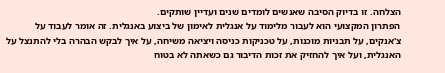הצלחה. זו בדיוק הסיבה שאנשים לומדים שנים ועדיין שותקים.
הפתרון המקצועי הוא לעבור מלימוד על אנגלית לאימון של ביצוע באנגלית. זה אומר לעבוד על צ'אנקים, על תבניות מוכנות, על טכניקות כניסה ויציאה משיחה, על איך לבקש הבהרה בלי להתנצל על האנגלית, ועל איך להחזיק את זכות הדיבור גם כשאתה לא בטוח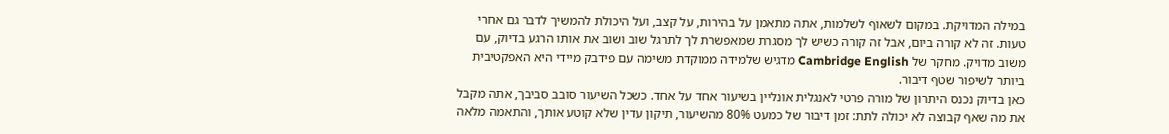במילה המדויקת. במקום לשאוף לשלמות, אתה מתאמן על בהירות, על קצב, ועל היכולת להמשיך לדבר גם אחרי טעות. זה לא קורה ביום, אבל זה קורה כשיש לך מסגרת שמאפשרת לך לתרגל שוב ושוב את אותו הרגע בדיוק, עם משוב מדויק. מחקר של Cambridge English מדגיש שלמידה ממוקדת משימה עם פידבק מיידי היא האפקטיבית ביותר לשיפור שטף דיבור.
כאן בדיוק נכנס היתרון של מורה פרטי לאנגלית אונליין בשיעור אחד על אחד. כשכל השיעור סובב סביבך, אתה מקבל את מה שאף קבוצה לא יכולה לתת: זמן דיבור של כמעט 80% מהשיעור, תיקון עדין שלא קוטע אותך, והתאמה מלאה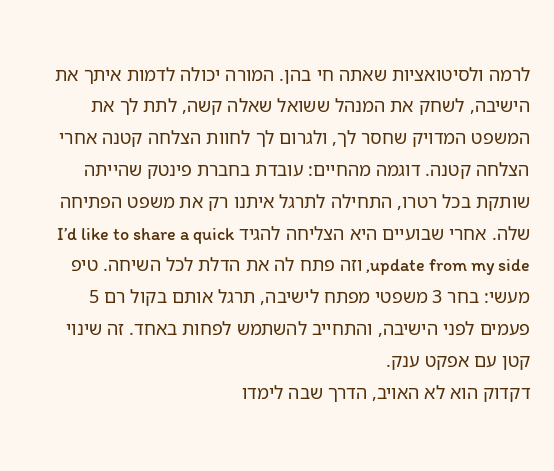לרמה ולסיטואציות שאתה חי בהן. המורה יכולה לדמות איתך את הישיבה, לשחק את המנהל ששואל שאלה קשה, לתת לך את המשפט המדויק שחסר לך, ולגרום לך לחוות הצלחה קטנה אחרי הצלחה קטנה. דוגמה מהחיים: עובדת בחברת פינטק שהייתה שותקת בכל רטרו, התחילה לתרגל איתנו רק את משפט הפתיחה שלה. אחרי שבועיים היא הצליחה להגיד I’d like to share a quick update from my side, וזה פתח לה את הדלת לכל השיחה. טיפ מעשי: בחר 3 משפטי מפתח לישיבה, תרגל אותם בקול רם 5 פעמים לפני הישיבה, והתחייב להשתמש לפחות באחד. זה שינוי קטן עם אפקט ענק.
דקדוק הוא לא האויב, הדרך שבה לימדו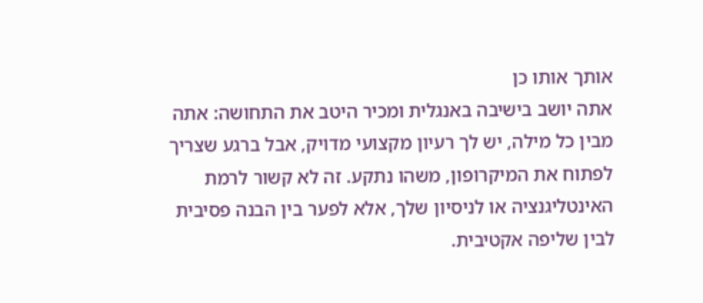אותך אותו כן
אתה יושב בישיבה באנגלית ומכיר היטב את התחושה: אתה מבין כל מילה, יש לך רעיון מקצועי מדויק, אבל ברגע שצריך לפתוח את המיקרופון, משהו נתקע. זה לא קשור לרמת האינטליגנציה או לניסיון שלך, אלא לפער בין הבנה פסיבית לבין שליפה אקטיבית.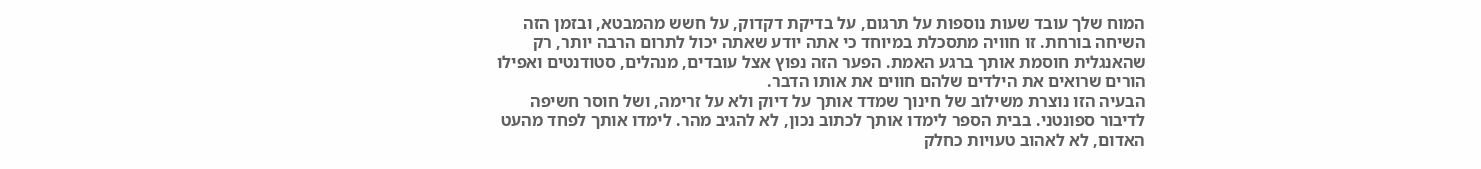המוח שלך עובד שעות נוספות על תרגום, על בדיקת דקדוק, על חשש מהמבטא, ובזמן הזה השיחה בורחת. זו חוויה מתסכלת במיוחד כי אתה יודע שאתה יכול לתרום הרבה יותר, רק שהאנגלית חוסמת אותך ברגע האמת. הפער הזה נפוץ אצל עובדים, מנהלים, סטודנטים ואפילו הורים שרואים את הילדים שלהם חווים את אותו הדבר.
הבעיה הזו נוצרת משילוב של חינוך שמדד אותך על דיוק ולא על זרימה, ושל חוסר חשיפה לדיבור ספונטני. בבית הספר לימדו אותך לכתוב נכון, לא להגיב מהר. לימדו אותך לפחד מהעט האדום, לא לאהוב טעויות כחלק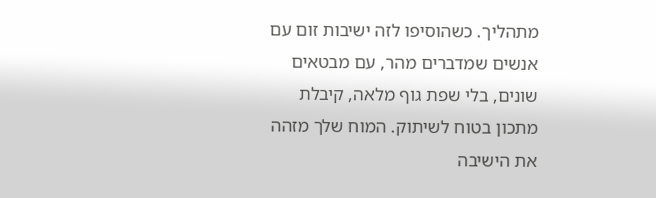מתהליך. כשהוסיפו לזה ישיבות זום עם אנשים שמדברים מהר, עם מבטאים שונים, בלי שפת גוף מלאה, קיבלת מתכון בטוח לשיתוק. המוח שלך מזהה את הישיבה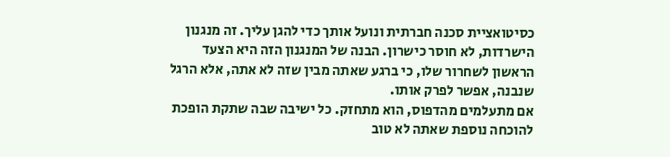כסיטואציית סכנה חברתית ונועל אותך כדי להגן עליך. זה מנגנון הישרדות, לא חוסר כישרון. הבנה של המנגנון הזה היא הצעד הראשון לשחרור שלו, כי ברגע שאתה מבין שזה לא אתה, אלא הרגל שנבנה, אפשר לפרק אותו.
אם מתעלמים מהדפוס, הוא מתחזק. כל ישיבה שבה שתקת הופכת להוכחה נוספת שאתה לא טוב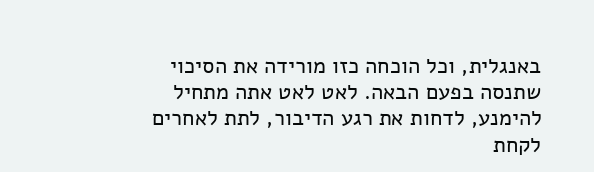באנגלית, וכל הוכחה כזו מורידה את הסיכוי שתנסה בפעם הבאה. לאט לאט אתה מתחיל להימנע, לדחות את רגע הדיבור, לתת לאחרים לקחת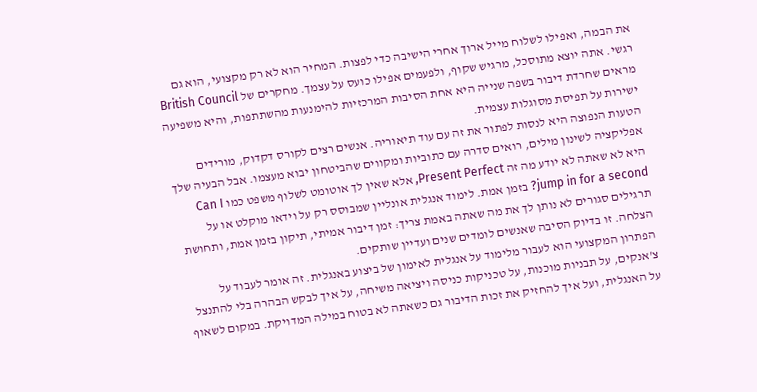את הבמה, ואפילו לשלוח מייל ארוך אחרי הישיבה כדי לפצות. המחיר הוא לא רק מקצועי, הוא גם רגשי. אתה יוצא מתוסכל, מרגיש שקוף, ולפעמים אפילו כועס על עצמך. מחקרים של British Council מראים שחרדת דיבור בשפה שנייה היא אחת הסיבות המרכזיות להימנעות מהשתתפות, והיא משפיעה ישירות על תפיסת מסוגלות עצמית.
הטעות הנפוצה היא לנסות לפתור את זה עם עוד תיאוריה. אנשים רצים לקורס דקדוק, מורידים אפליקציה לשינון מילים, רואים סדרה עם כתוביות ומקווים שהביטחון יבוא מעצמו. אבל הבעיה שלך היא לא שאתה לא יודע מה זה Present Perfect, אלא שאין לך אוטומט לשלוף משפט כמו Can I jump in for a second? בזמן אמת. לימוד אנגלית אונליין שמבוסס רק על וידאו מוקלט או על תרגילים סגורים לא נותן לך את מה שאתה באמת צריך: זמן דיבור אמיתי, תיקון בזמן אמת, ותחושת הצלחה. זו בדיוק הסיבה שאנשים לומדים שנים ועדיין שותקים.
הפתרון המקצועי הוא לעבור מלימוד על אנגלית לאימון של ביצוע באנגלית. זה אומר לעבוד על צ'אנקים, על תבניות מוכנות, על טכניקות כניסה ויציאה משיחה, על איך לבקש הבהרה בלי להתנצל על האנגלית, ועל איך להחזיק את זכות הדיבור גם כשאתה לא בטוח במילה המדויקת. במקום לשאוף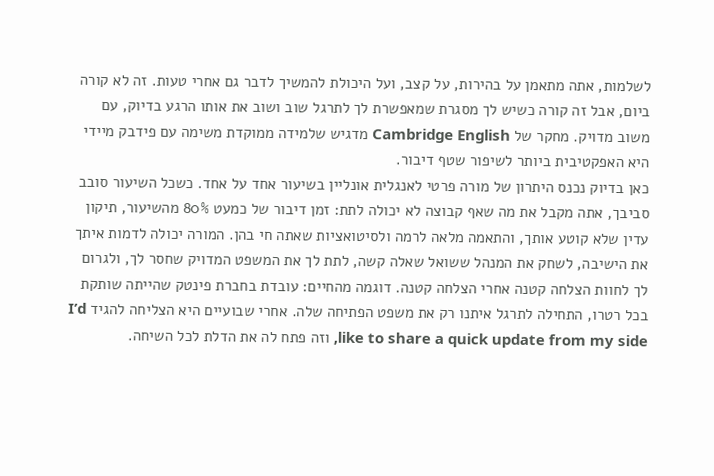לשלמות, אתה מתאמן על בהירות, על קצב, ועל היכולת להמשיך לדבר גם אחרי טעות. זה לא קורה ביום, אבל זה קורה כשיש לך מסגרת שמאפשרת לך לתרגל שוב ושוב את אותו הרגע בדיוק, עם משוב מדויק. מחקר של Cambridge English מדגיש שלמידה ממוקדת משימה עם פידבק מיידי היא האפקטיבית ביותר לשיפור שטף דיבור.
כאן בדיוק נכנס היתרון של מורה פרטי לאנגלית אונליין בשיעור אחד על אחד. כשכל השיעור סובב סביבך, אתה מקבל את מה שאף קבוצה לא יכולה לתת: זמן דיבור של כמעט 80% מהשיעור, תיקון עדין שלא קוטע אותך, והתאמה מלאה לרמה ולסיטואציות שאתה חי בהן. המורה יכולה לדמות איתך את הישיבה, לשחק את המנהל ששואל שאלה קשה, לתת לך את המשפט המדויק שחסר לך, ולגרום לך לחוות הצלחה קטנה אחרי הצלחה קטנה. דוגמה מהחיים: עובדת בחברת פינטק שהייתה שותקת בכל רטרו, התחילה לתרגל איתנו רק את משפט הפתיחה שלה. אחרי שבועיים היא הצליחה להגיד I’d like to share a quick update from my side, וזה פתח לה את הדלת לכל השיחה.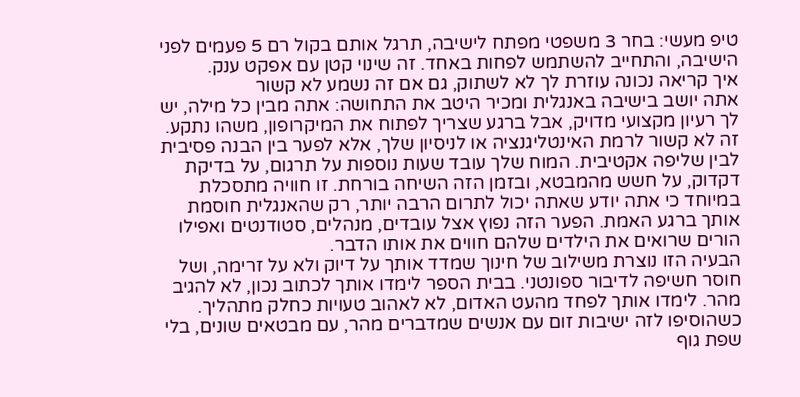טיפ מעשי: בחר 3 משפטי מפתח לישיבה, תרגל אותם בקול רם 5 פעמים לפני הישיבה, והתחייב להשתמש לפחות באחד. זה שינוי קטן עם אפקט ענק.
איך קריאה נכונה עוזרת לך לא לשתוק, גם אם זה נשמע לא קשור
אתה יושב בישיבה באנגלית ומכיר היטב את התחושה: אתה מבין כל מילה, יש לך רעיון מקצועי מדויק, אבל ברגע שצריך לפתוח את המיקרופון, משהו נתקע. זה לא קשור לרמת האינטליגנציה או לניסיון שלך, אלא לפער בין הבנה פסיבית לבין שליפה אקטיבית. המוח שלך עובד שעות נוספות על תרגום, על בדיקת דקדוק, על חשש מהמבטא, ובזמן הזה השיחה בורחת. זו חוויה מתסכלת במיוחד כי אתה יודע שאתה יכול לתרום הרבה יותר, רק שהאנגלית חוסמת אותך ברגע האמת. הפער הזה נפוץ אצל עובדים, מנהלים, סטודנטים ואפילו הורים שרואים את הילדים שלהם חווים את אותו הדבר.
הבעיה הזו נוצרת משילוב של חינוך שמדד אותך על דיוק ולא על זרימה, ושל חוסר חשיפה לדיבור ספונטני. בבית הספר לימדו אותך לכתוב נכון, לא להגיב מהר. לימדו אותך לפחד מהעט האדום, לא לאהוב טעויות כחלק מתהליך. כשהוסיפו לזה ישיבות זום עם אנשים שמדברים מהר, עם מבטאים שונים, בלי שפת גוף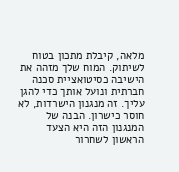מלאה, קיבלת מתכון בטוח לשיתוק. המוח שלך מזהה את הישיבה כסיטואציית סכנה חברתית ונועל אותך כדי להגן עליך. זה מנגנון הישרדות, לא חוסר כישרון. הבנה של המנגנון הזה היא הצעד הראשון לשחרור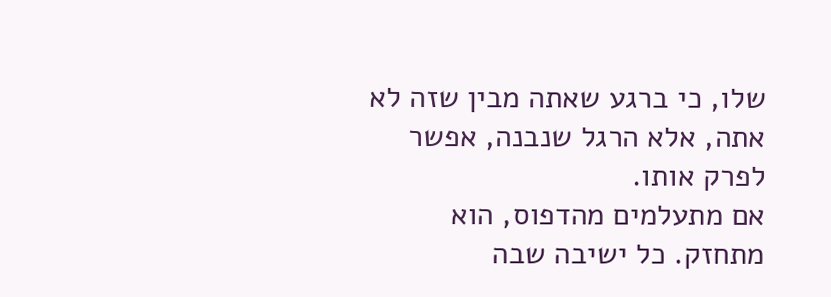שלו, כי ברגע שאתה מבין שזה לא אתה, אלא הרגל שנבנה, אפשר לפרק אותו.
אם מתעלמים מהדפוס, הוא מתחזק. כל ישיבה שבה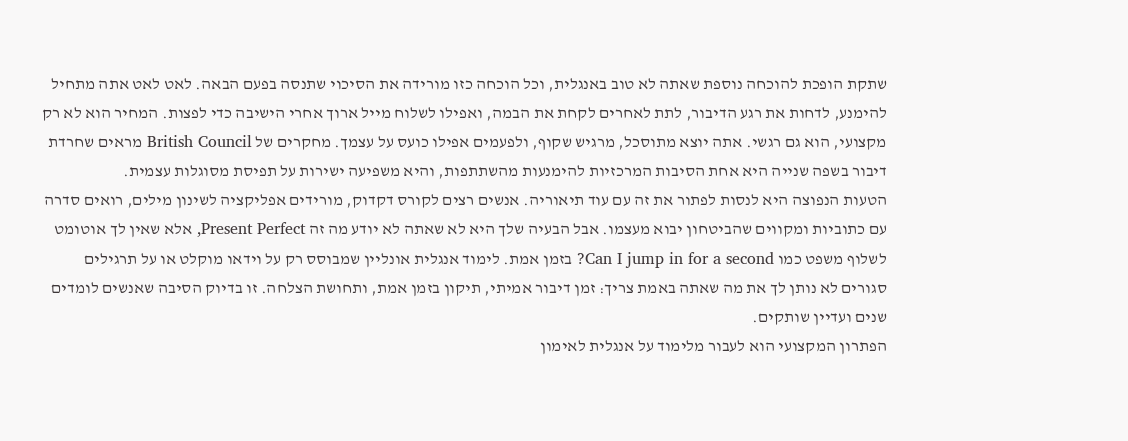שתקת הופכת להוכחה נוספת שאתה לא טוב באנגלית, וכל הוכחה כזו מורידה את הסיכוי שתנסה בפעם הבאה. לאט לאט אתה מתחיל להימנע, לדחות את רגע הדיבור, לתת לאחרים לקחת את הבמה, ואפילו לשלוח מייל ארוך אחרי הישיבה כדי לפצות. המחיר הוא לא רק מקצועי, הוא גם רגשי. אתה יוצא מתוסכל, מרגיש שקוף, ולפעמים אפילו כועס על עצמך. מחקרים של British Council מראים שחרדת דיבור בשפה שנייה היא אחת הסיבות המרכזיות להימנעות מהשתתפות, והיא משפיעה ישירות על תפיסת מסוגלות עצמית.
הטעות הנפוצה היא לנסות לפתור את זה עם עוד תיאוריה. אנשים רצים לקורס דקדוק, מורידים אפליקציה לשינון מילים, רואים סדרה עם כתוביות ומקווים שהביטחון יבוא מעצמו. אבל הבעיה שלך היא לא שאתה לא יודע מה זה Present Perfect, אלא שאין לך אוטומט לשלוף משפט כמו Can I jump in for a second? בזמן אמת. לימוד אנגלית אונליין שמבוסס רק על וידאו מוקלט או על תרגילים סגורים לא נותן לך את מה שאתה באמת צריך: זמן דיבור אמיתי, תיקון בזמן אמת, ותחושת הצלחה. זו בדיוק הסיבה שאנשים לומדים שנים ועדיין שותקים.
הפתרון המקצועי הוא לעבור מלימוד על אנגלית לאימון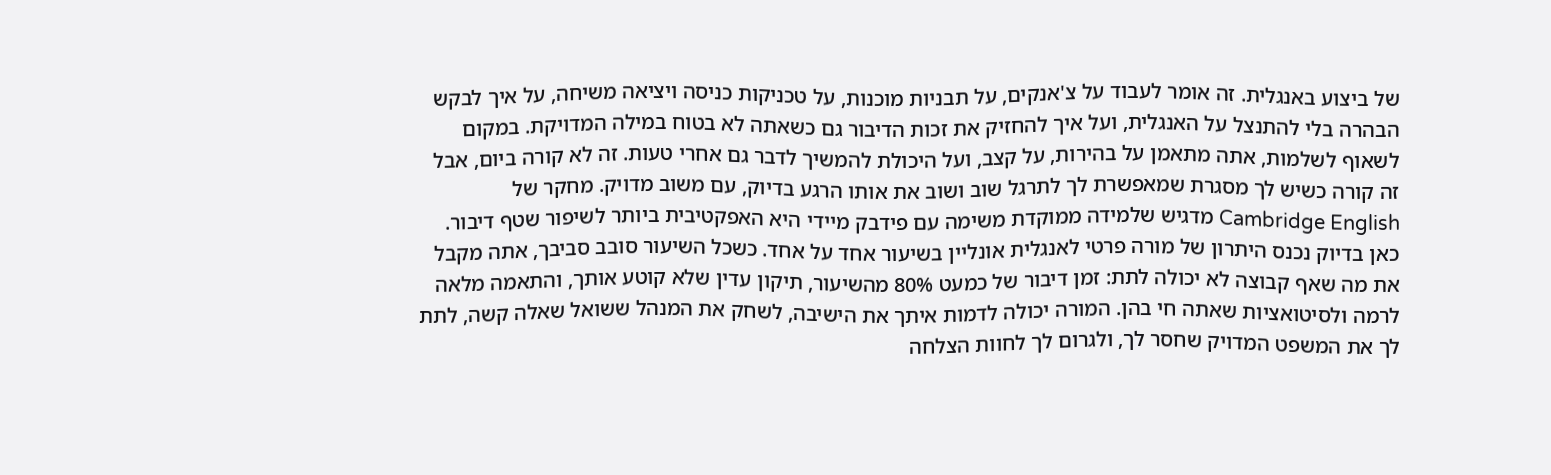של ביצוע באנגלית. זה אומר לעבוד על צ'אנקים, על תבניות מוכנות, על טכניקות כניסה ויציאה משיחה, על איך לבקש הבהרה בלי להתנצל על האנגלית, ועל איך להחזיק את זכות הדיבור גם כשאתה לא בטוח במילה המדויקת. במקום לשאוף לשלמות, אתה מתאמן על בהירות, על קצב, ועל היכולת להמשיך לדבר גם אחרי טעות. זה לא קורה ביום, אבל זה קורה כשיש לך מסגרת שמאפשרת לך לתרגל שוב ושוב את אותו הרגע בדיוק, עם משוב מדויק. מחקר של Cambridge English מדגיש שלמידה ממוקדת משימה עם פידבק מיידי היא האפקטיבית ביותר לשיפור שטף דיבור.
כאן בדיוק נכנס היתרון של מורה פרטי לאנגלית אונליין בשיעור אחד על אחד. כשכל השיעור סובב סביבך, אתה מקבל את מה שאף קבוצה לא יכולה לתת: זמן דיבור של כמעט 80% מהשיעור, תיקון עדין שלא קוטע אותך, והתאמה מלאה לרמה ולסיטואציות שאתה חי בהן. המורה יכולה לדמות איתך את הישיבה, לשחק את המנהל ששואל שאלה קשה, לתת לך את המשפט המדויק שחסר לך, ולגרום לך לחוות הצלחה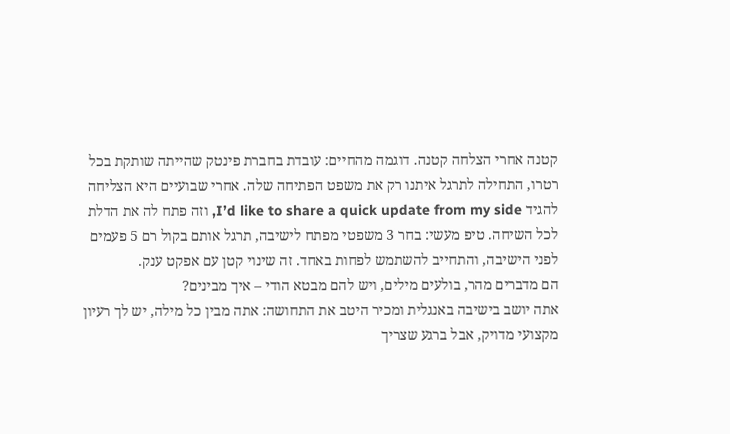קטנה אחרי הצלחה קטנה. דוגמה מהחיים: עובדת בחברת פינטק שהייתה שותקת בכל רטרו, התחילה לתרגל איתנו רק את משפט הפתיחה שלה. אחרי שבועיים היא הצליחה להגיד I’d like to share a quick update from my side, וזה פתח לה את הדלת לכל השיחה. טיפ מעשי: בחר 3 משפטי מפתח לישיבה, תרגל אותם בקול רם 5 פעמים לפני הישיבה, והתחייב להשתמש לפחות באחד. זה שינוי קטן עם אפקט ענק.
הם מדברים מהר, בולעים מילים, ויש להם מבטא הודי – איך מבינים?
אתה יושב בישיבה באנגלית ומכיר היטב את התחושה: אתה מבין כל מילה, יש לך רעיון מקצועי מדויק, אבל ברגע שצריך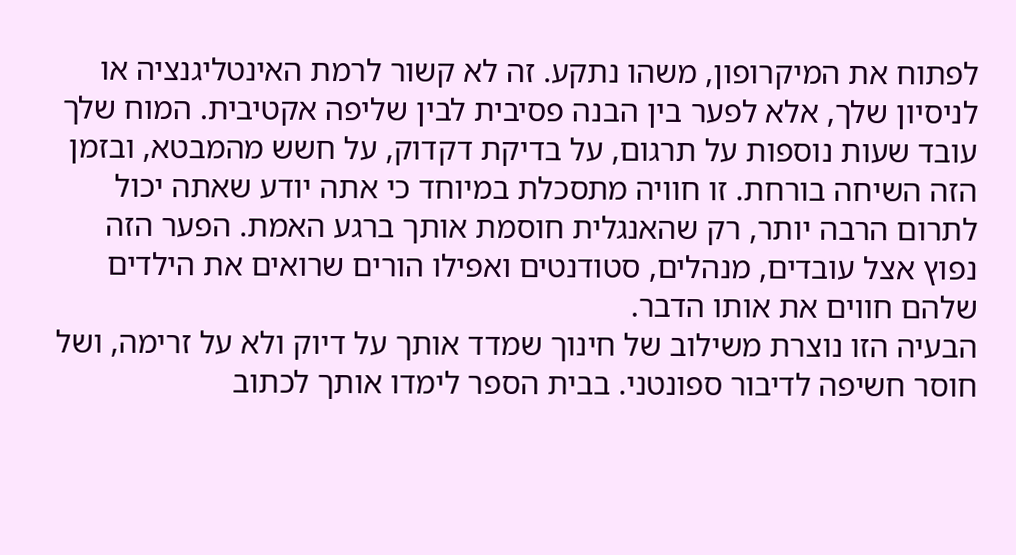לפתוח את המיקרופון, משהו נתקע. זה לא קשור לרמת האינטליגנציה או לניסיון שלך, אלא לפער בין הבנה פסיבית לבין שליפה אקטיבית. המוח שלך עובד שעות נוספות על תרגום, על בדיקת דקדוק, על חשש מהמבטא, ובזמן הזה השיחה בורחת. זו חוויה מתסכלת במיוחד כי אתה יודע שאתה יכול לתרום הרבה יותר, רק שהאנגלית חוסמת אותך ברגע האמת. הפער הזה נפוץ אצל עובדים, מנהלים, סטודנטים ואפילו הורים שרואים את הילדים שלהם חווים את אותו הדבר.
הבעיה הזו נוצרת משילוב של חינוך שמדד אותך על דיוק ולא על זרימה, ושל חוסר חשיפה לדיבור ספונטני. בבית הספר לימדו אותך לכתוב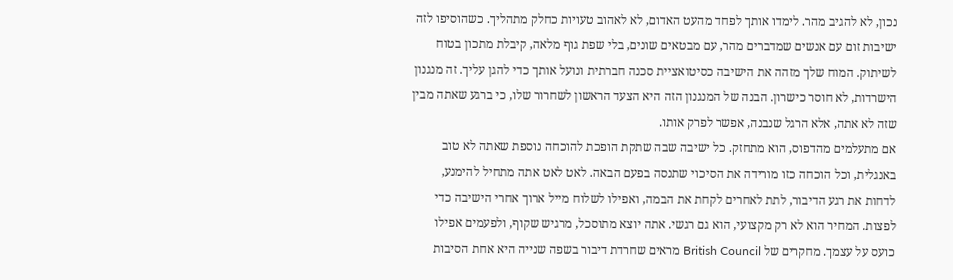נכון, לא להגיב מהר. לימדו אותך לפחד מהעט האדום, לא לאהוב טעויות כחלק מתהליך. כשהוסיפו לזה ישיבות זום עם אנשים שמדברים מהר, עם מבטאים שונים, בלי שפת גוף מלאה, קיבלת מתכון בטוח לשיתוק. המוח שלך מזהה את הישיבה כסיטואציית סכנה חברתית ונועל אותך כדי להגן עליך. זה מנגנון הישרדות, לא חוסר כישרון. הבנה של המנגנון הזה היא הצעד הראשון לשחרור שלו, כי ברגע שאתה מבין שזה לא אתה, אלא הרגל שנבנה, אפשר לפרק אותו.
אם מתעלמים מהדפוס, הוא מתחזק. כל ישיבה שבה שתקת הופכת להוכחה נוספת שאתה לא טוב באנגלית, וכל הוכחה כזו מורידה את הסיכוי שתנסה בפעם הבאה. לאט לאט אתה מתחיל להימנע, לדחות את רגע הדיבור, לתת לאחרים לקחת את הבמה, ואפילו לשלוח מייל ארוך אחרי הישיבה כדי לפצות. המחיר הוא לא רק מקצועי, הוא גם רגשי. אתה יוצא מתוסכל, מרגיש שקוף, ולפעמים אפילו כועס על עצמך. מחקרים של British Council מראים שחרדת דיבור בשפה שנייה היא אחת הסיבות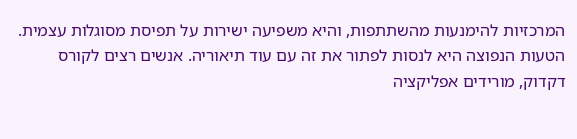המרכזיות להימנעות מהשתתפות, והיא משפיעה ישירות על תפיסת מסוגלות עצמית.
הטעות הנפוצה היא לנסות לפתור את זה עם עוד תיאוריה. אנשים רצים לקורס דקדוק, מורידים אפליקציה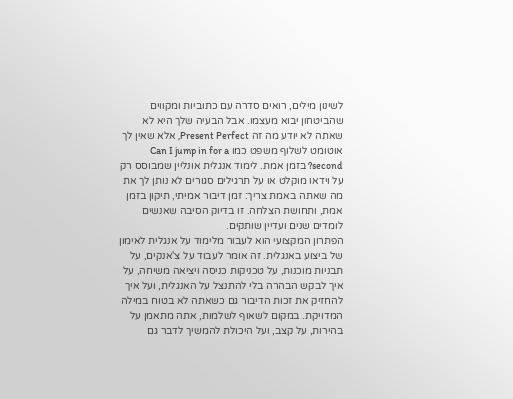לשינון מילים, רואים סדרה עם כתוביות ומקווים שהביטחון יבוא מעצמו. אבל הבעיה שלך היא לא שאתה לא יודע מה זה Present Perfect, אלא שאין לך אוטומט לשלוף משפט כמו Can I jump in for a second? בזמן אמת. לימוד אנגלית אונליין שמבוסס רק על וידאו מוקלט או על תרגילים סגורים לא נותן לך את מה שאתה באמת צריך: זמן דיבור אמיתי, תיקון בזמן אמת, ותחושת הצלחה. זו בדיוק הסיבה שאנשים לומדים שנים ועדיין שותקים.
הפתרון המקצועי הוא לעבור מלימוד על אנגלית לאימון של ביצוע באנגלית. זה אומר לעבוד על צ'אנקים, על תבניות מוכנות, על טכניקות כניסה ויציאה משיחה, על איך לבקש הבהרה בלי להתנצל על האנגלית, ועל איך להחזיק את זכות הדיבור גם כשאתה לא בטוח במילה המדויקת. במקום לשאוף לשלמות, אתה מתאמן על בהירות, על קצב, ועל היכולת להמשיך לדבר גם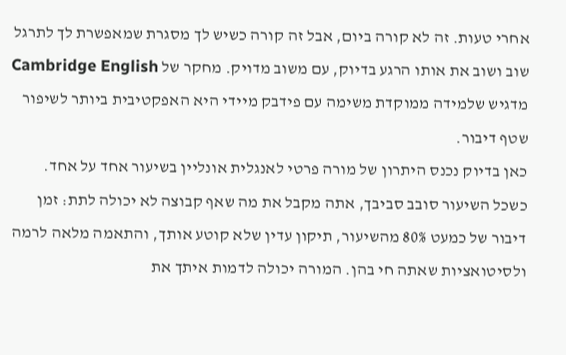אחרי טעות. זה לא קורה ביום, אבל זה קורה כשיש לך מסגרת שמאפשרת לך לתרגל שוב ושוב את אותו הרגע בדיוק, עם משוב מדויק. מחקר של Cambridge English מדגיש שלמידה ממוקדת משימה עם פידבק מיידי היא האפקטיבית ביותר לשיפור שטף דיבור.
כאן בדיוק נכנס היתרון של מורה פרטי לאנגלית אונליין בשיעור אחד על אחד. כשכל השיעור סובב סביבך, אתה מקבל את מה שאף קבוצה לא יכולה לתת: זמן דיבור של כמעט 80% מהשיעור, תיקון עדין שלא קוטע אותך, והתאמה מלאה לרמה ולסיטואציות שאתה חי בהן. המורה יכולה לדמות איתך את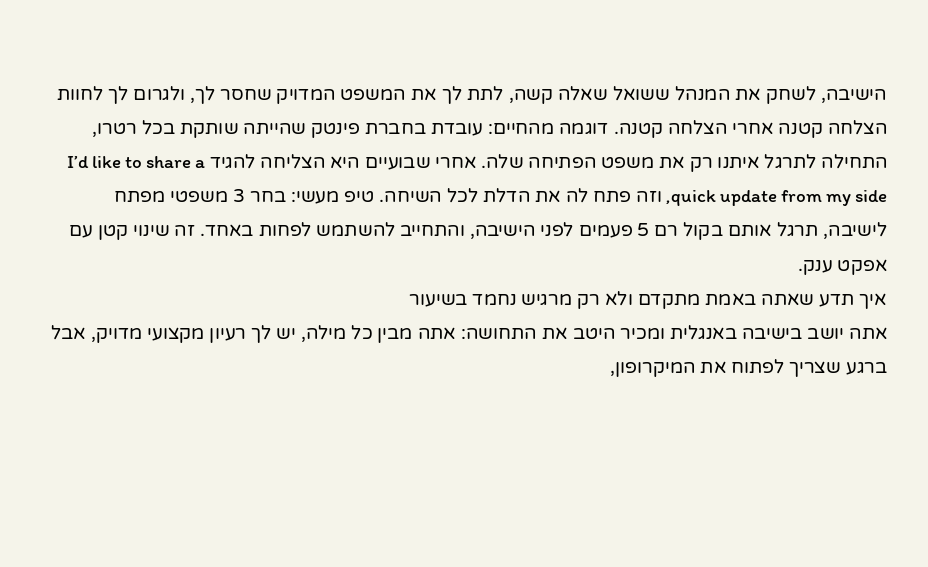הישיבה, לשחק את המנהל ששואל שאלה קשה, לתת לך את המשפט המדויק שחסר לך, ולגרום לך לחוות הצלחה קטנה אחרי הצלחה קטנה. דוגמה מהחיים: עובדת בחברת פינטק שהייתה שותקת בכל רטרו, התחילה לתרגל איתנו רק את משפט הפתיחה שלה. אחרי שבועיים היא הצליחה להגיד I’d like to share a quick update from my side, וזה פתח לה את הדלת לכל השיחה. טיפ מעשי: בחר 3 משפטי מפתח לישיבה, תרגל אותם בקול רם 5 פעמים לפני הישיבה, והתחייב להשתמש לפחות באחד. זה שינוי קטן עם אפקט ענק.
איך תדע שאתה באמת מתקדם ולא רק מרגיש נחמד בשיעור
אתה יושב בישיבה באנגלית ומכיר היטב את התחושה: אתה מבין כל מילה, יש לך רעיון מקצועי מדויק, אבל ברגע שצריך לפתוח את המיקרופון,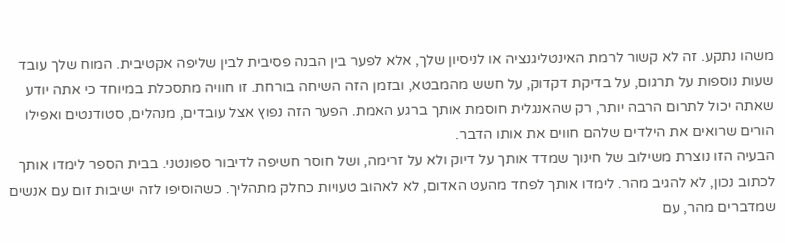משהו נתקע. זה לא קשור לרמת האינטליגנציה או לניסיון שלך, אלא לפער בין הבנה פסיבית לבין שליפה אקטיבית. המוח שלך עובד שעות נוספות על תרגום, על בדיקת דקדוק, על חשש מהמבטא, ובזמן הזה השיחה בורחת. זו חוויה מתסכלת במיוחד כי אתה יודע שאתה יכול לתרום הרבה יותר, רק שהאנגלית חוסמת אותך ברגע האמת. הפער הזה נפוץ אצל עובדים, מנהלים, סטודנטים ואפילו הורים שרואים את הילדים שלהם חווים את אותו הדבר.
הבעיה הזו נוצרת משילוב של חינוך שמדד אותך על דיוק ולא על זרימה, ושל חוסר חשיפה לדיבור ספונטני. בבית הספר לימדו אותך לכתוב נכון, לא להגיב מהר. לימדו אותך לפחד מהעט האדום, לא לאהוב טעויות כחלק מתהליך. כשהוסיפו לזה ישיבות זום עם אנשים שמדברים מהר, עם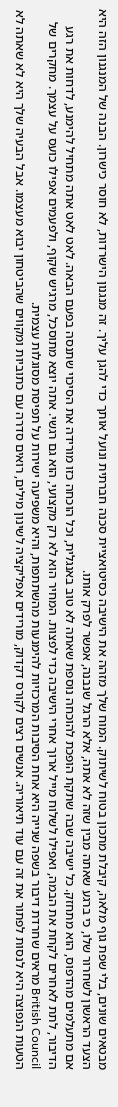מבטאים שונים, בלי שפת גוף מלאה, קיבלת מתכון בטוח לשיתוק. המוח שלך מזהה את הישיבה כסיטואציית סכנה חברתית ונועל אותך כדי להגן עליך. זה מנגנון הישרדות, לא חוסר כישרון. הבנה של המנגנון הזה היא הצעד הראשון לשחרור שלו, כי ברגע שאתה מבין שזה לא אתה, אלא הרגל שנבנה, אפשר לפרק אותו.
אם מתעלמים מהדפוס, הוא מתחזק. כל ישיבה שבה שתקת הופכת להוכחה נוספת שאתה לא טוב באנגלית, וכל הוכחה כזו מורידה את הסיכוי שתנסה בפעם הבאה. לאט לאט אתה מתחיל להימנע, לדחות את רגע הדיבור, לתת לאחרים לקחת את הבמה, ואפילו לשלוח מייל ארוך אחרי הישיבה כדי לפצות. המחיר הוא לא רק מקצועי, הוא גם רגשי. אתה יוצא מתוסכל, מרגיש שקוף, ולפעמים אפילו כועס על עצמך. מחקרים של British Council מראים שחרדת דיבור בשפה שנייה היא אחת הסיבות המרכזיות להימנעות מהשתתפות, והיא משפיעה ישירות על תפיסת מסוגלות עצמית.
הטעות הנפוצה היא לנסות לפתור את זה עם עוד תיאוריה. אנשים רצים לקורס דקדוק, מורידים אפליקציה לשינון מילים, רואים סדרה עם כתוביות ומקווים שהביטחון יבוא מעצמו. אבל הבעיה שלך היא לא שאתה לא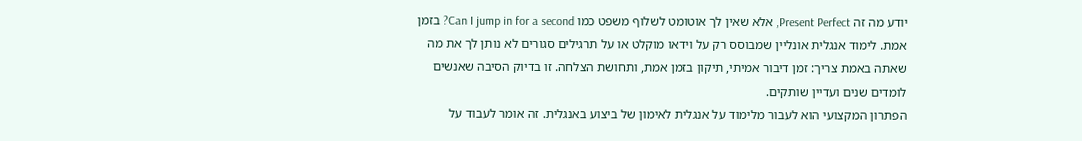יודע מה זה Present Perfect, אלא שאין לך אוטומט לשלוף משפט כמו Can I jump in for a second? בזמן אמת. לימוד אנגלית אונליין שמבוסס רק על וידאו מוקלט או על תרגילים סגורים לא נותן לך את מה שאתה באמת צריך: זמן דיבור אמיתי, תיקון בזמן אמת, ותחושת הצלחה. זו בדיוק הסיבה שאנשים לומדים שנים ועדיין שותקים.
הפתרון המקצועי הוא לעבור מלימוד על אנגלית לאימון של ביצוע באנגלית. זה אומר לעבוד על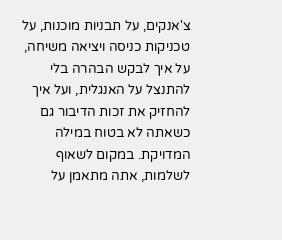צ'אנקים, על תבניות מוכנות, על טכניקות כניסה ויציאה משיחה, על איך לבקש הבהרה בלי להתנצל על האנגלית, ועל איך להחזיק את זכות הדיבור גם כשאתה לא בטוח במילה המדויקת. במקום לשאוף לשלמות, אתה מתאמן על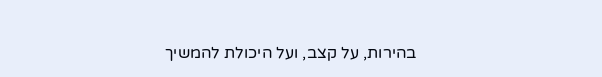בהירות, על קצב, ועל היכולת להמשיך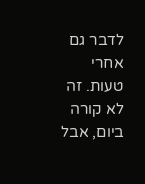לדבר גם אחרי טעות. זה לא קורה ביום, אבל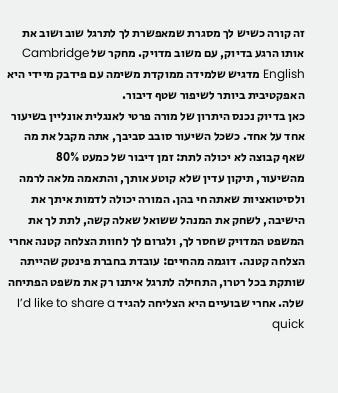זה קורה כשיש לך מסגרת שמאפשרת לך לתרגל שוב ושוב את אותו הרגע בדיוק, עם משוב מדויק. מחקר של Cambridge English מדגיש שלמידה ממוקדת משימה עם פידבק מיידי היא האפקטיבית ביותר לשיפור שטף דיבור.
כאן בדיוק נכנס היתרון של מורה פרטי לאנגלית אונליין בשיעור אחד על אחד. כשכל השיעור סובב סביבך, אתה מקבל את מה שאף קבוצה לא יכולה לתת: זמן דיבור של כמעט 80% מהשיעור, תיקון עדין שלא קוטע אותך, והתאמה מלאה לרמה ולסיטואציות שאתה חי בהן. המורה יכולה לדמות איתך את הישיבה, לשחק את המנהל ששואל שאלה קשה, לתת לך את המשפט המדויק שחסר לך, ולגרום לך לחוות הצלחה קטנה אחרי הצלחה קטנה. דוגמה מהחיים: עובדת בחברת פינטק שהייתה שותקת בכל רטרו, התחילה לתרגל איתנו רק את משפט הפתיחה שלה. אחרי שבועיים היא הצליחה להגיד I’d like to share a quick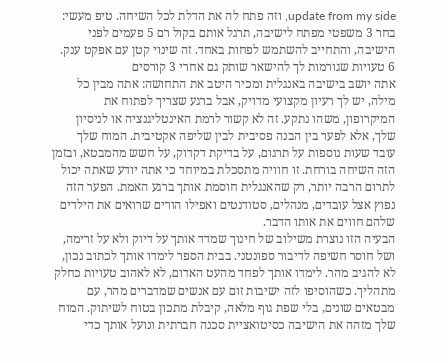update from my side, וזה פתח לה את הדלת לכל השיחה. טיפ מעשי: בחר 3 משפטי מפתח לישיבה, תרגל אותם בקול רם 5 פעמים לפני הישיבה, והתחייב להשתמש לפחות באחד. זה שינוי קטן עם אפקט ענק.
6 טעויות שגורמות לך להישאר שותק גם אחרי 3 קורסים
אתה יושב בישיבה באנגלית ומכיר היטב את התחושה: אתה מבין כל מילה, יש לך רעיון מקצועי מדויק, אבל ברגע שצריך לפתוח את המיקרופון, משהו נתקע. זה לא קשור לרמת האינטליגנציה או לניסיון שלך, אלא לפער בין הבנה פסיבית לבין שליפה אקטיבית. המוח שלך עובד שעות נוספות על תרגום, על בדיקת דקדוק, על חשש מהמבטא, ובזמן הזה השיחה בורחת. זו חוויה מתסכלת במיוחד כי אתה יודע שאתה יכול לתרום הרבה יותר, רק שהאנגלית חוסמת אותך ברגע האמת. הפער הזה נפוץ אצל עובדים, מנהלים, סטודנטים ואפילו הורים שרואים את הילדים שלהם חווים את אותו הדבר.
הבעיה הזו נוצרת משילוב של חינוך שמדד אותך על דיוק ולא על זרימה, ושל חוסר חשיפה לדיבור ספונטני. בבית הספר לימדו אותך לכתוב נכון, לא להגיב מהר. לימדו אותך לפחד מהעט האדום, לא לאהוב טעויות כחלק מתהליך. כשהוסיפו לזה ישיבות זום עם אנשים שמדברים מהר, עם מבטאים שונים, בלי שפת גוף מלאה, קיבלת מתכון בטוח לשיתוק. המוח שלך מזהה את הישיבה כסיטואציית סכנה חברתית ונועל אותך כדי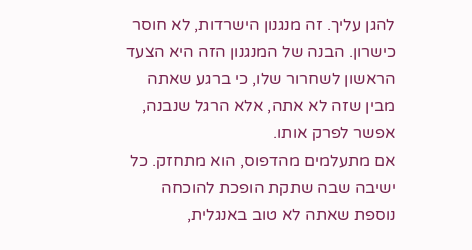להגן עליך. זה מנגנון הישרדות, לא חוסר כישרון. הבנה של המנגנון הזה היא הצעד הראשון לשחרור שלו, כי ברגע שאתה מבין שזה לא אתה, אלא הרגל שנבנה, אפשר לפרק אותו.
אם מתעלמים מהדפוס, הוא מתחזק. כל ישיבה שבה שתקת הופכת להוכחה נוספת שאתה לא טוב באנגלית,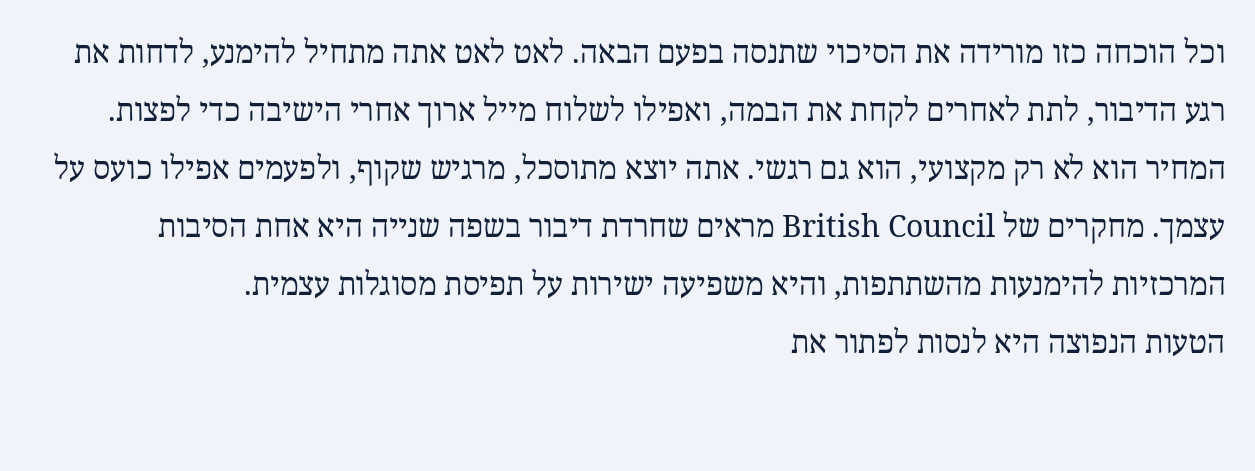וכל הוכחה כזו מורידה את הסיכוי שתנסה בפעם הבאה. לאט לאט אתה מתחיל להימנע, לדחות את רגע הדיבור, לתת לאחרים לקחת את הבמה, ואפילו לשלוח מייל ארוך אחרי הישיבה כדי לפצות. המחיר הוא לא רק מקצועי, הוא גם רגשי. אתה יוצא מתוסכל, מרגיש שקוף, ולפעמים אפילו כועס על עצמך. מחקרים של British Council מראים שחרדת דיבור בשפה שנייה היא אחת הסיבות המרכזיות להימנעות מהשתתפות, והיא משפיעה ישירות על תפיסת מסוגלות עצמית.
הטעות הנפוצה היא לנסות לפתור את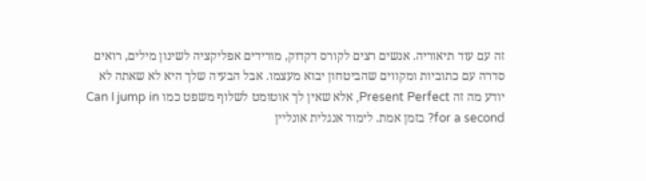זה עם עוד תיאוריה. אנשים רצים לקורס דקדוק, מורידים אפליקציה לשינון מילים, רואים סדרה עם כתוביות ומקווים שהביטחון יבוא מעצמו. אבל הבעיה שלך היא לא שאתה לא יודע מה זה Present Perfect, אלא שאין לך אוטומט לשלוף משפט כמו Can I jump in for a second? בזמן אמת. לימוד אנגלית אונליין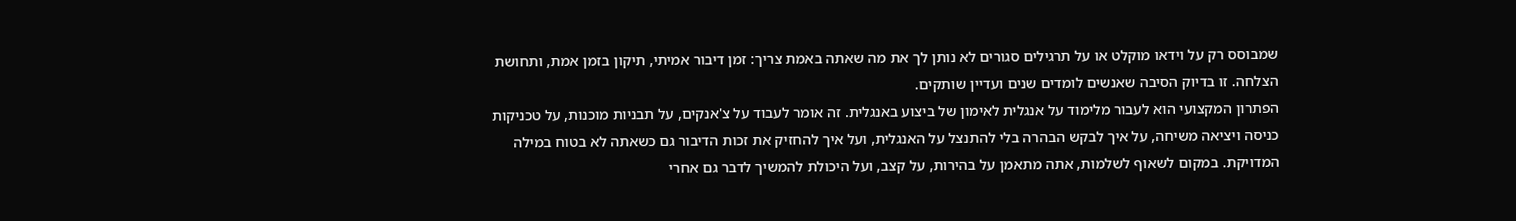שמבוסס רק על וידאו מוקלט או על תרגילים סגורים לא נותן לך את מה שאתה באמת צריך: זמן דיבור אמיתי, תיקון בזמן אמת, ותחושת הצלחה. זו בדיוק הסיבה שאנשים לומדים שנים ועדיין שותקים.
הפתרון המקצועי הוא לעבור מלימוד על אנגלית לאימון של ביצוע באנגלית. זה אומר לעבוד על צ'אנקים, על תבניות מוכנות, על טכניקות כניסה ויציאה משיחה, על איך לבקש הבהרה בלי להתנצל על האנגלית, ועל איך להחזיק את זכות הדיבור גם כשאתה לא בטוח במילה המדויקת. במקום לשאוף לשלמות, אתה מתאמן על בהירות, על קצב, ועל היכולת להמשיך לדבר גם אחרי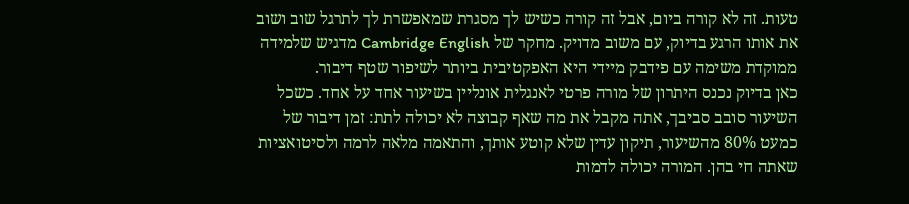טעות. זה לא קורה ביום, אבל זה קורה כשיש לך מסגרת שמאפשרת לך לתרגל שוב ושוב את אותו הרגע בדיוק, עם משוב מדויק. מחקר של Cambridge English מדגיש שלמידה ממוקדת משימה עם פידבק מיידי היא האפקטיבית ביותר לשיפור שטף דיבור.
כאן בדיוק נכנס היתרון של מורה פרטי לאנגלית אונליין בשיעור אחד על אחד. כשכל השיעור סובב סביבך, אתה מקבל את מה שאף קבוצה לא יכולה לתת: זמן דיבור של כמעט 80% מהשיעור, תיקון עדין שלא קוטע אותך, והתאמה מלאה לרמה ולסיטואציות שאתה חי בהן. המורה יכולה לדמות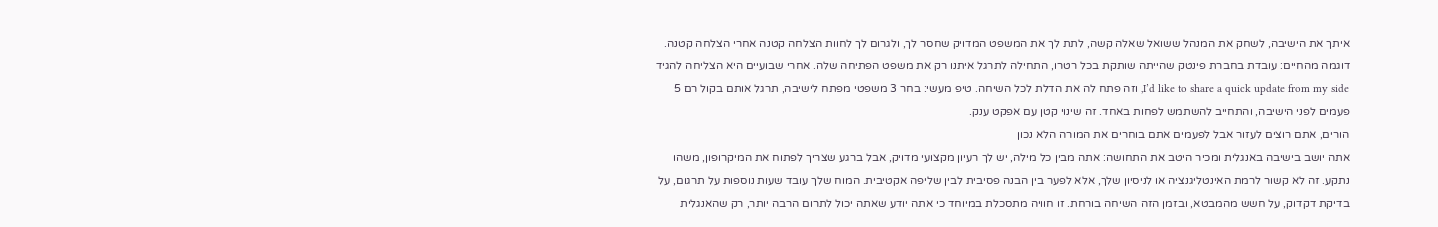איתך את הישיבה, לשחק את המנהל ששואל שאלה קשה, לתת לך את המשפט המדויק שחסר לך, ולגרום לך לחוות הצלחה קטנה אחרי הצלחה קטנה. דוגמה מהחיים: עובדת בחברת פינטק שהייתה שותקת בכל רטרו, התחילה לתרגל איתנו רק את משפט הפתיחה שלה. אחרי שבועיים היא הצליחה להגיד I’d like to share a quick update from my side, וזה פתח לה את הדלת לכל השיחה. טיפ מעשי: בחר 3 משפטי מפתח לישיבה, תרגל אותם בקול רם 5 פעמים לפני הישיבה, והתחייב להשתמש לפחות באחד. זה שינוי קטן עם אפקט ענק.
הורים, אתם רוצים לעזור אבל לפעמים אתם בוחרים את המורה הלא נכון
אתה יושב בישיבה באנגלית ומכיר היטב את התחושה: אתה מבין כל מילה, יש לך רעיון מקצועי מדויק, אבל ברגע שצריך לפתוח את המיקרופון, משהו נתקע. זה לא קשור לרמת האינטליגנציה או לניסיון שלך, אלא לפער בין הבנה פסיבית לבין שליפה אקטיבית. המוח שלך עובד שעות נוספות על תרגום, על בדיקת דקדוק, על חשש מהמבטא, ובזמן הזה השיחה בורחת. זו חוויה מתסכלת במיוחד כי אתה יודע שאתה יכול לתרום הרבה יותר, רק שהאנגלית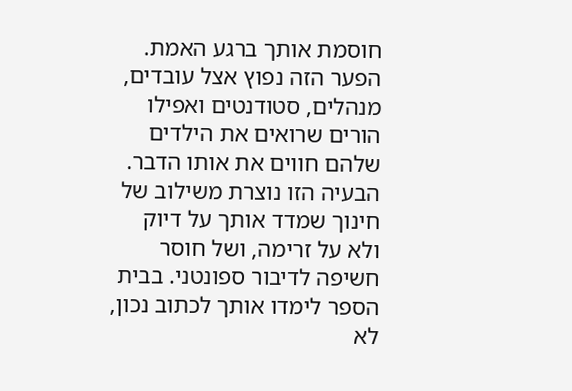חוסמת אותך ברגע האמת. הפער הזה נפוץ אצל עובדים, מנהלים, סטודנטים ואפילו הורים שרואים את הילדים שלהם חווים את אותו הדבר.
הבעיה הזו נוצרת משילוב של חינוך שמדד אותך על דיוק ולא על זרימה, ושל חוסר חשיפה לדיבור ספונטני. בבית הספר לימדו אותך לכתוב נכון, לא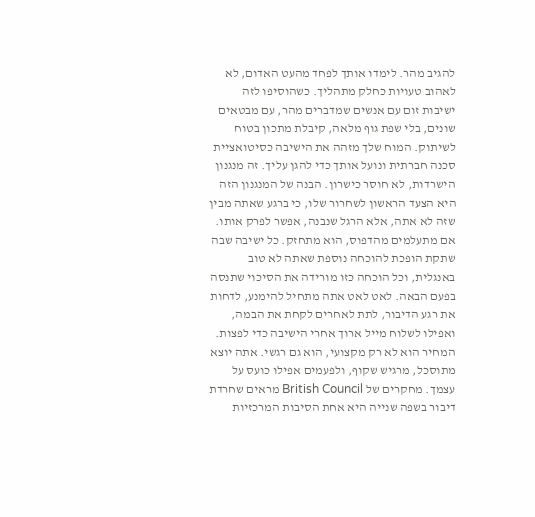להגיב מהר. לימדו אותך לפחד מהעט האדום, לא לאהוב טעויות כחלק מתהליך. כשהוסיפו לזה ישיבות זום עם אנשים שמדברים מהר, עם מבטאים שונים, בלי שפת גוף מלאה, קיבלת מתכון בטוח לשיתוק. המוח שלך מזהה את הישיבה כסיטואציית סכנה חברתית ונועל אותך כדי להגן עליך. זה מנגנון הישרדות, לא חוסר כישרון. הבנה של המנגנון הזה היא הצעד הראשון לשחרור שלו, כי ברגע שאתה מבין שזה לא אתה, אלא הרגל שנבנה, אפשר לפרק אותו.
אם מתעלמים מהדפוס, הוא מתחזק. כל ישיבה שבה שתקת הופכת להוכחה נוספת שאתה לא טוב באנגלית, וכל הוכחה כזו מורידה את הסיכוי שתנסה בפעם הבאה. לאט לאט אתה מתחיל להימנע, לדחות את רגע הדיבור, לתת לאחרים לקחת את הבמה, ואפילו לשלוח מייל ארוך אחרי הישיבה כדי לפצות. המחיר הוא לא רק מקצועי, הוא גם רגשי. אתה יוצא מתוסכל, מרגיש שקוף, ולפעמים אפילו כועס על עצמך. מחקרים של British Council מראים שחרדת דיבור בשפה שנייה היא אחת הסיבות המרכזיות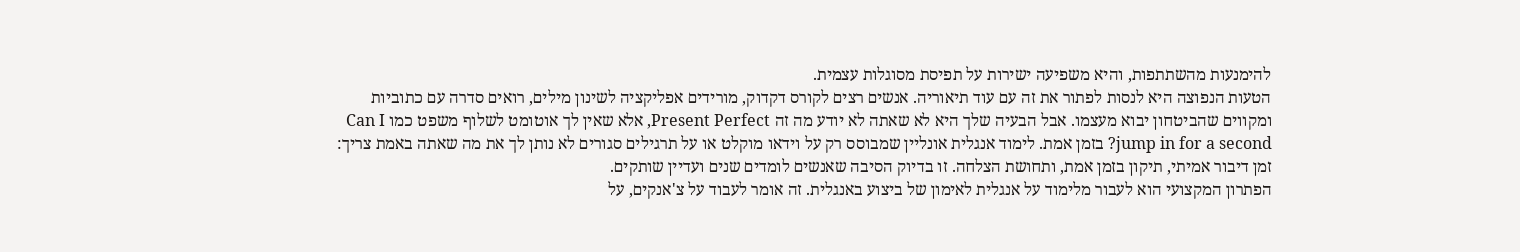להימנעות מהשתתפות, והיא משפיעה ישירות על תפיסת מסוגלות עצמית.
הטעות הנפוצה היא לנסות לפתור את זה עם עוד תיאוריה. אנשים רצים לקורס דקדוק, מורידים אפליקציה לשינון מילים, רואים סדרה עם כתוביות ומקווים שהביטחון יבוא מעצמו. אבל הבעיה שלך היא לא שאתה לא יודע מה זה Present Perfect, אלא שאין לך אוטומט לשלוף משפט כמו Can I jump in for a second? בזמן אמת. לימוד אנגלית אונליין שמבוסס רק על וידאו מוקלט או על תרגילים סגורים לא נותן לך את מה שאתה באמת צריך: זמן דיבור אמיתי, תיקון בזמן אמת, ותחושת הצלחה. זו בדיוק הסיבה שאנשים לומדים שנים ועדיין שותקים.
הפתרון המקצועי הוא לעבור מלימוד על אנגלית לאימון של ביצוע באנגלית. זה אומר לעבוד על צ'אנקים, על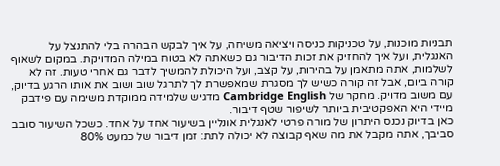תבניות מוכנות, על טכניקות כניסה ויציאה משיחה, על איך לבקש הבהרה בלי להתנצל על האנגלית, ועל איך להחזיק את זכות הדיבור גם כשאתה לא בטוח במילה המדויקת. במקום לשאוף לשלמות, אתה מתאמן על בהירות, על קצב, ועל היכולת להמשיך לדבר גם אחרי טעות. זה לא קורה ביום, אבל זה קורה כשיש לך מסגרת שמאפשרת לך לתרגל שוב ושוב את אותו הרגע בדיוק, עם משוב מדויק. מחקר של Cambridge English מדגיש שלמידה ממוקדת משימה עם פידבק מיידי היא האפקטיבית ביותר לשיפור שטף דיבור.
כאן בדיוק נכנס היתרון של מורה פרטי לאנגלית אונליין בשיעור אחד על אחד. כשכל השיעור סובב סביבך, אתה מקבל את מה שאף קבוצה לא יכולה לתת: זמן דיבור של כמעט 80%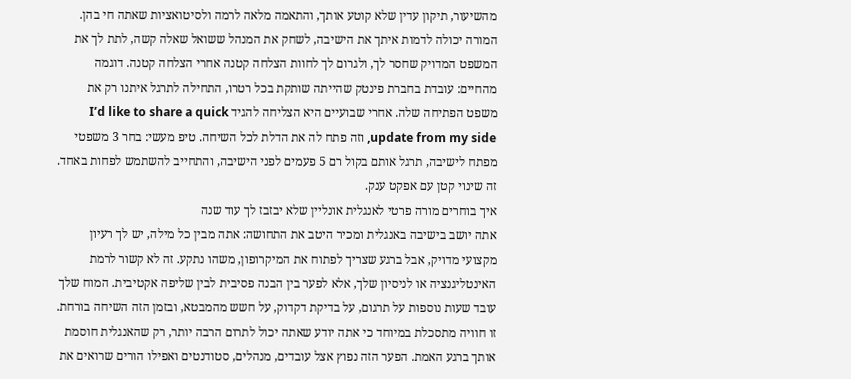מהשיעור, תיקון עדין שלא קוטע אותך, והתאמה מלאה לרמה ולסיטואציות שאתה חי בהן. המורה יכולה לדמות איתך את הישיבה, לשחק את המנהל ששואל שאלה קשה, לתת לך את המשפט המדויק שחסר לך, ולגרום לך לחוות הצלחה קטנה אחרי הצלחה קטנה. דוגמה מהחיים: עובדת בחברת פינטק שהייתה שותקת בכל רטרו, התחילה לתרגל איתנו רק את משפט הפתיחה שלה. אחרי שבועיים היא הצליחה להגיד I’d like to share a quick update from my side, וזה פתח לה את הדלת לכל השיחה. טיפ מעשי: בחר 3 משפטי מפתח לישיבה, תרגל אותם בקול רם 5 פעמים לפני הישיבה, והתחייב להשתמש לפחות באחד. זה שינוי קטן עם אפקט ענק.
איך בוחרים מורה פרטי לאנגלית אונליין שלא יבזבז לך עוד שנה
אתה יושב בישיבה באנגלית ומכיר היטב את התחושה: אתה מבין כל מילה, יש לך רעיון מקצועי מדויק, אבל ברגע שצריך לפתוח את המיקרופון, משהו נתקע. זה לא קשור לרמת האינטליגנציה או לניסיון שלך, אלא לפער בין הבנה פסיבית לבין שליפה אקטיבית. המוח שלך עובד שעות נוספות על תרגום, על בדיקת דקדוק, על חשש מהמבטא, ובזמן הזה השיחה בורחת. זו חוויה מתסכלת במיוחד כי אתה יודע שאתה יכול לתרום הרבה יותר, רק שהאנגלית חוסמת אותך ברגע האמת. הפער הזה נפוץ אצל עובדים, מנהלים, סטודנטים ואפילו הורים שרואים את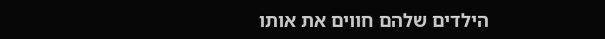הילדים שלהם חווים את אותו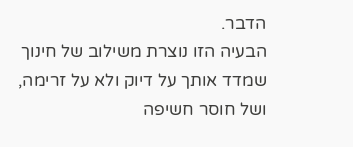הדבר.
הבעיה הזו נוצרת משילוב של חינוך שמדד אותך על דיוק ולא על זרימה, ושל חוסר חשיפה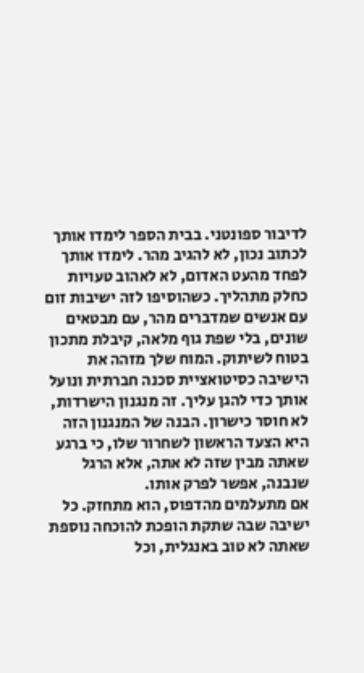לדיבור ספונטני. בבית הספר לימדו אותך לכתוב נכון, לא להגיב מהר. לימדו אותך לפחד מהעט האדום, לא לאהוב טעויות כחלק מתהליך. כשהוסיפו לזה ישיבות זום עם אנשים שמדברים מהר, עם מבטאים שונים, בלי שפת גוף מלאה, קיבלת מתכון בטוח לשיתוק. המוח שלך מזהה את הישיבה כסיטואציית סכנה חברתית ונועל אותך כדי להגן עליך. זה מנגנון הישרדות, לא חוסר כישרון. הבנה של המנגנון הזה היא הצעד הראשון לשחרור שלו, כי ברגע שאתה מבין שזה לא אתה, אלא הרגל שנבנה, אפשר לפרק אותו.
אם מתעלמים מהדפוס, הוא מתחזק. כל ישיבה שבה שתקת הופכת להוכחה נוספת שאתה לא טוב באנגלית, וכל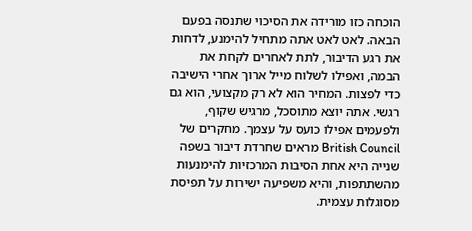הוכחה כזו מורידה את הסיכוי שתנסה בפעם הבאה. לאט לאט אתה מתחיל להימנע, לדחות את רגע הדיבור, לתת לאחרים לקחת את הבמה, ואפילו לשלוח מייל ארוך אחרי הישיבה כדי לפצות. המחיר הוא לא רק מקצועי, הוא גם רגשי. אתה יוצא מתוסכל, מרגיש שקוף, ולפעמים אפילו כועס על עצמך. מחקרים של British Council מראים שחרדת דיבור בשפה שנייה היא אחת הסיבות המרכזיות להימנעות מהשתתפות, והיא משפיעה ישירות על תפיסת מסוגלות עצמית.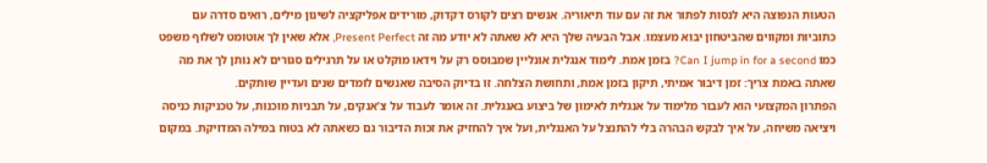הטעות הנפוצה היא לנסות לפתור את זה עם עוד תיאוריה. אנשים רצים לקורס דקדוק, מורידים אפליקציה לשינון מילים, רואים סדרה עם כתוביות ומקווים שהביטחון יבוא מעצמו. אבל הבעיה שלך היא לא שאתה לא יודע מה זה Present Perfect, אלא שאין לך אוטומט לשלוף משפט כמו Can I jump in for a second? בזמן אמת. לימוד אנגלית אונליין שמבוסס רק על וידאו מוקלט או על תרגילים סגורים לא נותן לך את מה שאתה באמת צריך: זמן דיבור אמיתי, תיקון בזמן אמת, ותחושת הצלחה. זו בדיוק הסיבה שאנשים לומדים שנים ועדיין שותקים.
הפתרון המקצועי הוא לעבור מלימוד על אנגלית לאימון של ביצוע באנגלית. זה אומר לעבוד על צ'אנקים, על תבניות מוכנות, על טכניקות כניסה ויציאה משיחה, על איך לבקש הבהרה בלי להתנצל על האנגלית, ועל איך להחזיק את זכות הדיבור גם כשאתה לא בטוח במילה המדויקת. במקום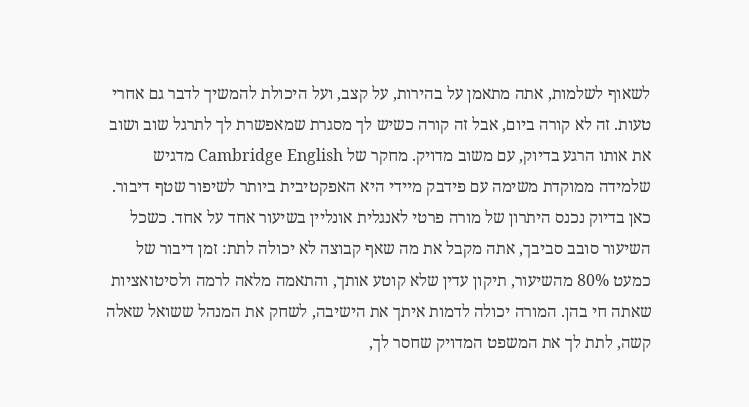לשאוף לשלמות, אתה מתאמן על בהירות, על קצב, ועל היכולת להמשיך לדבר גם אחרי טעות. זה לא קורה ביום, אבל זה קורה כשיש לך מסגרת שמאפשרת לך לתרגל שוב ושוב את אותו הרגע בדיוק, עם משוב מדויק. מחקר של Cambridge English מדגיש שלמידה ממוקדת משימה עם פידבק מיידי היא האפקטיבית ביותר לשיפור שטף דיבור.
כאן בדיוק נכנס היתרון של מורה פרטי לאנגלית אונליין בשיעור אחד על אחד. כשכל השיעור סובב סביבך, אתה מקבל את מה שאף קבוצה לא יכולה לתת: זמן דיבור של כמעט 80% מהשיעור, תיקון עדין שלא קוטע אותך, והתאמה מלאה לרמה ולסיטואציות שאתה חי בהן. המורה יכולה לדמות איתך את הישיבה, לשחק את המנהל ששואל שאלה קשה, לתת לך את המשפט המדויק שחסר לך,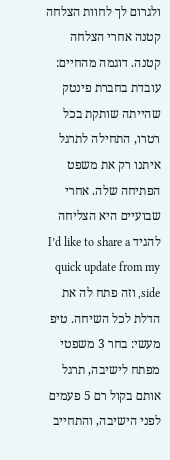ולגרום לך לחוות הצלחה קטנה אחרי הצלחה קטנה. דוגמה מהחיים: עובדת בחברת פינטק שהייתה שותקת בכל רטרו, התחילה לתרגל איתנו רק את משפט הפתיחה שלה. אחרי שבועיים היא הצליחה להגיד I’d like to share a quick update from my side, וזה פתח לה את הדלת לכל השיחה. טיפ מעשי: בחר 3 משפטי מפתח לישיבה, תרגל אותם בקול רם 5 פעמים לפני הישיבה, והתחייב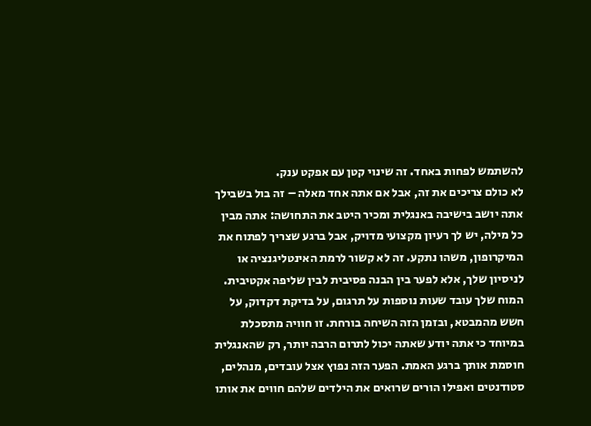להשתמש לפחות באחד. זה שינוי קטן עם אפקט ענק.
לא כולם צריכים את זה, אבל אם אתה אחד מאלה – זה בול בשבילך
אתה יושב בישיבה באנגלית ומכיר היטב את התחושה: אתה מבין כל מילה, יש לך רעיון מקצועי מדויק, אבל ברגע שצריך לפתוח את המיקרופון, משהו נתקע. זה לא קשור לרמת האינטליגנציה או לניסיון שלך, אלא לפער בין הבנה פסיבית לבין שליפה אקטיבית. המוח שלך עובד שעות נוספות על תרגום, על בדיקת דקדוק, על חשש מהמבטא, ובזמן הזה השיחה בורחת. זו חוויה מתסכלת במיוחד כי אתה יודע שאתה יכול לתרום הרבה יותר, רק שהאנגלית חוסמת אותך ברגע האמת. הפער הזה נפוץ אצל עובדים, מנהלים, סטודנטים ואפילו הורים שרואים את הילדים שלהם חווים את אותו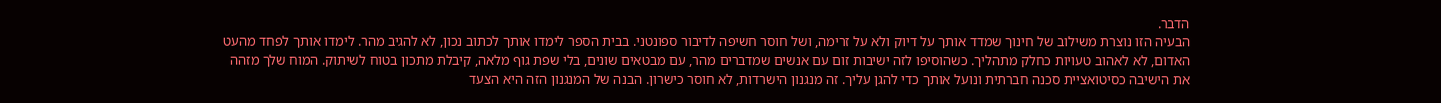הדבר.
הבעיה הזו נוצרת משילוב של חינוך שמדד אותך על דיוק ולא על זרימה, ושל חוסר חשיפה לדיבור ספונטני. בבית הספר לימדו אותך לכתוב נכון, לא להגיב מהר. לימדו אותך לפחד מהעט האדום, לא לאהוב טעויות כחלק מתהליך. כשהוסיפו לזה ישיבות זום עם אנשים שמדברים מהר, עם מבטאים שונים, בלי שפת גוף מלאה, קיבלת מתכון בטוח לשיתוק. המוח שלך מזהה את הישיבה כסיטואציית סכנה חברתית ונועל אותך כדי להגן עליך. זה מנגנון הישרדות, לא חוסר כישרון. הבנה של המנגנון הזה היא הצעד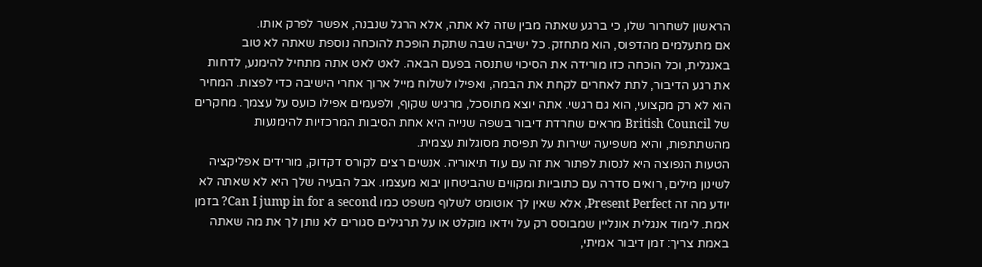הראשון לשחרור שלו, כי ברגע שאתה מבין שזה לא אתה, אלא הרגל שנבנה, אפשר לפרק אותו.
אם מתעלמים מהדפוס, הוא מתחזק. כל ישיבה שבה שתקת הופכת להוכחה נוספת שאתה לא טוב באנגלית, וכל הוכחה כזו מורידה את הסיכוי שתנסה בפעם הבאה. לאט לאט אתה מתחיל להימנע, לדחות את רגע הדיבור, לתת לאחרים לקחת את הבמה, ואפילו לשלוח מייל ארוך אחרי הישיבה כדי לפצות. המחיר הוא לא רק מקצועי, הוא גם רגשי. אתה יוצא מתוסכל, מרגיש שקוף, ולפעמים אפילו כועס על עצמך. מחקרים של British Council מראים שחרדת דיבור בשפה שנייה היא אחת הסיבות המרכזיות להימנעות מהשתתפות, והיא משפיעה ישירות על תפיסת מסוגלות עצמית.
הטעות הנפוצה היא לנסות לפתור את זה עם עוד תיאוריה. אנשים רצים לקורס דקדוק, מורידים אפליקציה לשינון מילים, רואים סדרה עם כתוביות ומקווים שהביטחון יבוא מעצמו. אבל הבעיה שלך היא לא שאתה לא יודע מה זה Present Perfect, אלא שאין לך אוטומט לשלוף משפט כמו Can I jump in for a second? בזמן אמת. לימוד אנגלית אונליין שמבוסס רק על וידאו מוקלט או על תרגילים סגורים לא נותן לך את מה שאתה באמת צריך: זמן דיבור אמיתי,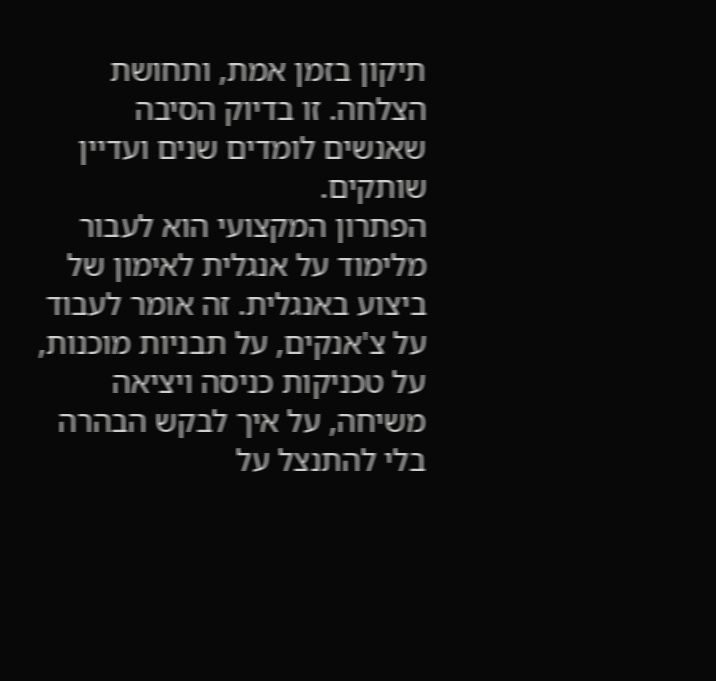תיקון בזמן אמת, ותחושת הצלחה. זו בדיוק הסיבה שאנשים לומדים שנים ועדיין שותקים.
הפתרון המקצועי הוא לעבור מלימוד על אנגלית לאימון של ביצוע באנגלית. זה אומר לעבוד על צ'אנקים, על תבניות מוכנות, על טכניקות כניסה ויציאה משיחה, על איך לבקש הבהרה בלי להתנצל על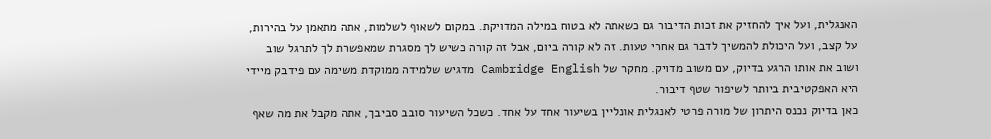האנגלית, ועל איך להחזיק את זכות הדיבור גם כשאתה לא בטוח במילה המדויקת. במקום לשאוף לשלמות, אתה מתאמן על בהירות, על קצב, ועל היכולת להמשיך לדבר גם אחרי טעות. זה לא קורה ביום, אבל זה קורה כשיש לך מסגרת שמאפשרת לך לתרגל שוב ושוב את אותו הרגע בדיוק, עם משוב מדויק. מחקר של Cambridge English מדגיש שלמידה ממוקדת משימה עם פידבק מיידי היא האפקטיבית ביותר לשיפור שטף דיבור.
כאן בדיוק נכנס היתרון של מורה פרטי לאנגלית אונליין בשיעור אחד על אחד. כשכל השיעור סובב סביבך, אתה מקבל את מה שאף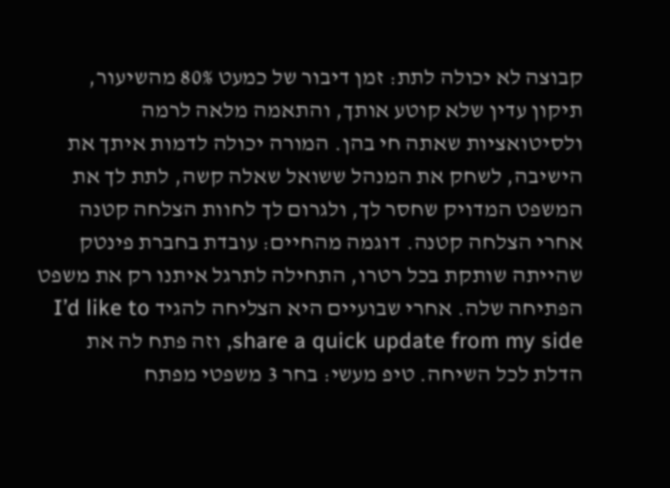קבוצה לא יכולה לתת: זמן דיבור של כמעט 80% מהשיעור, תיקון עדין שלא קוטע אותך, והתאמה מלאה לרמה ולסיטואציות שאתה חי בהן. המורה יכולה לדמות איתך את הישיבה, לשחק את המנהל ששואל שאלה קשה, לתת לך את המשפט המדויק שחסר לך, ולגרום לך לחוות הצלחה קטנה אחרי הצלחה קטנה. דוגמה מהחיים: עובדת בחברת פינטק שהייתה שותקת בכל רטרו, התחילה לתרגל איתנו רק את משפט הפתיחה שלה. אחרי שבועיים היא הצליחה להגיד I’d like to share a quick update from my side, וזה פתח לה את הדלת לכל השיחה. טיפ מעשי: בחר 3 משפטי מפתח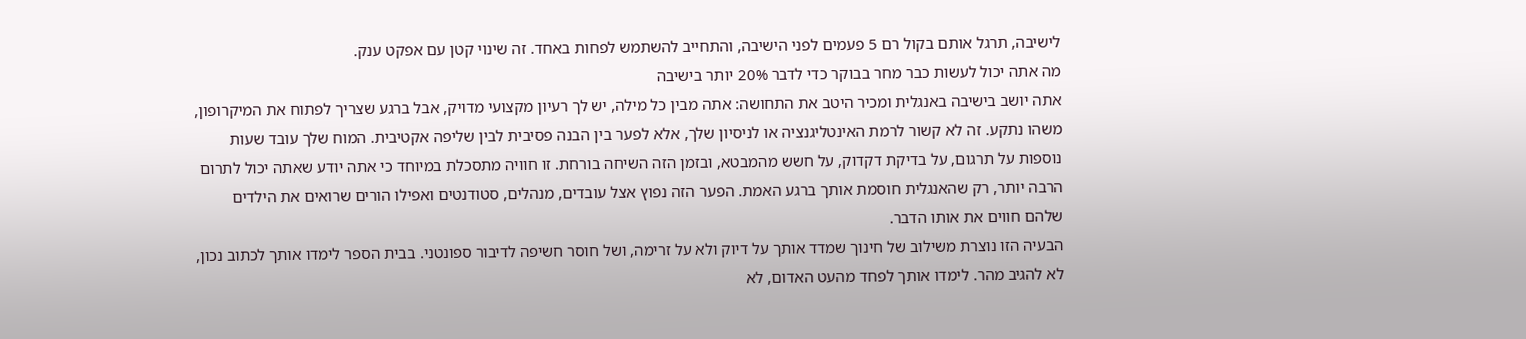לישיבה, תרגל אותם בקול רם 5 פעמים לפני הישיבה, והתחייב להשתמש לפחות באחד. זה שינוי קטן עם אפקט ענק.
מה אתה יכול לעשות כבר מחר בבוקר כדי לדבר 20% יותר בישיבה
אתה יושב בישיבה באנגלית ומכיר היטב את התחושה: אתה מבין כל מילה, יש לך רעיון מקצועי מדויק, אבל ברגע שצריך לפתוח את המיקרופון, משהו נתקע. זה לא קשור לרמת האינטליגנציה או לניסיון שלך, אלא לפער בין הבנה פסיבית לבין שליפה אקטיבית. המוח שלך עובד שעות נוספות על תרגום, על בדיקת דקדוק, על חשש מהמבטא, ובזמן הזה השיחה בורחת. זו חוויה מתסכלת במיוחד כי אתה יודע שאתה יכול לתרום הרבה יותר, רק שהאנגלית חוסמת אותך ברגע האמת. הפער הזה נפוץ אצל עובדים, מנהלים, סטודנטים ואפילו הורים שרואים את הילדים שלהם חווים את אותו הדבר.
הבעיה הזו נוצרת משילוב של חינוך שמדד אותך על דיוק ולא על זרימה, ושל חוסר חשיפה לדיבור ספונטני. בבית הספר לימדו אותך לכתוב נכון, לא להגיב מהר. לימדו אותך לפחד מהעט האדום, לא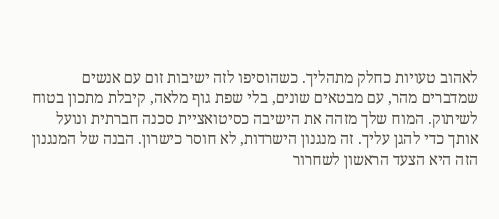לאהוב טעויות כחלק מתהליך. כשהוסיפו לזה ישיבות זום עם אנשים שמדברים מהר, עם מבטאים שונים, בלי שפת גוף מלאה, קיבלת מתכון בטוח לשיתוק. המוח שלך מזהה את הישיבה כסיטואציית סכנה חברתית ונועל אותך כדי להגן עליך. זה מנגנון הישרדות, לא חוסר כישרון. הבנה של המנגנון הזה היא הצעד הראשון לשחרור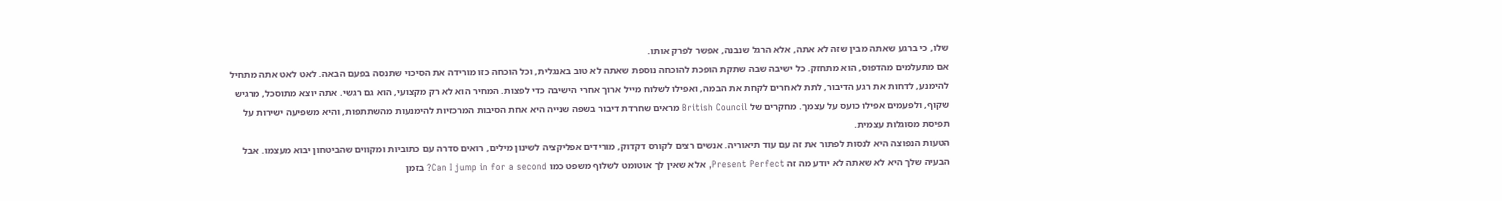שלו, כי ברגע שאתה מבין שזה לא אתה, אלא הרגל שנבנה, אפשר לפרק אותו.
אם מתעלמים מהדפוס, הוא מתחזק. כל ישיבה שבה שתקת הופכת להוכחה נוספת שאתה לא טוב באנגלית, וכל הוכחה כזו מורידה את הסיכוי שתנסה בפעם הבאה. לאט לאט אתה מתחיל להימנע, לדחות את רגע הדיבור, לתת לאחרים לקחת את הבמה, ואפילו לשלוח מייל ארוך אחרי הישיבה כדי לפצות. המחיר הוא לא רק מקצועי, הוא גם רגשי. אתה יוצא מתוסכל, מרגיש שקוף, ולפעמים אפילו כועס על עצמך. מחקרים של British Council מראים שחרדת דיבור בשפה שנייה היא אחת הסיבות המרכזיות להימנעות מהשתתפות, והיא משפיעה ישירות על תפיסת מסוגלות עצמית.
הטעות הנפוצה היא לנסות לפתור את זה עם עוד תיאוריה. אנשים רצים לקורס דקדוק, מורידים אפליקציה לשינון מילים, רואים סדרה עם כתוביות ומקווים שהביטחון יבוא מעצמו. אבל הבעיה שלך היא לא שאתה לא יודע מה זה Present Perfect, אלא שאין לך אוטומט לשלוף משפט כמו Can I jump in for a second? בזמן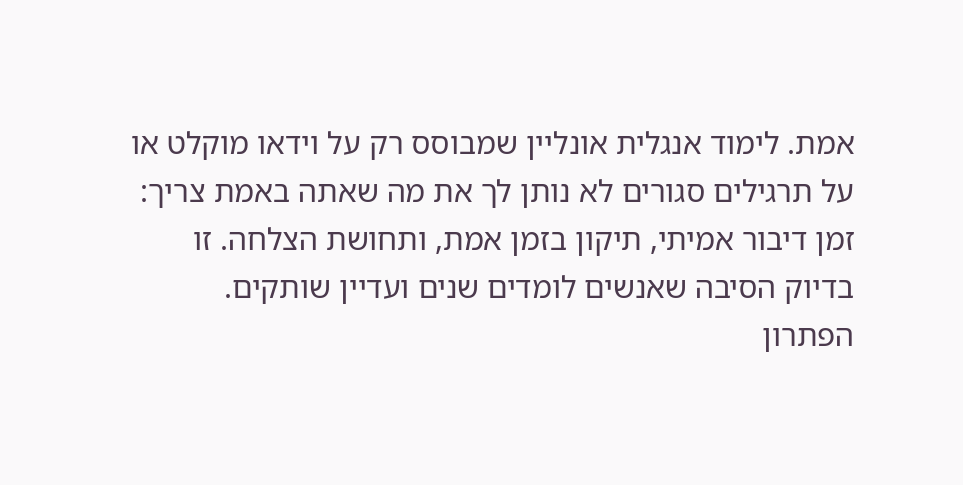אמת. לימוד אנגלית אונליין שמבוסס רק על וידאו מוקלט או על תרגילים סגורים לא נותן לך את מה שאתה באמת צריך: זמן דיבור אמיתי, תיקון בזמן אמת, ותחושת הצלחה. זו בדיוק הסיבה שאנשים לומדים שנים ועדיין שותקים.
הפתרון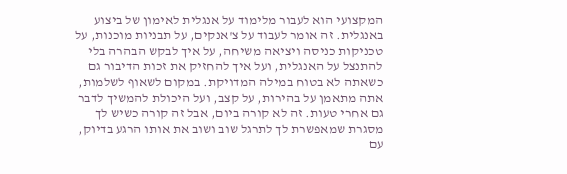המקצועי הוא לעבור מלימוד על אנגלית לאימון של ביצוע באנגלית. זה אומר לעבוד על צ'אנקים, על תבניות מוכנות, על טכניקות כניסה ויציאה משיחה, על איך לבקש הבהרה בלי להתנצל על האנגלית, ועל איך להחזיק את זכות הדיבור גם כשאתה לא בטוח במילה המדויקת. במקום לשאוף לשלמות, אתה מתאמן על בהירות, על קצב, ועל היכולת להמשיך לדבר גם אחרי טעות. זה לא קורה ביום, אבל זה קורה כשיש לך מסגרת שמאפשרת לך לתרגל שוב ושוב את אותו הרגע בדיוק, עם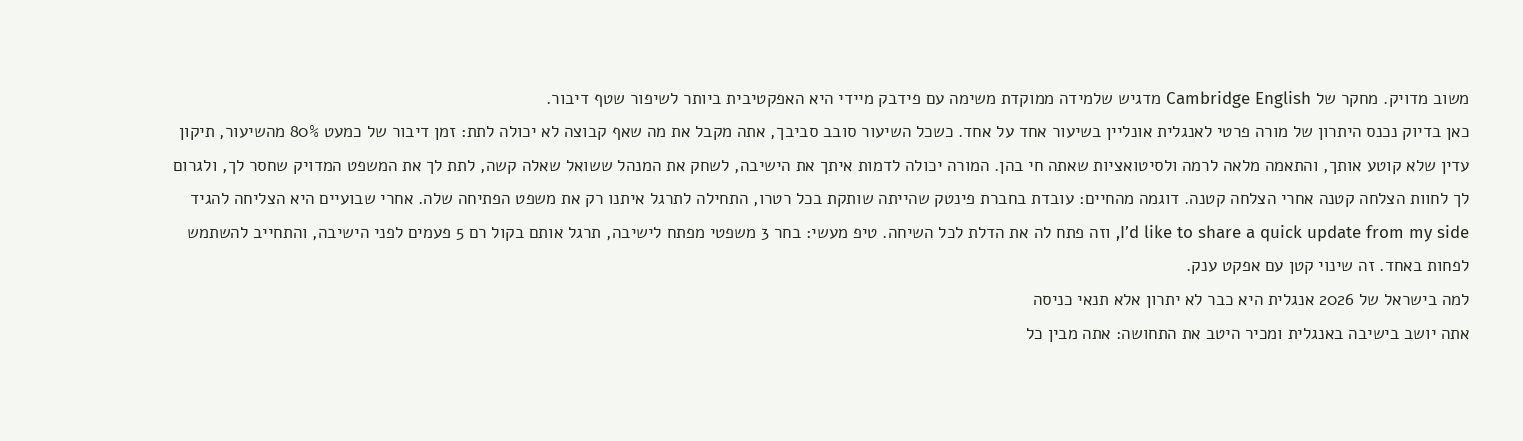משוב מדויק. מחקר של Cambridge English מדגיש שלמידה ממוקדת משימה עם פידבק מיידי היא האפקטיבית ביותר לשיפור שטף דיבור.
כאן בדיוק נכנס היתרון של מורה פרטי לאנגלית אונליין בשיעור אחד על אחד. כשכל השיעור סובב סביבך, אתה מקבל את מה שאף קבוצה לא יכולה לתת: זמן דיבור של כמעט 80% מהשיעור, תיקון עדין שלא קוטע אותך, והתאמה מלאה לרמה ולסיטואציות שאתה חי בהן. המורה יכולה לדמות איתך את הישיבה, לשחק את המנהל ששואל שאלה קשה, לתת לך את המשפט המדויק שחסר לך, ולגרום לך לחוות הצלחה קטנה אחרי הצלחה קטנה. דוגמה מהחיים: עובדת בחברת פינטק שהייתה שותקת בכל רטרו, התחילה לתרגל איתנו רק את משפט הפתיחה שלה. אחרי שבועיים היא הצליחה להגיד I’d like to share a quick update from my side, וזה פתח לה את הדלת לכל השיחה. טיפ מעשי: בחר 3 משפטי מפתח לישיבה, תרגל אותם בקול רם 5 פעמים לפני הישיבה, והתחייב להשתמש לפחות באחד. זה שינוי קטן עם אפקט ענק.
למה בישראל של 2026 אנגלית היא כבר לא יתרון אלא תנאי כניסה
אתה יושב בישיבה באנגלית ומכיר היטב את התחושה: אתה מבין כל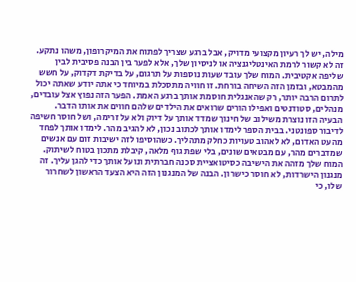מילה, יש לך רעיון מקצועי מדויק, אבל ברגע שצריך לפתוח את המיקרופון, משהו נתקע. זה לא קשור לרמת האינטליגנציה או לניסיון שלך, אלא לפער בין הבנה פסיבית לבין שליפה אקטיבית. המוח שלך עובד שעות נוספות על תרגום, על בדיקת דקדוק, על חשש מהמבטא, ובזמן הזה השיחה בורחת. זו חוויה מתסכלת במיוחד כי אתה יודע שאתה יכול לתרום הרבה יותר, רק שהאנגלית חוסמת אותך ברגע האמת. הפער הזה נפוץ אצל עובדים, מנהלים, סטודנטים ואפילו הורים שרואים את הילדים שלהם חווים את אותו הדבר.
הבעיה הזו נוצרת משילוב של חינוך שמדד אותך על דיוק ולא על זרימה, ושל חוסר חשיפה לדיבור ספונטני. בבית הספר לימדו אותך לכתוב נכון, לא להגיב מהר. לימדו אותך לפחד מהעט האדום, לא לאהוב טעויות כחלק מתהליך. כשהוסיפו לזה ישיבות זום עם אנשים שמדברים מהר, עם מבטאים שונים, בלי שפת גוף מלאה, קיבלת מתכון בטוח לשיתוק. המוח שלך מזהה את הישיבה כסיטואציית סכנה חברתית ונועל אותך כדי להגן עליך. זה מנגנון הישרדות, לא חוסר כישרון. הבנה של המנגנון הזה היא הצעד הראשון לשחרור שלו, כי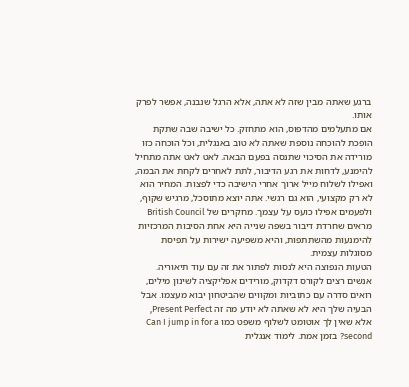ברגע שאתה מבין שזה לא אתה, אלא הרגל שנבנה, אפשר לפרק אותו.
אם מתעלמים מהדפוס, הוא מתחזק. כל ישיבה שבה שתקת הופכת להוכחה נוספת שאתה לא טוב באנגלית, וכל הוכחה כזו מורידה את הסיכוי שתנסה בפעם הבאה. לאט לאט אתה מתחיל להימנע, לדחות את רגע הדיבור, לתת לאחרים לקחת את הבמה, ואפילו לשלוח מייל ארוך אחרי הישיבה כדי לפצות. המחיר הוא לא רק מקצועי, הוא גם רגשי. אתה יוצא מתוסכל, מרגיש שקוף, ולפעמים אפילו כועס על עצמך. מחקרים של British Council מראים שחרדת דיבור בשפה שנייה היא אחת הסיבות המרכזיות להימנעות מהשתתפות, והיא משפיעה ישירות על תפיסת מסוגלות עצמית.
הטעות הנפוצה היא לנסות לפתור את זה עם עוד תיאוריה. אנשים רצים לקורס דקדוק, מורידים אפליקציה לשינון מילים, רואים סדרה עם כתוביות ומקווים שהביטחון יבוא מעצמו. אבל הבעיה שלך היא לא שאתה לא יודע מה זה Present Perfect, אלא שאין לך אוטומט לשלוף משפט כמו Can I jump in for a second? בזמן אמת. לימוד אנגלית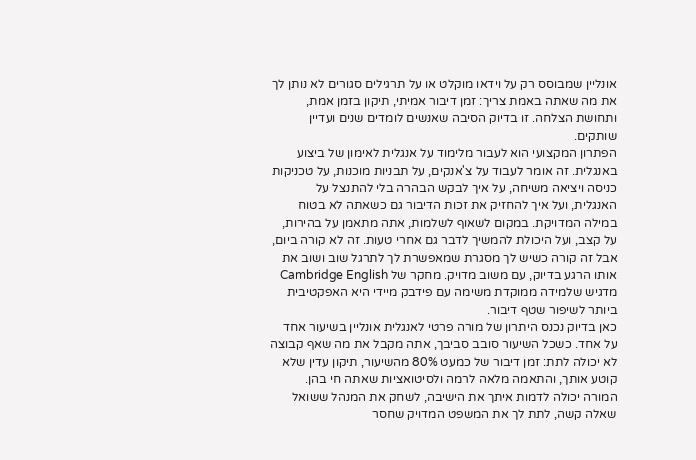אונליין שמבוסס רק על וידאו מוקלט או על תרגילים סגורים לא נותן לך את מה שאתה באמת צריך: זמן דיבור אמיתי, תיקון בזמן אמת, ותחושת הצלחה. זו בדיוק הסיבה שאנשים לומדים שנים ועדיין שותקים.
הפתרון המקצועי הוא לעבור מלימוד על אנגלית לאימון של ביצוע באנגלית. זה אומר לעבוד על צ'אנקים, על תבניות מוכנות, על טכניקות כניסה ויציאה משיחה, על איך לבקש הבהרה בלי להתנצל על האנגלית, ועל איך להחזיק את זכות הדיבור גם כשאתה לא בטוח במילה המדויקת. במקום לשאוף לשלמות, אתה מתאמן על בהירות, על קצב, ועל היכולת להמשיך לדבר גם אחרי טעות. זה לא קורה ביום, אבל זה קורה כשיש לך מסגרת שמאפשרת לך לתרגל שוב ושוב את אותו הרגע בדיוק, עם משוב מדויק. מחקר של Cambridge English מדגיש שלמידה ממוקדת משימה עם פידבק מיידי היא האפקטיבית ביותר לשיפור שטף דיבור.
כאן בדיוק נכנס היתרון של מורה פרטי לאנגלית אונליין בשיעור אחד על אחד. כשכל השיעור סובב סביבך, אתה מקבל את מה שאף קבוצה לא יכולה לתת: זמן דיבור של כמעט 80% מהשיעור, תיקון עדין שלא קוטע אותך, והתאמה מלאה לרמה ולסיטואציות שאתה חי בהן. המורה יכולה לדמות איתך את הישיבה, לשחק את המנהל ששואל שאלה קשה, לתת לך את המשפט המדויק שחסר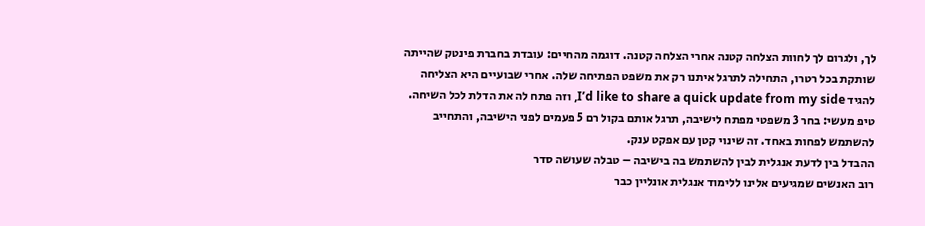לך, ולגרום לך לחוות הצלחה קטנה אחרי הצלחה קטנה. דוגמה מהחיים: עובדת בחברת פינטק שהייתה שותקת בכל רטרו, התחילה לתרגל איתנו רק את משפט הפתיחה שלה. אחרי שבועיים היא הצליחה להגיד I’d like to share a quick update from my side, וזה פתח לה את הדלת לכל השיחה. טיפ מעשי: בחר 3 משפטי מפתח לישיבה, תרגל אותם בקול רם 5 פעמים לפני הישיבה, והתחייב להשתמש לפחות באחד. זה שינוי קטן עם אפקט ענק.
ההבדל בין לדעת אנגלית לבין להשתמש בה בישיבה – טבלה שעושה סדר
רוב האנשים שמגיעים אלינו ללימוד אנגלית אונליין כבר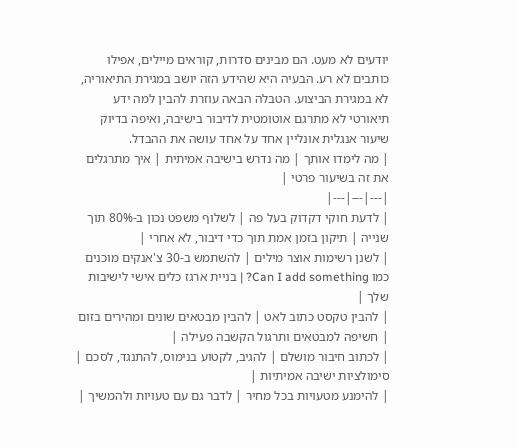יודעים לא מעט. הם מבינים סדרות, קוראים מיילים, אפילו כותבים לא רע. הבעיה היא שהידע הזה יושב במגירת התיאוריה, לא במגירת הביצוע. הטבלה הבאה עוזרת להבין למה ידע תיאורטי לא מתרגם אוטומטית לדיבור בישיבה, ואיפה בדיוק שיעור אנגלית אונליין אחד על אחד עושה את ההבדל.
| מה לימדו אותך | מה נדרש בישיבה אמיתית | איך מתרגלים את זה בשיעור פרטי |
|---|---|---|
| לדעת חוקי דקדוק בעל פה | לשלוף משפט נכון ב-80% תוך שנייה | תיקון בזמן אמת תוך כדי דיבור, לא אחרי |
| לשנן רשימות אוצר מילים | להשתמש ב-30 צ'אנקים מוכנים כמו Can I add something? | בניית ארגז כלים אישי לישיבות שלך |
| להבין טקסט כתוב לאט | להבין מבטאים שונים ומהירים בזום | חשיפה למבטאים ותרגול הקשבה פעילה |
| לכתוב חיבור מושלם | להגיב, לקטוע בנימוס, להתנגד, לסכם | סימולציות ישיבה אמיתיות |
| להימנע מטעויות בכל מחיר | לדבר גם עם טעויות ולהמשיך |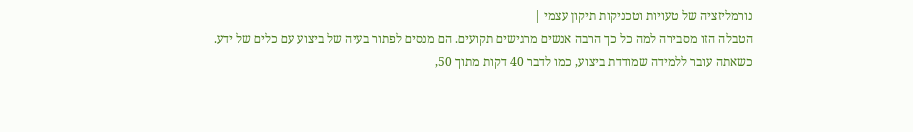נורמליזציה של טעויות וטכניקות תיקון עצמי |
הטבלה הזו מסבירה למה כל כך הרבה אנשים מרגישים תקועים. הם מנסים לפתור בעיה של ביצוע עם כלים של ידע. כשאתה עובר ללמידה שמודדת ביצוע, כמו לדבר 40 דקות מתוך 50,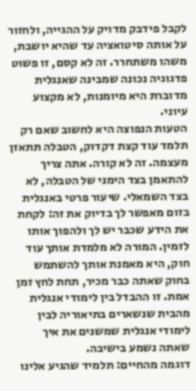לקבל פידבק מדויק על ההגייה, ולחזור על אותה סיטואציה עד שהיא יושבת, משהו משתחרר. זה לא קסם, זו פשוט פדגוגיה נכונה שמבינה שאנגלית מדוברת היא מיומנות, לא מקצוע עיוני.
הטעות הנפוצה היא לחשוב שאם רק תלמד עוד קצת דקדוק, הטבלה תתאזן מעצמה. זה לא קורה. אתה צריך להתאמן בצד הימני של הטבלה, לא בצד השמאלי. שיעור פרטי באנגלית בזום מאפשר לך בדיוק את זה: לקחת את הידע שכבר יש לך ולהפוך אותו לזמין. המורה לא מלמדת אותך עוד חוק, היא מאמנת אותך להשתמש בחוק שאתה כבר מכיר, תחת לחץ זמן אמת. זו ההבדל בין לימודי אנגלית מהבית שנשארים בתיאוריה לבין לימודי אנגלית שמשנים את איך שאתה נשמע בישיבה.
דוגמה מהחיים: תלמיד שהגיע אלינו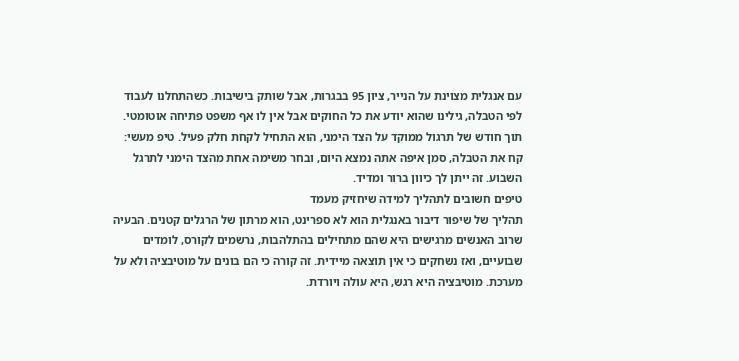עם אנגלית מצוינת על הנייר, ציון 95 בבגרות, אבל שותק בישיבות. כשהתחלנו לעבוד לפי הטבלה, גילינו שהוא יודע את כל החוקים אבל אין לו אף משפט פתיחה אוטומטי. תוך חודש של תרגול ממוקד על הצד הימני, הוא התחיל לקחת חלק פעיל. טיפ מעשי: קח את הטבלה, סמן איפה אתה נמצא היום, ובחר משימה אחת מהצד הימני לתרגל השבוע. זה ייתן לך כיוון ברור ומדיד.
טיפים חשובים לתהליך למידה שיחזיק מעמד
תהליך של שיפור דיבור באנגלית הוא לא ספרינט, הוא מרתון של הרגלים קטנים. הבעיה שרוב האנשים מרגישים היא שהם מתחילים בהתלהבות, נרשמים לקורס, לומדים שבועיים, ואז נשחקים כי אין תוצאה מיידית. זה קורה כי הם בונים על מוטיבציה ולא על מערכת. מוטיבציה היא רגש, היא עולה ויורדת.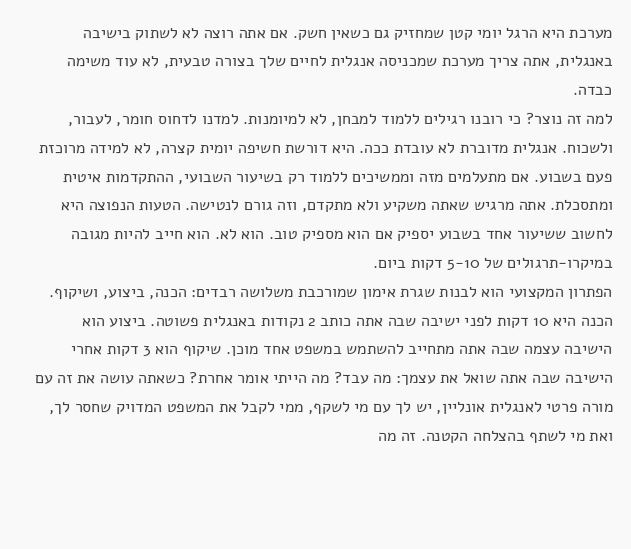מערכת היא הרגל יומי קטן שמחזיק גם כשאין חשק. אם אתה רוצה לא לשתוק בישיבה באנגלית, אתה צריך מערכת שמכניסה אנגלית לחיים שלך בצורה טבעית, לא עוד משימה כבדה.
למה זה נוצר? כי רובנו רגילים ללמוד למבחן, לא למיומנות. למדנו לדחוס חומר, לעבור, ולשכוח. אנגלית מדוברת לא עובדת ככה. היא דורשת חשיפה יומית קצרה, לא למידה מרוכזת פעם בשבוע. אם מתעלמים מזה וממשיכים ללמוד רק בשיעור השבועי, ההתקדמות איטית ומתסכלת. אתה מרגיש שאתה משקיע ולא מתקדם, וזה גורם לנטישה. הטעות הנפוצה היא לחשוב ששיעור אחד בשבוע יספיק אם הוא מספיק טוב. הוא לא. הוא חייב להיות מגובה במיקרו-תרגולים של 5-10 דקות ביום.
הפתרון המקצועי הוא לבנות שגרת אימון שמורכבת משלושה רבדים: הכנה, ביצוע, ושיקוף. הכנה היא 10 דקות לפני ישיבה שבה אתה כותב 2 נקודות באנגלית פשוטה. ביצוע הוא הישיבה עצמה שבה אתה מתחייב להשתמש במשפט אחד מוכן. שיקוף הוא 3 דקות אחרי הישיבה שבה אתה שואל את עצמך: מה עבד? מה הייתי אומר אחרת? כשאתה עושה את זה עם מורה פרטי לאנגלית אונליין, יש לך עם מי לשקף, ממי לקבל את המשפט המדויק שחסר לך, ואת מי לשתף בהצלחה הקטנה. זה מה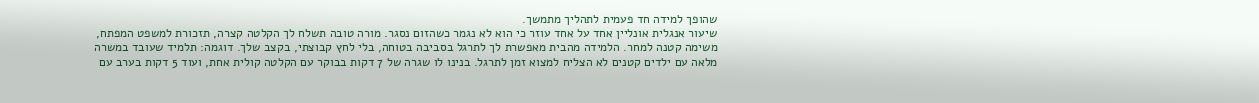שהופך למידה חד פעמית לתהליך מתמשך.
שיעור אנגלית אונליין אחד על אחד עוזר כי הוא לא נגמר כשהזום נסגר. מורה טובה תשלח לך הקלטה קצרה, תזכורת למשפט המפתח, משימה קטנה למחר. הלמידה מהבית מאפשרת לך לתרגל בסביבה בטוחה, בלי לחץ קבוצתי, בקצב שלך. דוגמה: תלמיד שעובד במשרה מלאה עם ילדים קטנים לא הצליח למצוא זמן לתרגל. בנינו לו שגרה של 7 דקות בבוקר עם הקלטה קולית אחת, ועוד 5 דקות בערב עם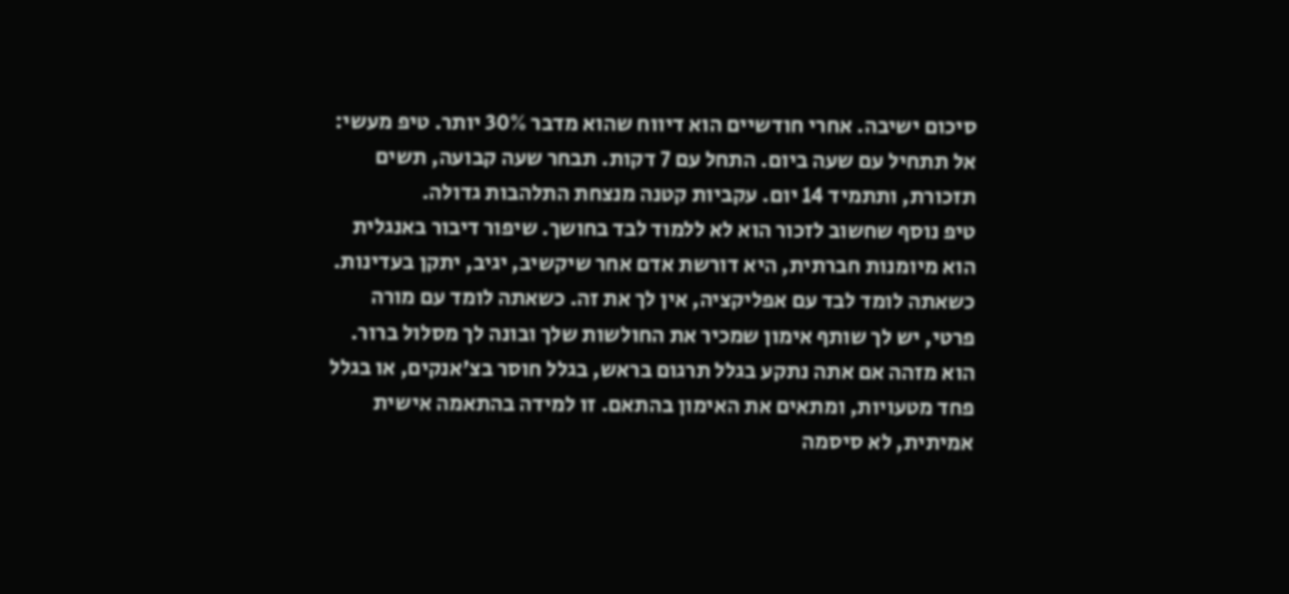סיכום ישיבה. אחרי חודשיים הוא דיווח שהוא מדבר 30% יותר. טיפ מעשי: אל תתחיל עם שעה ביום. התחל עם 7 דקות. תבחר שעה קבועה, תשים תזכורת, ותתמיד 14 יום. עקביות קטנה מנצחת התלהבות גדולה.
טיפ נוסף שחשוב לזכור הוא לא ללמוד לבד בחושך. שיפור דיבור באנגלית הוא מיומנות חברתית, היא דורשת אדם אחר שיקשיב, יגיב, יתקן בעדינות. כשאתה לומד לבד עם אפליקציה, אין לך את זה. כשאתה לומד עם מורה פרטי, יש לך שותף אימון שמכיר את החולשות שלך ובונה לך מסלול ברור. הוא מזהה אם אתה נתקע בגלל תרגום בראש, בגלל חוסר בצ'אנקים, או בגלל פחד מטעויות, ומתאים את האימון בהתאם. זו למידה בהתאמה אישית אמיתית, לא סיסמה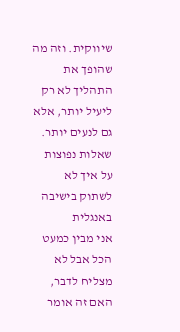שיווקית. וזה מה שהופך את התהליך לא רק ליעיל יותר, אלא גם לנעים יותר.
שאלות נפוצות על איך לא לשתוק בישיבה באנגלית
אני מבין כמעט הכל אבל לא מצליח לדבר, האם זה אומר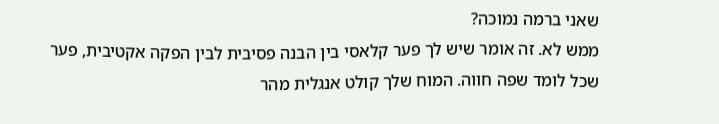שאני ברמה נמוכה?
ממש לא. זה אומר שיש לך פער קלאסי בין הבנה פסיבית לבין הפקה אקטיבית, פער שכל לומד שפה חווה. המוח שלך קולט אנגלית מהר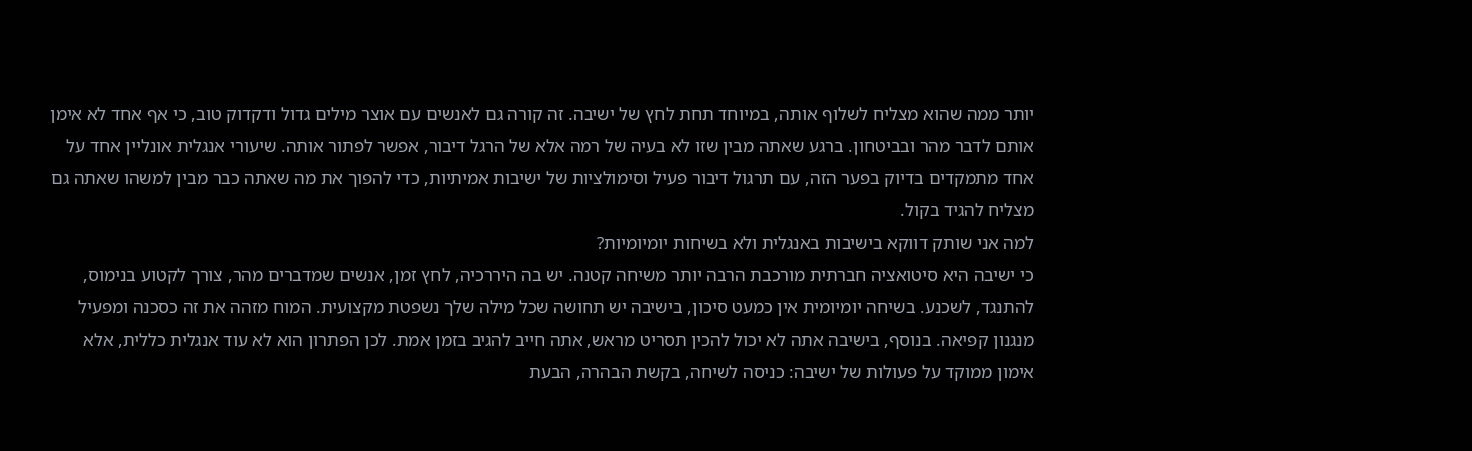יותר ממה שהוא מצליח לשלוף אותה, במיוחד תחת לחץ של ישיבה. זה קורה גם לאנשים עם אוצר מילים גדול ודקדוק טוב, כי אף אחד לא אימן אותם לדבר מהר ובביטחון. ברגע שאתה מבין שזו לא בעיה של רמה אלא של הרגל דיבור, אפשר לפתור אותה. שיעורי אנגלית אונליין אחד על אחד מתמקדים בדיוק בפער הזה, עם תרגול דיבור פעיל וסימולציות של ישיבות אמיתיות, כדי להפוך את מה שאתה כבר מבין למשהו שאתה גם מצליח להגיד בקול.
למה אני שותק דווקא בישיבות באנגלית ולא בשיחות יומיומיות?
כי ישיבה היא סיטואציה חברתית מורכבת הרבה יותר משיחה קטנה. יש בה היררכיה, לחץ זמן, אנשים שמדברים מהר, צורך לקטוע בנימוס, להתנגד, לשכנע. בשיחה יומיומית אין כמעט סיכון, בישיבה יש תחושה שכל מילה שלך נשפטת מקצועית. המוח מזהה את זה כסכנה ומפעיל מנגנון קפיאה. בנוסף, בישיבה אתה לא יכול להכין תסריט מראש, אתה חייב להגיב בזמן אמת. לכן הפתרון הוא לא עוד אנגלית כללית, אלא אימון ממוקד על פעולות של ישיבה: כניסה לשיחה, בקשת הבהרה, הבעת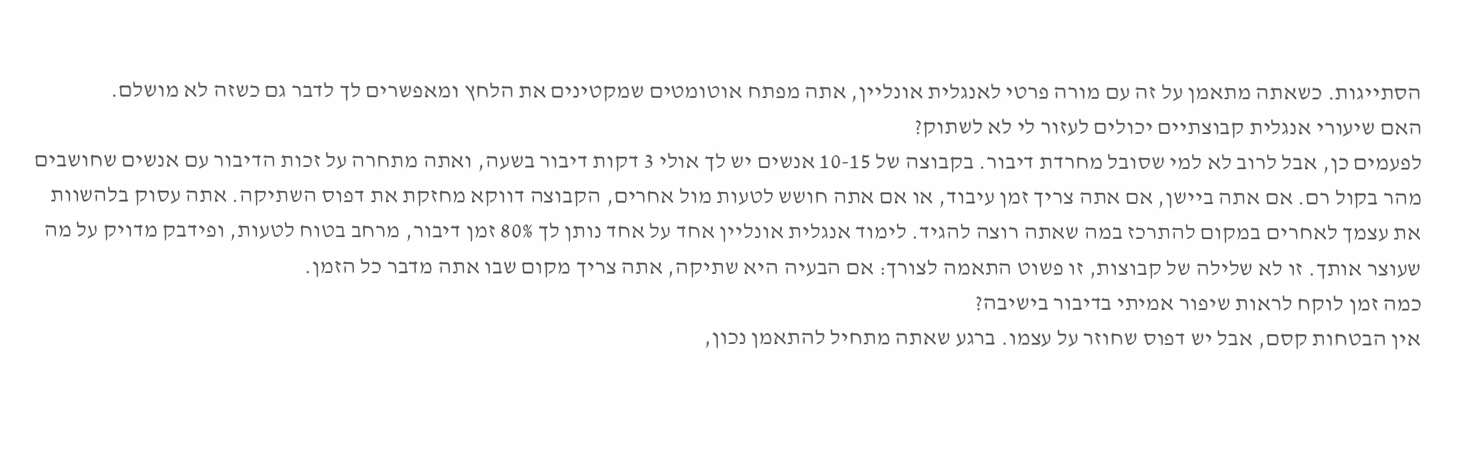הסתייגות. כשאתה מתאמן על זה עם מורה פרטי לאנגלית אונליין, אתה מפתח אוטומטים שמקטינים את הלחץ ומאפשרים לך לדבר גם כשזה לא מושלם.
האם שיעורי אנגלית קבוצתיים יכולים לעזור לי לא לשתוק?
לפעמים כן, אבל לרוב לא למי שסובל מחרדת דיבור. בקבוצה של 10-15 אנשים יש לך אולי 3 דקות דיבור בשעה, ואתה מתחרה על זכות הדיבור עם אנשים שחושבים מהר בקול רם. אם אתה ביישן, אם אתה צריך זמן עיבוד, או אם אתה חושש לטעות מול אחרים, הקבוצה דווקא מחזקת את דפוס השתיקה. אתה עסוק בלהשוות את עצמך לאחרים במקום להתרכז במה שאתה רוצה להגיד. לימוד אנגלית אונליין אחד על אחד נותן לך 80% זמן דיבור, מרחב בטוח לטעות, ופידבק מדויק על מה שעוצר אותך. זו לא שלילה של קבוצות, זו פשוט התאמה לצורך: אם הבעיה היא שתיקה, אתה צריך מקום שבו אתה מדבר כל הזמן.
כמה זמן לוקח לראות שיפור אמיתי בדיבור בישיבה?
אין הבטחות קסם, אבל יש דפוס שחוזר על עצמו. ברגע שאתה מתחיל להתאמן נכון,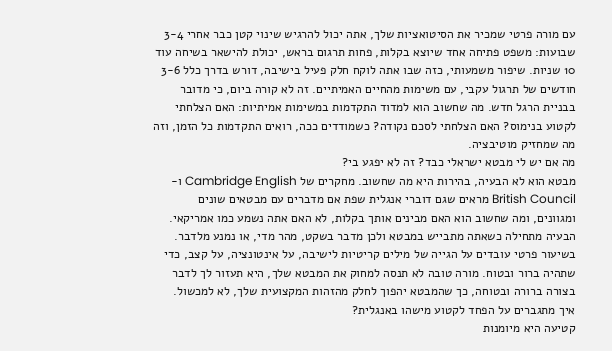עם מורה פרטי שמכיר את הסיטואציות שלך, אתה יכול להרגיש שינוי קטן כבר אחרי 3-4 שבועות: משפט פתיחה אחד שיוצא בקלות, פחות תרגום בראש, יכולת להישאר בשיחה עוד 10 שניות. שיפור משמעותי, כזה שבו אתה לוקח חלק פעיל בישיבה, דורש בדרך כלל 3-6 חודשים של תרגול עקבי, עם משימות מהחיים האמיתיים. זה לא קורה ביום, כי מדובר בבניית הרגל חדש. מה שחשוב הוא למדוד התקדמות במשימות אמיתיות: האם הצלחתי לקטוע בנימוס? האם הצלחתי לסכם נקודה? כשמודדים ככה, רואים התקדמות כל הזמן, וזה מה שמחזיק מוטיבציה.
מה אם יש לי מבטא ישראלי כבד? זה לא יפגע בי?
מבטא הוא לא הבעיה, בהירות היא מה שחשוב. מחקרים של Cambridge English ו-British Council מראים שגם דוברי אנגלית שפת אם מדברים עם מבטאים שונים ומגוונים, ומה שחשוב הוא האם מבינים אותך בקלות, לא האם אתה נשמע כמו אמריקאי. הבעיה מתחילה כשאתה מתבייש במבטא ולכן מדבר בשקט, מהר מדי, או נמנע מלדבר. בשיעור פרטי עובדים על הגייה של מילים קריטיות לישיבה, על אינטונציה, על קצב, כדי שתהיה ברור ובטוח. מורה טובה לא תנסה למחוק את המבטא שלך, היא תעזור לך לדבר בצורה ברורה ובטוחה, כך שהמבטא יהפוך לחלק מהזהות המקצועית שלך, לא למכשול.
איך מתגברים על הפחד לקטוע מישהו באנגלית?
קטיעה היא מיומנות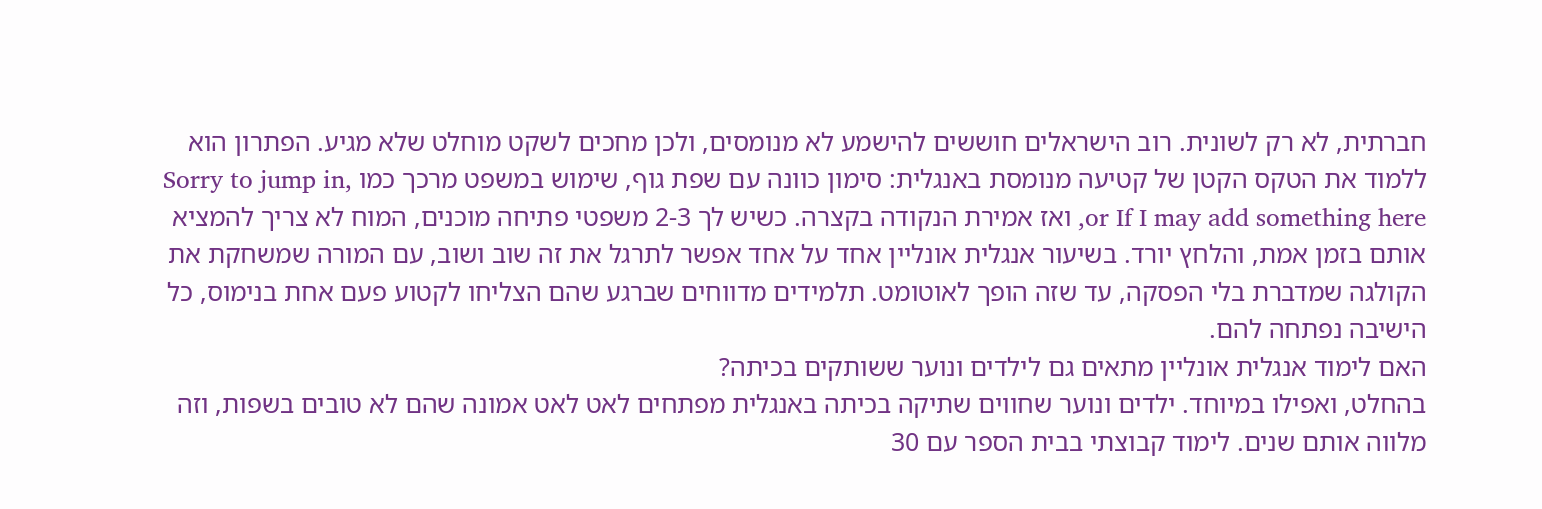חברתית, לא רק לשונית. רוב הישראלים חוששים להישמע לא מנומסים, ולכן מחכים לשקט מוחלט שלא מגיע. הפתרון הוא ללמוד את הטקס הקטן של קטיעה מנומסת באנגלית: סימון כוונה עם שפת גוף, שימוש במשפט מרכך כמו Sorry to jump in, or If I may add something here, ואז אמירת הנקודה בקצרה. כשיש לך 2-3 משפטי פתיחה מוכנים, המוח לא צריך להמציא אותם בזמן אמת, והלחץ יורד. בשיעור אנגלית אונליין אחד על אחד אפשר לתרגל את זה שוב ושוב, עם המורה שמשחקת את הקולגה שמדברת בלי הפסקה, עד שזה הופך לאוטומט. תלמידים מדווחים שברגע שהם הצליחו לקטוע פעם אחת בנימוס, כל הישיבה נפתחה להם.
האם לימוד אנגלית אונליין מתאים גם לילדים ונוער ששותקים בכיתה?
בהחלט, ואפילו במיוחד. ילדים ונוער שחווים שתיקה בכיתה באנגלית מפתחים לאט לאט אמונה שהם לא טובים בשפות, וזה מלווה אותם שנים. לימוד קבוצתי בבית הספר עם 30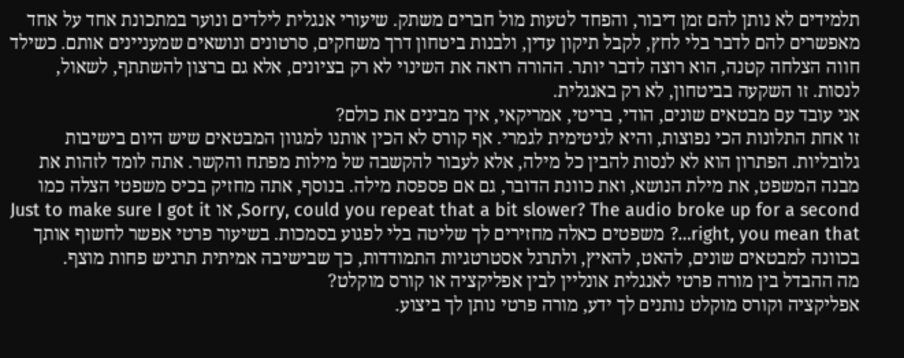תלמידים לא נותן להם זמן דיבור, והפחד לטעות מול חברים משתק. שיעורי אנגלית לילדים ונוער במתכונת אחד על אחד מאפשרים להם לדבר בלי לחץ, לקבל תיקון עדין, ולבנות ביטחון דרך משחקים, סרטונים ונושאים שמעניינים אותם. כשילד חווה הצלחה קטנה, הוא רוצה לדבר יותר. ההורה רואה את השינוי לא רק בציונים, אלא גם ברצון להשתתף, לשאול, לנסות. זו השקעה בביטחון, לא רק באנגלית.
אני עובד עם מבטאים שונים, הודי, בריטי, אמריקאי, איך מבינים את כולם?
זו אחת התלונות הכי נפוצות, והיא לגיטימית לגמרי. אף קורס לא הכין אותנו למגוון המבטאים שיש היום בישיבות גלובליות. הפתרון הוא לא לנסות להבין כל מילה, אלא לעבור להקשבה של מילות מפתח והקשר. אתה לומד לזהות את מבנה המשפט, את מילת הנושא, ואת כוונת הדובר, גם אם פספסת מילה. בנוסף, אתה מחזיק בכיס משפטי הצלה כמו Sorry, could you repeat that a bit slower? The audio broke up for a second, או Just to make sure I got it right, you mean that…? משפטים כאלה מחזירים לך שליטה בלי לפגוע בסמכות. בשיעור פרטי אפשר לחשוף אותך בכוונה למבטאים שונים, להאט, להאיץ, ולתרגל אסטרטגיות התמודדות, כך שבישיבה אמיתית תרגיש פחות מוצף.
מה ההבדל בין מורה פרטי לאנגלית אונליין לבין אפליקציה או קורס מוקלט?
אפליקציה וקורס מוקלט נותנים לך ידע, מורה פרטי נותן לך ביצוע.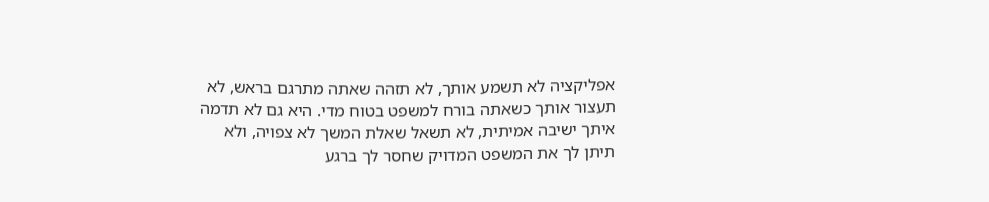אפליקציה לא תשמע אותך, לא תזהה שאתה מתרגם בראש, לא תעצור אותך כשאתה בורח למשפט בטוח מדי. היא גם לא תדמה איתך ישיבה אמיתית, לא תשאל שאלת המשך לא צפויה, ולא תיתן לך את המשפט המדויק שחסר לך ברגע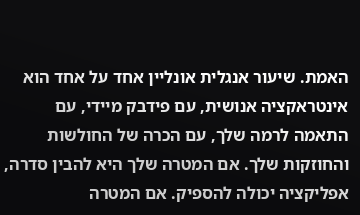האמת. שיעור אנגלית אונליין אחד על אחד הוא אינטראקציה אנושית, עם פידבק מיידי, עם התאמה לרמה שלך, עם הכרה של החולשות והחוזקות שלך. אם המטרה שלך היא להבין סדרה, אפליקציה יכולה להספיק. אם המטרה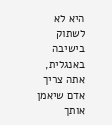היא לא לשתוק בישיבה באנגלית, אתה צריך אדם שיאמן אותך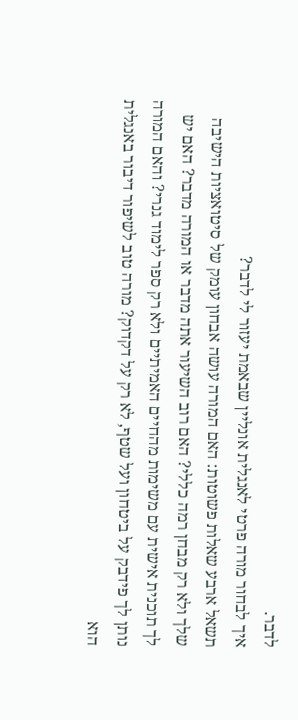לדבר.
איך לבחור מורה פרטי לאנגלית אונליין שבאמת יעזור לי לדבר?
תשאל ארבע שאלות פשוטות: האם המורה עושה אבחון עומק של סיטואציות הישיבה שלך ולא רק מבחן רמה כללי? האם רוב השיעור אתה מדבר או המורה מדבר? האם יש לך תוכנית אישית עם משימות מהחיים האמיתיים ולא רק ספר לימוד גנרי? והאם המורה נותן לך פידבק על ביטחון ועל שטף, לא רק על דקדוק? מורה טוב לשיפור דיבור באנגלית הוא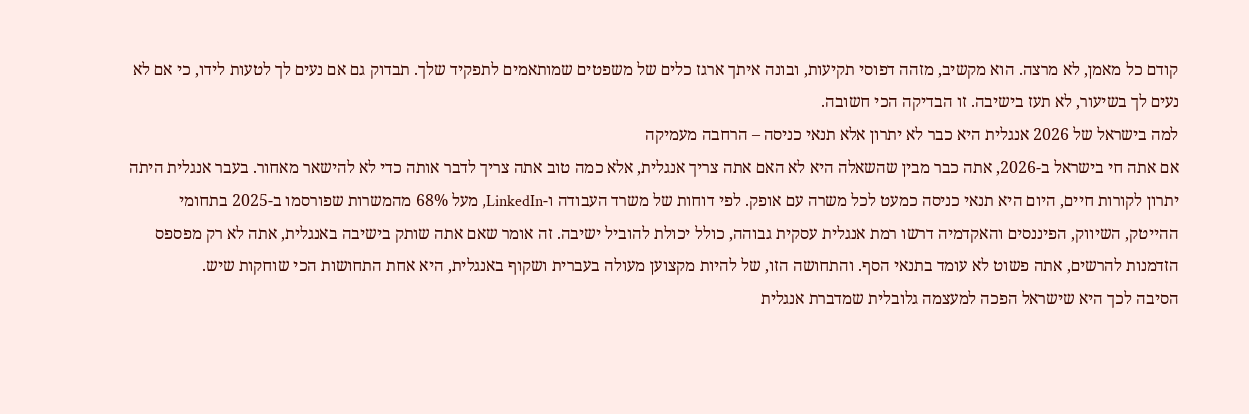קודם כל מאמן, לא מרצה. הוא מקשיב, מזהה דפוסי תקיעות, ובונה איתך ארגז כלים של משפטים שמותאמים לתפקיד שלך. תבדוק גם אם נעים לך לטעות לידו, כי אם לא נעים לך בשיעור, לא תעז בישיבה. זו הבדיקה הכי חשובה.
למה בישראל של 2026 אנגלית היא כבר לא יתרון אלא תנאי כניסה – הרחבה מעמיקה
אם אתה חי בישראל ב-2026, אתה כבר מבין שהשאלה היא לא האם אתה צריך אנגלית, אלא כמה טוב אתה צריך לדבר אותה כדי לא להישאר מאחור. בעבר אנגלית היתה יתרון לקורות חיים, היום היא תנאי כניסה כמעט לכל משרה עם אופק. לפי דוחות של משרד העבודה ו-LinkedIn, מעל 68% מהמשרות שפורסמו ב-2025 בתחומי ההייטק, השיווק, הפיננסים והאקדמיה דרשו רמת אנגלית עסקית גבוהה, כולל יכולת להוביל ישיבה. זה אומר שאם אתה שותק בישיבה באנגלית, אתה לא רק מפספס הזדמנות להרשים, אתה פשוט לא עומד בתנאי הסף. והתחושה הזו, של להיות מקצוען מעולה בעברית ושקוף באנגלית, היא אחת התחושות הכי שוחקות שיש.
הסיבה לכך היא שישראל הפכה למעצמה גלובלית שמדברת אנגלית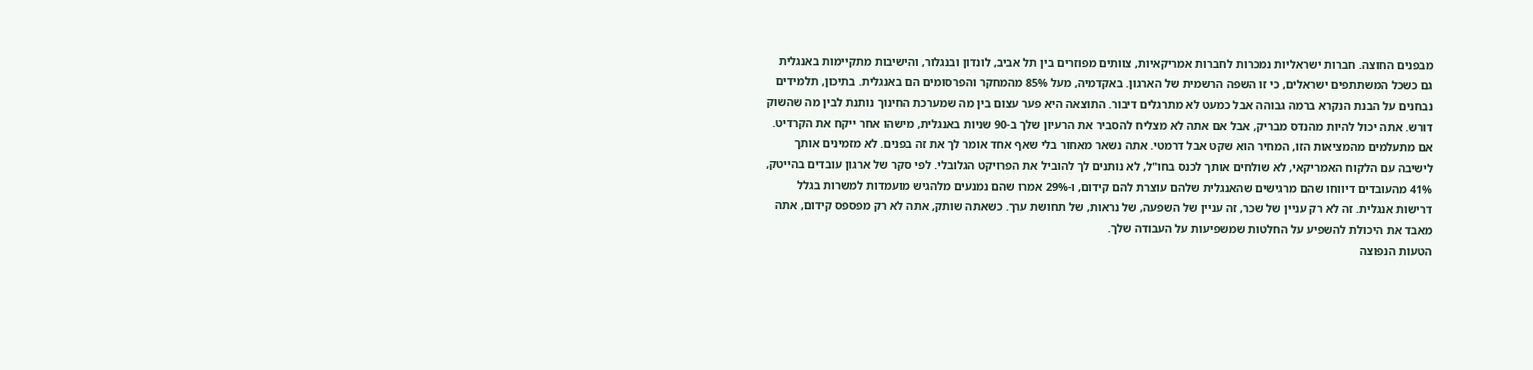מבפנים החוצה. חברות ישראליות נמכרות לחברות אמריקאיות, צוותים מפוזרים בין תל אביב, לונדון ובנגלור, והישיבות מתקיימות באנגלית גם כשכל המשתתפים ישראלים, כי זו השפה הרשמית של הארגון. באקדמיה, מעל 85% מהמחקר והפרסומים הם באנגלית. בתיכון, תלמידים נבחנים על הבנת הנקרא ברמה גבוהה אבל כמעט לא מתרגלים דיבור. התוצאה היא פער עצום בין מה שמערכת החינוך נותנת לבין מה שהשוק דורש. אתה יכול להיות מהנדס מבריק, אבל אם אתה לא מצליח להסביר את הרעיון שלך ב-90 שניות באנגלית, מישהו אחר ייקח את הקרדיט.
אם מתעלמים מהמציאות הזו, המחיר הוא שקט אבל דרמטי. אתה נשאר מאחור בלי שאף אחד אומר לך את זה בפנים. לא מזמינים אותך לישיבה עם הלקוח האמריקאי, לא שולחים אותך לכנס בחו"ל, לא נותנים לך להוביל את הפרויקט הגלובלי. לפי סקר של ארגון עובדים בהייטק, 41% מהעובדים דיווחו שהם מרגישים שהאנגלית שלהם עוצרת להם קידום, ו-29% אמרו שהם נמנעים מלהגיש מועמדות למשרות בגלל דרישות אנגלית. זה לא רק עניין של שכר, זה עניין של השפעה, של נראות, של תחושת ערך. כשאתה שותק, אתה לא רק מפספס קידום, אתה מאבד את היכולת להשפיע על החלטות שמשפיעות על העבודה שלך.
הטעות הנפוצה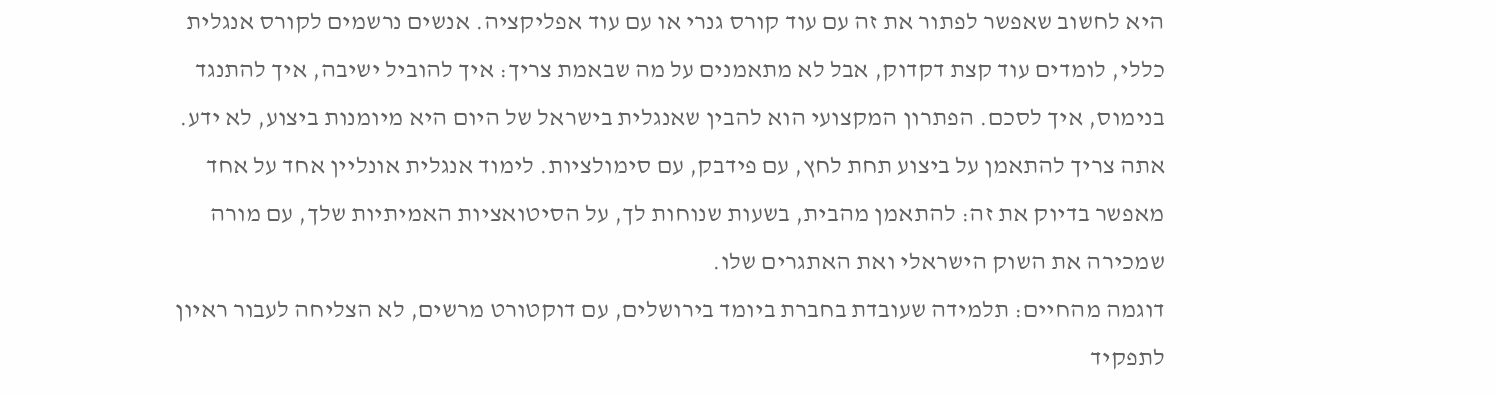היא לחשוב שאפשר לפתור את זה עם עוד קורס גנרי או עם עוד אפליקציה. אנשים נרשמים לקורס אנגלית כללי, לומדים עוד קצת דקדוק, אבל לא מתאמנים על מה שבאמת צריך: איך להוביל ישיבה, איך להתנגד בנימוס, איך לסכם. הפתרון המקצועי הוא להבין שאנגלית בישראל של היום היא מיומנות ביצוע, לא ידע. אתה צריך להתאמן על ביצוע תחת לחץ, עם פידבק, עם סימולציות. לימוד אנגלית אונליין אחד על אחד מאפשר בדיוק את זה: להתאמן מהבית, בשעות שנוחות לך, על הסיטואציות האמיתיות שלך, עם מורה שמכירה את השוק הישראלי ואת האתגרים שלו.
דוגמה מהחיים: תלמידה שעובדת בחברת ביומד בירושלים, עם דוקטורט מרשים, לא הצליחה לעבור ראיון לתפקיד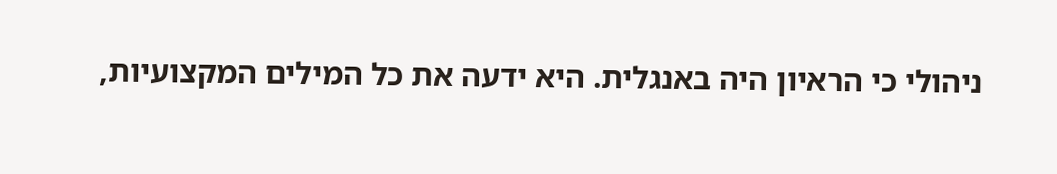ניהולי כי הראיון היה באנגלית. היא ידעה את כל המילים המקצועיות,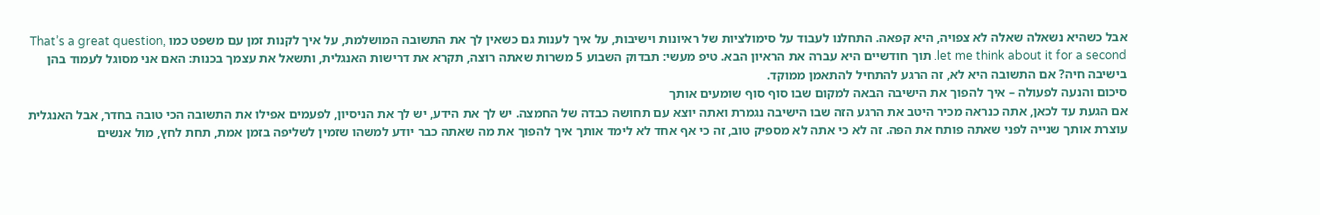אבל כשהיא נשאלה שאלה לא צפויה, היא קפאה. התחלנו לעבוד על סימולציות של ראיונות וישיבות, על איך לענות גם כשאין לך את התשובה המושלמת, על איך לקנות זמן עם משפט כמו That’s a great question, let me think about it for a second. תוך חודשיים היא עברה את הראיון הבא. טיפ מעשי: תבדוק השבוע 5 משרות שאתה רוצה, תקרא את דרישות האנגלית, ותשאל את עצמך בכנות: האם אני מסוגל לעמוד בהן בישיבה חיה? אם התשובה היא לא, זה הרגע להתחיל להתאמן ממוקד.
סיכום והנעה לפעולה – איך להפוך את הישיבה הבאה למקום שבו סוף סוף שומעים אותך
אם הגעת עד לכאן, אתה כנראה מכיר היטב את הרגע הזה שבו הישיבה נגמרת ואתה יוצא עם תחושה כבדה של החמצה. יש לך את הידע, יש לך את הניסיון, לפעמים אפילו את התשובה הכי טובה בחדר, אבל האנגלית עוצרת אותך שנייה לפני שאתה פותח את הפה. זה לא כי אתה לא מספיק טוב, זה כי אף אחד לא לימד אותך איך להפוך את מה שאתה כבר יודע למשהו שזמין לשליפה בזמן אמת, תחת לחץ, מול אנשים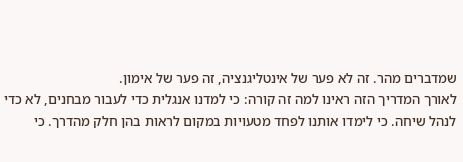שמדברים מהר. זה לא פער של אינטליגנציה, זה פער של אימון.
לאורך המדריך הזה ראינו למה זה קורה: כי למדנו אנגלית כדי לעבור מבחנים, לא כדי לנהל שיחה. כי לימדו אותנו לפחד מטעויות במקום לראות בהן חלק מהדרך. כי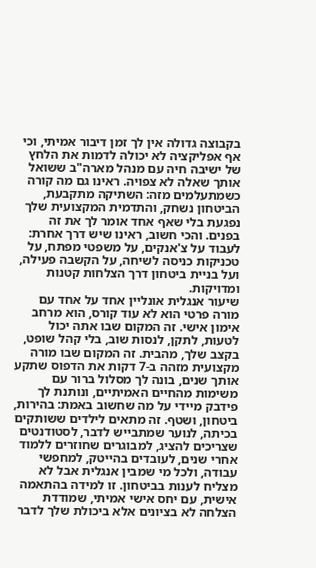בקבוצה גדולה אין לך זמן דיבור אמיתי, וכי אף אפליקציה לא יכולה לדמות את הלחץ של ישיבה חיה עם מנהל מארה"ב ששואל אותך שאלה לא צפויה. ראינו גם מה קורה כשמתעלמים מזה: השתיקה מתקבעת, הביטחון נשחק, והתדמית המקצועית שלך נפגעת בלי שאף אחד אומר לך את זה בפנים. והכי חשוב, ראינו שיש דרך אחרת: לעבוד על צ'אנקים, על משפטי מפתח, על טכניקות כניסה לשיחה, על הקשבה פעילה, ועל בניית ביטחון דרך הצלחות קטנות ומדויקות.
שיעור אנגלית אונליין אחד על אחד עם מורה פרטי הוא לא עוד קורס, הוא מרחב אימון אישי. זה המקום שבו אתה יכול לטעות, לתקן, לנסות שוב, בלי קהל שופט, בקצב שלך, מהבית. זה המקום שבו מורה מקצועית מזהה ב-7 דקות את הדפוס שתקע אותך שנים, בונה לך מסלול ברור עם משימות מהחיים האמיתיים, ונותנת לך פידבק מיידי על מה שחשוב באמת: בהירות, ביטחון, ושטף. זה מתאים לילדים ששותקים בכיתה, לנוער שמתבייש לדבר, לסטודנטים שצריכים להציג, למבוגרים שחוזרים ללמוד אחרי שנים, לעובדים בהייטק, למחפשי עבודה, ולכל מי שמבין אנגלית אבל לא מצליח לענות בביטחון. זו למידה בהתאמה אישית, עם יחס אישי אמיתי, שמודדת הצלחה לא בציונים אלא ביכולת שלך לדבר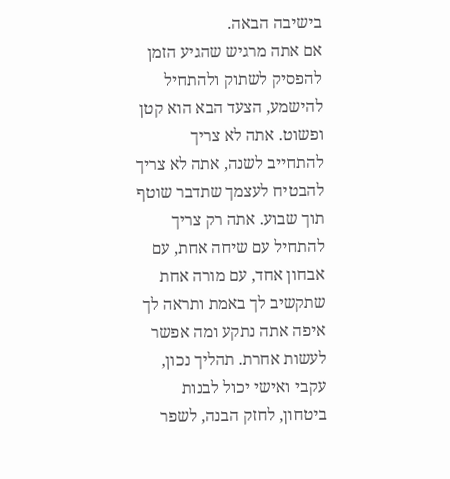בישיבה הבאה.
אם אתה מרגיש שהגיע הזמן להפסיק לשתוק ולהתחיל להישמע, הצעד הבא הוא קטן ופשוט. אתה לא צריך להתחייב לשנה, אתה לא צריך להבטיח לעצמך שתדבר שוטף תוך שבוע. אתה רק צריך להתחיל עם שיחה אחת, עם אבחון אחד, עם מורה אחת שתקשיב לך באמת ותראה לך איפה אתה נתקע ומה אפשר לעשות אחרת. תהליך נכון, עקבי ואישי יכול לבנות ביטחון, לחזק הבנה, לשפר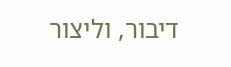דיבור, וליצור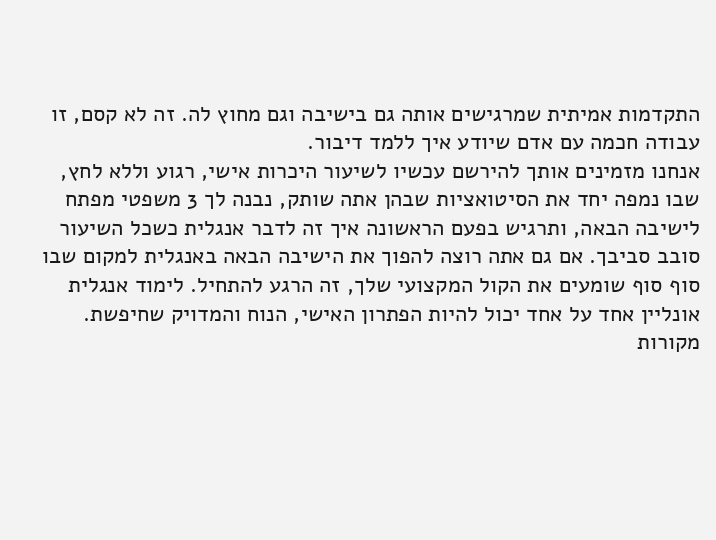התקדמות אמיתית שמרגישים אותה גם בישיבה וגם מחוץ לה. זה לא קסם, זו עבודה חכמה עם אדם שיודע איך ללמד דיבור.
אנחנו מזמינים אותך להירשם עכשיו לשיעור היכרות אישי, רגוע וללא לחץ, שבו נמפה יחד את הסיטואציות שבהן אתה שותק, נבנה לך 3 משפטי מפתח לישיבה הבאה, ותרגיש בפעם הראשונה איך זה לדבר אנגלית כשכל השיעור סובב סביבך. אם גם אתה רוצה להפוך את הישיבה הבאה באנגלית למקום שבו סוף סוף שומעים את הקול המקצועי שלך, זה הרגע להתחיל. לימוד אנגלית אונליין אחד על אחד יכול להיות הפתרון האישי, הנוח והמדויק שחיפשת.
מקורות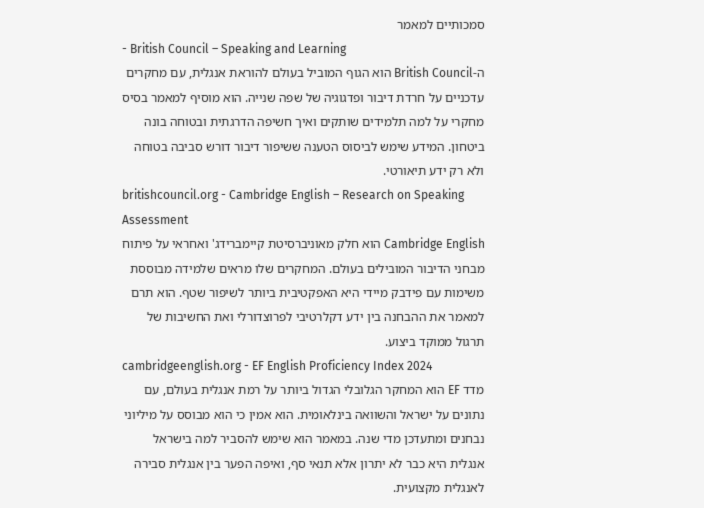סמכותיים למאמר
- British Council – Speaking and Learning
ה-British Council הוא הגוף המוביל בעולם להוראת אנגלית, עם מחקרים עדכניים על חרדת דיבור ופדגוגיה של שפה שנייה. הוא מוסיף למאמר בסיס מחקרי על למה תלמידים שותקים ואיך חשיפה הדרגתית ובטוחה בונה ביטחון. המידע שימש לביסוס הטענה ששיפור דיבור דורש סביבה בטוחה ולא רק ידע תיאורטי.
britishcouncil.org - Cambridge English – Research on Speaking Assessment
Cambridge English הוא חלק מאוניברסיטת קיימברידג' ואחראי על פיתוח מבחני הדיבור המובילים בעולם. המחקרים שלו מראים שלמידה מבוססת משימות עם פידבק מיידי היא האפקטיבית ביותר לשיפור שטף. הוא תרם למאמר את ההבחנה בין ידע דקלרטיבי לפרוצדורלי ואת החשיבות של תרגול ממוקד ביצוע.
cambridgeenglish.org - EF English Proficiency Index 2024
מדד EF הוא המחקר הגלובלי הגדול ביותר על רמת אנגלית בעולם, עם נתונים על ישראל והשוואה בינלאומית. הוא אמין כי הוא מבוסס על מיליוני נבחנים ומתעדכן מדי שנה. במאמר הוא שימש להסביר למה בישראל אנגלית היא כבר לא יתרון אלא תנאי סף, ואיפה הפער בין אנגלית סבירה לאנגלית מקצועית.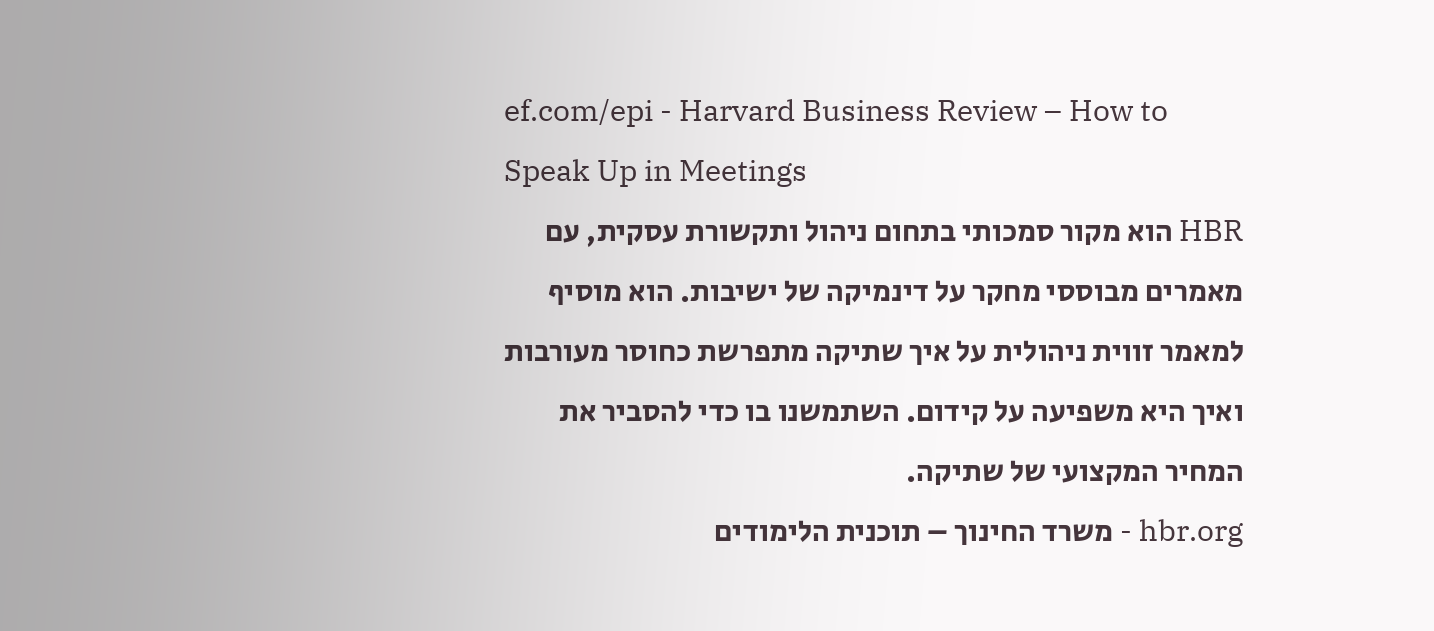ef.com/epi - Harvard Business Review – How to Speak Up in Meetings
HBR הוא מקור סמכותי בתחום ניהול ותקשורת עסקית, עם מאמרים מבוססי מחקר על דינמיקה של ישיבות. הוא מוסיף למאמר זווית ניהולית על איך שתיקה מתפרשת כחוסר מעורבות ואיך היא משפיעה על קידום. השתמשנו בו כדי להסביר את המחיר המקצועי של שתיקה.
hbr.org - משרד החינוך – תוכנית הלימודים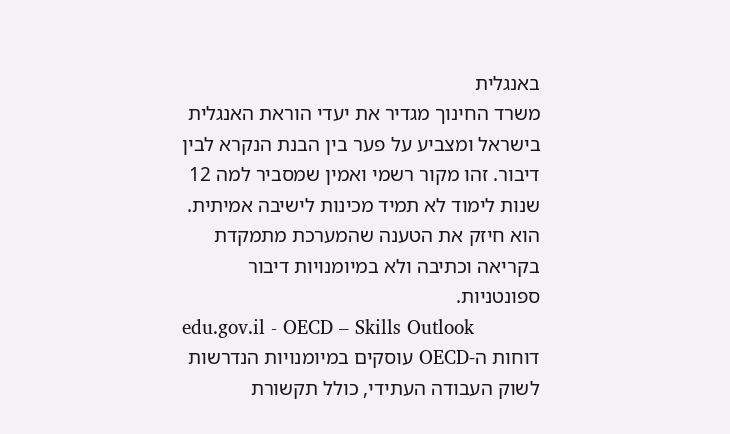באנגלית
משרד החינוך מגדיר את יעדי הוראת האנגלית בישראל ומצביע על פער בין הבנת הנקרא לבין דיבור. זהו מקור רשמי ואמין שמסביר למה 12 שנות לימוד לא תמיד מכינות לישיבה אמיתית. הוא חיזק את הטענה שהמערכת מתמקדת בקריאה וכתיבה ולא במיומנויות דיבור ספונטניות.
edu.gov.il - OECD – Skills Outlook
דוחות ה-OECD עוסקים במיומנויות הנדרשות לשוק העבודה העתידי, כולל תקשורת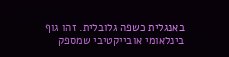באנגלית כשפה גלובלית. זהו גוף בינלאומי אובייקטיבי שמספק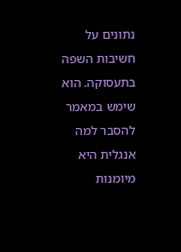נתונים על חשיבות השפה בתעסוקה. הוא שימש במאמר להסבר למה אנגלית היא מיומנות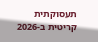תעסוקתית קריטית ב-2026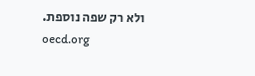ולא רק שפה נוספת.
oecd.org